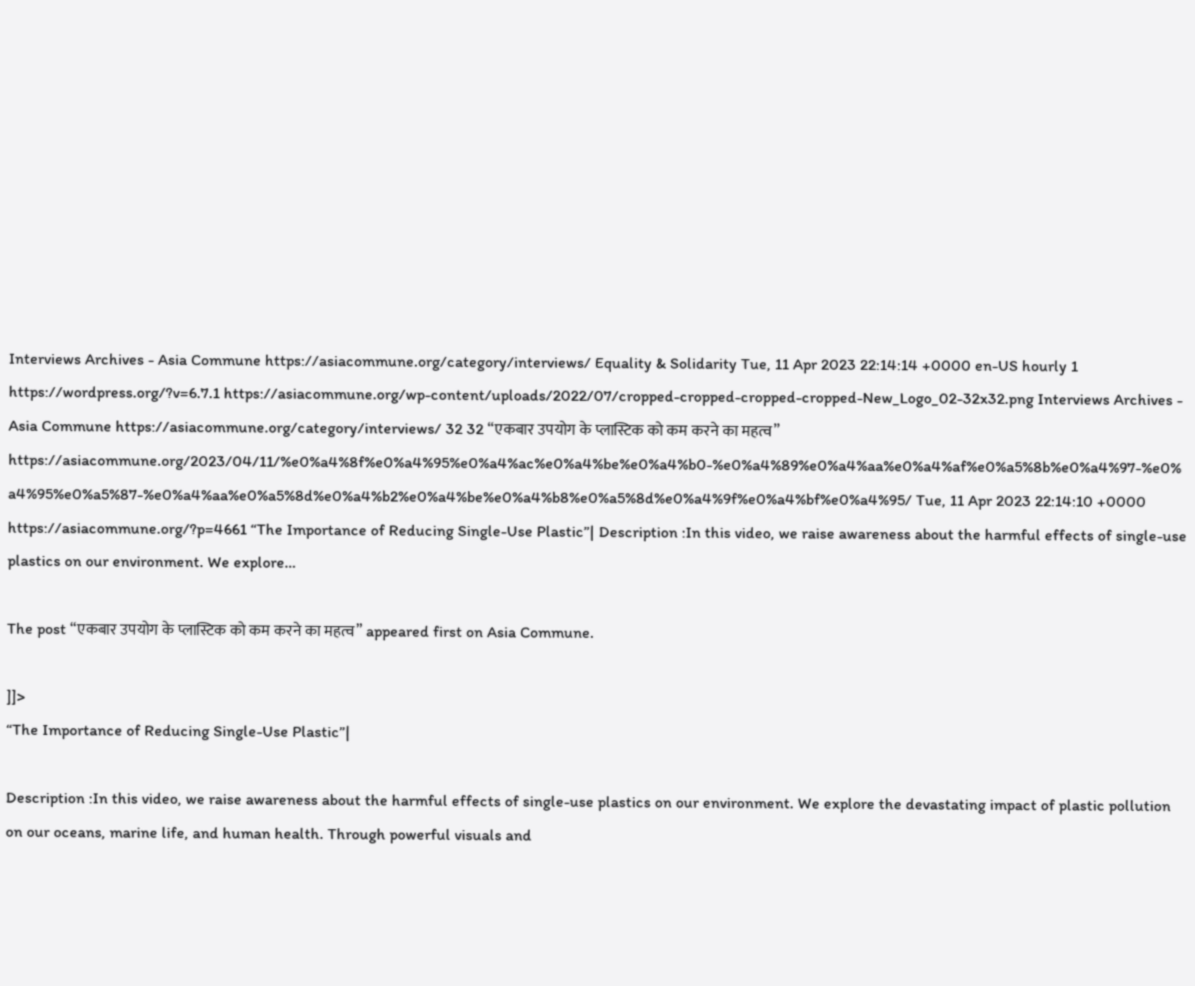Interviews Archives - Asia Commune https://asiacommune.org/category/interviews/ Equality & Solidarity Tue, 11 Apr 2023 22:14:14 +0000 en-US hourly 1 https://wordpress.org/?v=6.7.1 https://asiacommune.org/wp-content/uploads/2022/07/cropped-cropped-cropped-cropped-New_Logo_02-32x32.png Interviews Archives - Asia Commune https://asiacommune.org/category/interviews/ 32 32 “एकबार उपयोग के प्लास्टिक को कम करने का महत्व” https://asiacommune.org/2023/04/11/%e0%a4%8f%e0%a4%95%e0%a4%ac%e0%a4%be%e0%a4%b0-%e0%a4%89%e0%a4%aa%e0%a4%af%e0%a5%8b%e0%a4%97-%e0%a4%95%e0%a5%87-%e0%a4%aa%e0%a5%8d%e0%a4%b2%e0%a4%be%e0%a4%b8%e0%a5%8d%e0%a4%9f%e0%a4%bf%e0%a4%95/ Tue, 11 Apr 2023 22:14:10 +0000 https://asiacommune.org/?p=4661 “The Importance of Reducing Single-Use Plastic”| Description :In this video, we raise awareness about the harmful effects of single-use plastics on our environment. We explore…

The post “एकबार उपयोग के प्लास्टिक को कम करने का महत्व” appeared first on Asia Commune.

]]>
“The Importance of Reducing Single-Use Plastic”|

Description :In this video, we raise awareness about the harmful effects of single-use plastics on our environment. We explore the devastating impact of plastic pollution on our oceans, marine life, and human health. Through powerful visuals and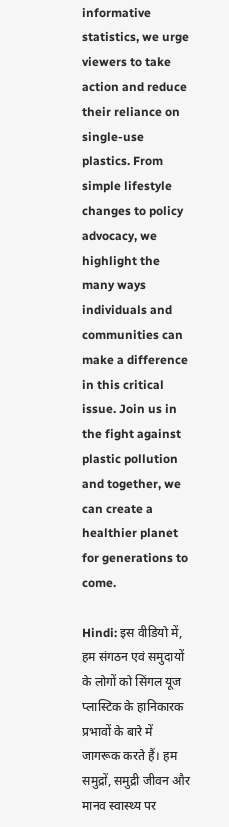informative statistics, we urge viewers to take action and reduce their reliance on single-use plastics. From simple lifestyle changes to policy advocacy, we highlight the many ways individuals and communities can make a difference in this critical issue. Join us in the fight against plastic pollution and together, we can create a healthier planet for generations to come.

Hindi: इस वीडियो में, हम संगठन एवं समुदायों के लोगों को सिंगल यूज प्लास्टिक के हानिकारक प्रभावों के बारे में जागरूक करते हैं। हम समुद्रों, समुद्री जीवन और मानव स्वास्थ्य पर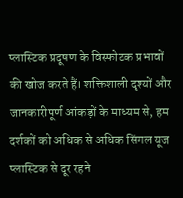प्लास्टिक प्रदूषण के विस्फोटक प्रभावों की खोज करते हैं। शक्तिशाली दृश्यों और जानकारीपूर्ण आंकड़ों के माध्यम से, हम दर्शकों को अधिक से अधिक सिंगल यूज प्लास्टिक से दूर रहने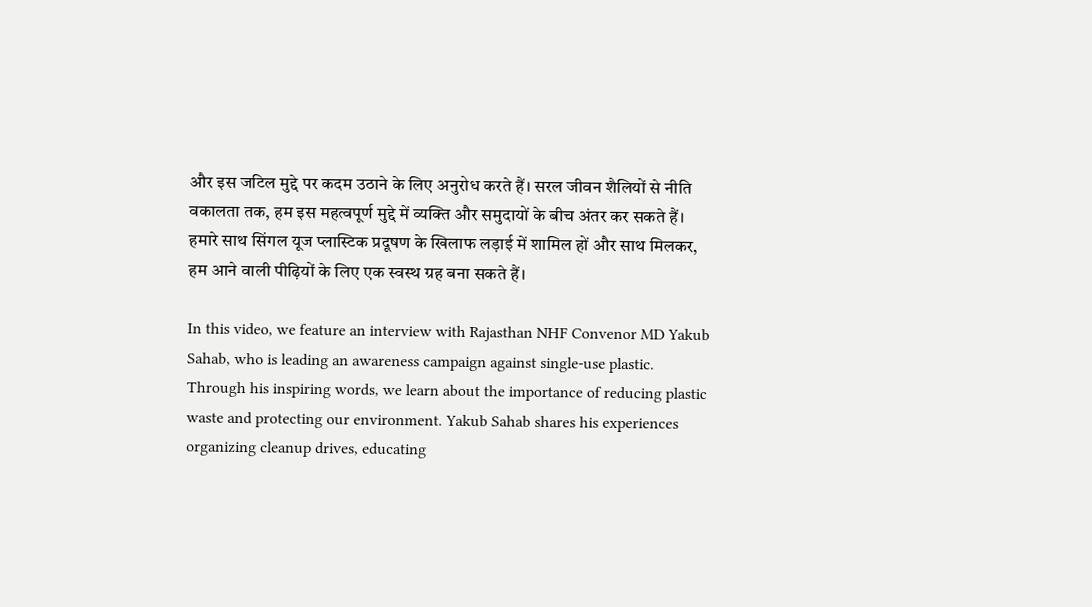और इस जटिल मुद्दे पर कदम उठाने के लिए अनुरोध करते हैं। सरल जीवन शैलियों से नीति वकालता तक, हम इस महत्वपूर्ण मुद्दे में व्यक्ति और समुदायों के बीच अंतर कर सकते हैं। हमारे साथ सिंगल यूज प्लास्टिक प्रदूषण के खिलाफ लड़ाई में शामिल हों और साथ मिलकर, हम आने वाली पीढ़ियों के लिए एक स्वस्थ ग्रह बना सकते हैं।

In this video, we feature an interview with Rajasthan NHF Convenor MD Yakub Sahab, who is leading an awareness campaign against single-use plastic. Through his inspiring words, we learn about the importance of reducing plastic waste and protecting our environment. Yakub Sahab shares his experiences organizing cleanup drives, educating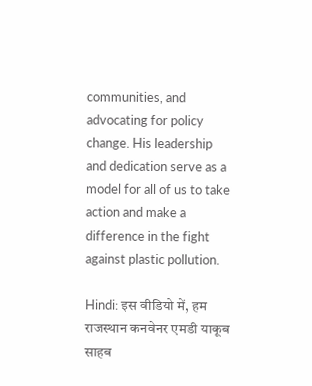communities, and advocating for policy change. His leadership and dedication serve as a model for all of us to take action and make a difference in the fight against plastic pollution.

Hindi: इस वीडियो में, हम राजस्थान कनवेनर एमडी याकूब साहब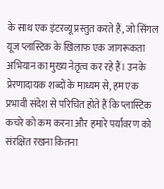के साथ एक इंटरव्यू प्रस्तुत करते हैं, जो सिंगल यूज प्लास्टिक के खिलाफ एक जागरूकता अभियान का मुख्य नेतृत्व कर रहे हैं। उनके प्रेरणादायक शब्दों के माध्यम से, हम एक प्रभावी संदेश से परिचित होते हैं कि प्लास्टिक कचरे को कम करना और हमारे पर्यावरण को संरक्षित रखना कितना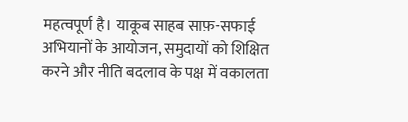महत्वपूर्ण है। याकूब साहब साफ़-सफाई अभियानों के आयोजन, समुदायों को शिक्षित करने और नीति बदलाव के पक्ष में वकालता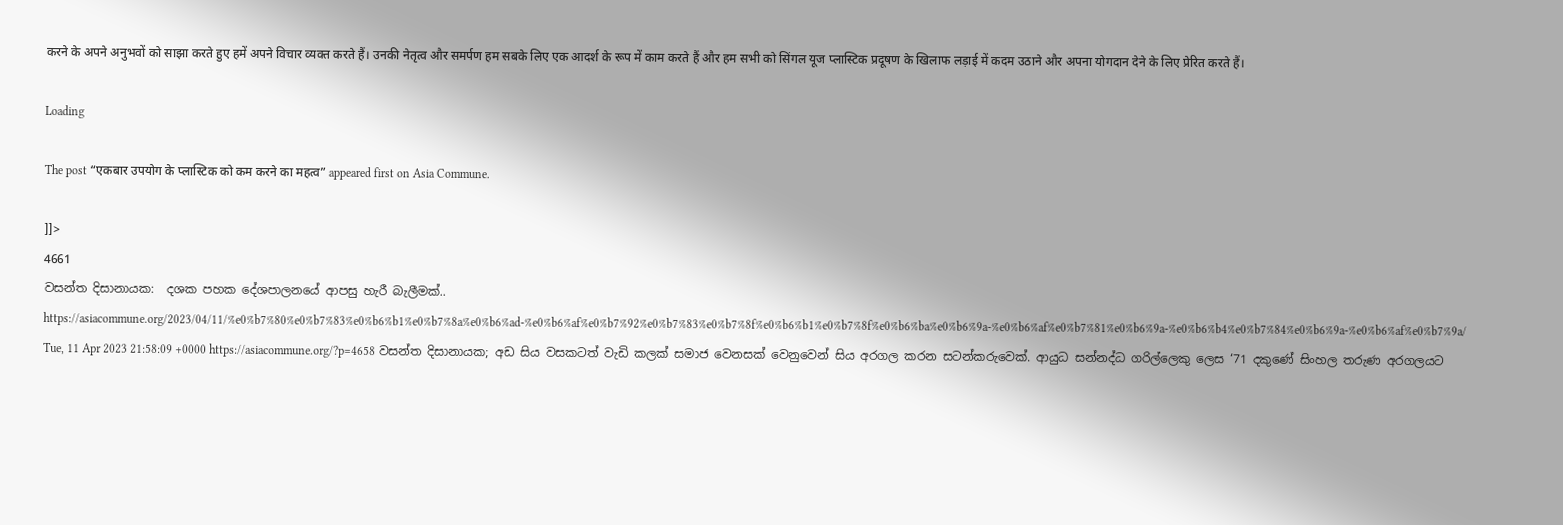करने के अपने अनुभवों को साझा करते हुए हमें अपने विचार व्यक्त करते हैं। उनकी नेतृत्व और समर्पण हम सबके लिए एक आदर्श के रूप में काम करते हैं और हम सभी को सिंगल यूज प्लास्टिक प्रदूषण के खिलाफ लड़ाई में कदम उठाने और अपना योगदान देने के लिए प्रेरित करते हैं।

Loading

The post “एकबार उपयोग के प्लास्टिक को कम करने का महत्व” appeared first on Asia Commune.

]]>
4661
වසන්ත දිසානායක:  දශක පහක දේශපාලනයේ ආපසු හැරී බැලීමක්.. https://asiacommune.org/2023/04/11/%e0%b7%80%e0%b7%83%e0%b6%b1%e0%b7%8a%e0%b6%ad-%e0%b6%af%e0%b7%92%e0%b7%83%e0%b7%8f%e0%b6%b1%e0%b7%8f%e0%b6%ba%e0%b6%9a-%e0%b6%af%e0%b7%81%e0%b6%9a-%e0%b6%b4%e0%b7%84%e0%b6%9a-%e0%b6%af%e0%b7%9a/ Tue, 11 Apr 2023 21:58:09 +0000 https://asiacommune.org/?p=4658 වසන්ත දිසානායක; අඩ සිය වසකටත් වැඩි කලක් සමාජ වෙනසක් වෙනුවෙන් සිය අරගල කරන සටන්කරුවෙක්. ආයුධ සන්නද්ධ ගරිල්ලෙකු ලෙස ‘71 දකුණේ සිංහල තරුණ අරගලයට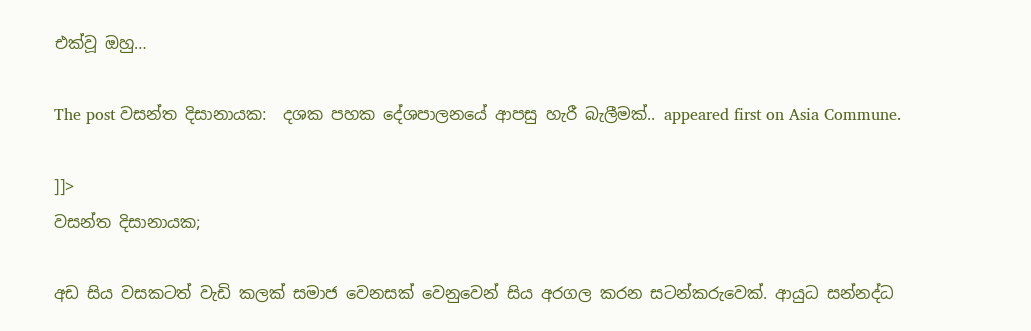එක්වූ ඔහු…

The post වසන්ත දිසානායක:  දශක පහක දේශපාලනයේ ආපසු හැරී බැලීමක්.. appeared first on Asia Commune.

]]>
වසන්ත දිසානායක;

අඩ සිය වසකටත් වැඩි කලක් සමාජ වෙනසක් වෙනුවෙන් සිය අරගල කරන සටන්කරුවෙක්. ආයුධ සන්නද්ධ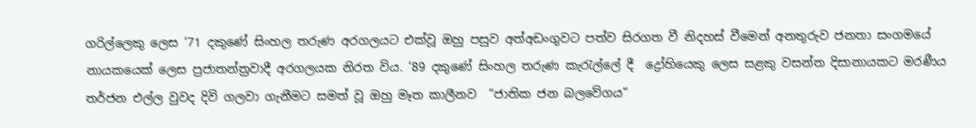ගරිල්ලෙකු ලෙස ‘71 දකුණේ සිංහල තරුණ අරගලයට එක්වූ ඔහු පසුව අත්අඩංගුවට පත්ව සිරගත වී නිදහස් වීමෙන් අනතුරුව ජනතා සංගමයේ නායකයෙක් ලෙස ප්‍රජාතන්ත්‍රවාදී අරගලයක නිරත විය. ‘89 දකුණේ සිංහල තරුණ කැරැල්ලේ දී  ද්‍රෝහියෙකු ලෙස සළකු වසන්ත දිසානායකට මරණීය තර්ජන එල්ල වුවද දිවි ගලවා ගැනීමට සමත් වූ ඔහු මෑත කාලීනව  “ජාතික ජන බලවේගය“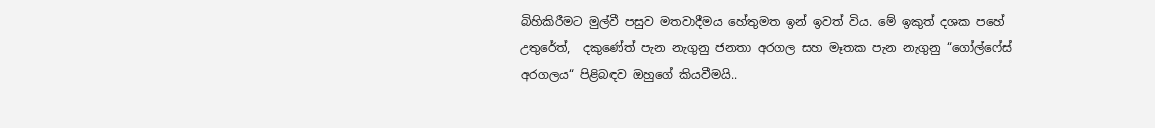බිහිකිරීමට මුල්වී පසුව මතවාදීමය හේතුමත ඉන් ඉවත් විය. මේ ඉකුත් දශක පහේ උතුරේත්,  දකුණේත් පැන නැගුනු ජනතා අරගල සහ මෑතක පැන නැගුනු “ගෝල්ෆේස් අරගලය“ පිළිබඳව ඔහුගේ කියවීමයි..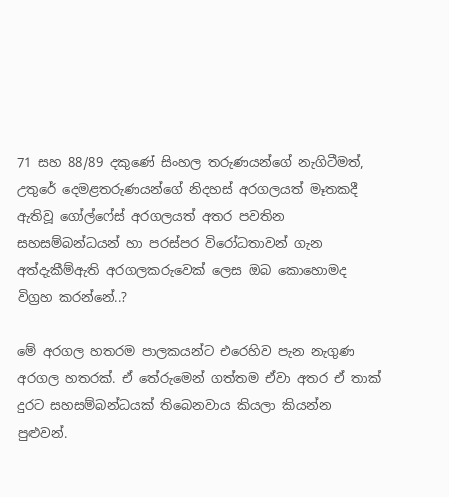71 සහ 88/89 දකුණේ සිංහල තරුණයන්ගේ නැගිටීමත්, උතුරේ දෙමළතරුණයන්ගේ නිදහස් අරගලයත් මෑතකදී ඇතිවූ ගෝල්ෆේස් අරගලයත් අතර පවතින සහසම්බන්ධයන් හා පරස්පර විරෝධතාවන් ගැන අත්දැකීම්ඇති අරගලකරුවෙක් ලෙස ඔබ කොහොමද විග්‍රහ කරන්නේ..?

මේ අරගල හතරම පාලකයන්ට එරෙහිව පැන නැගුණ අරගල හතරක්. ඒ තේරුමෙන් ගත්තම ඒවා අතර ඒ තාක් දුරට සහසම්බන්ධයක් තිබෙනවාය කියලා කියන්න පුළුවන්.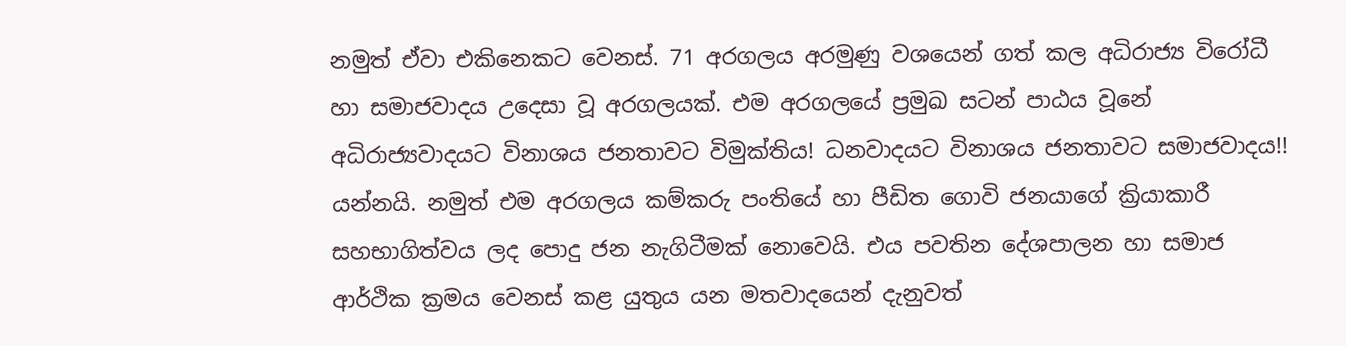නමුත් ඒවා එකිනෙකට වෙනස්. 71 අරගලය අරමුණු වශයෙන් ගත් කල අධිරාජ්‍ය විරෝධී හා සමාජවාදය උදෙසා වූ අරගලයක්. එම අරගලයේ ප්‍රමුඛ සටන් පාඨය වූනේ අධිරාජ්‍යවාදයට විනාශය ජනතාවට විමුක්තිය! ධනවාදයට විනාශය ජනතාවට සමාජවාදය!! යන්නයි. නමුත් එම අරගලය කම්කරු පංතියේ හා පීඩිත ගොවි ජනයාගේ ක්‍රියාකාරී සහභාගිත්වය ලද පොදු ජන නැගිටීමක් නොවෙයි. එය පවතින දේශපාලන හා සමාජ ආර්ථික ක්‍රමය වෙනස් කළ යුතුය යන මතවාදයෙන් දැනුවත්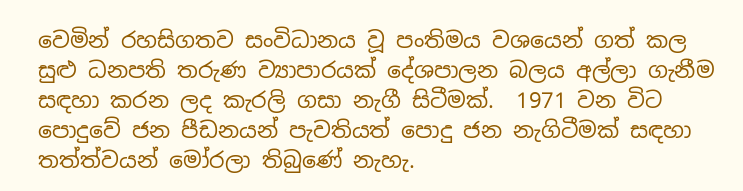වෙමින් රහසිගතව සංවිධානය වූ පංතිමය වශයෙන් ගත් කල සුළු ධනපති තරුණ ව්‍යාපාරයක් දේශපාලන බලය අල්ලා ගැනීම සඳහා කරන ලද කැරලි ගසා නැගී සිටීමක්.  1971 වන විට පොදුවේ ජන පීඩනයන් පැවතියත් පොදු ජන නැගිටීමක් සඳහා තත්ත්වයන් මෝරලා තිබුණේ නැහැ.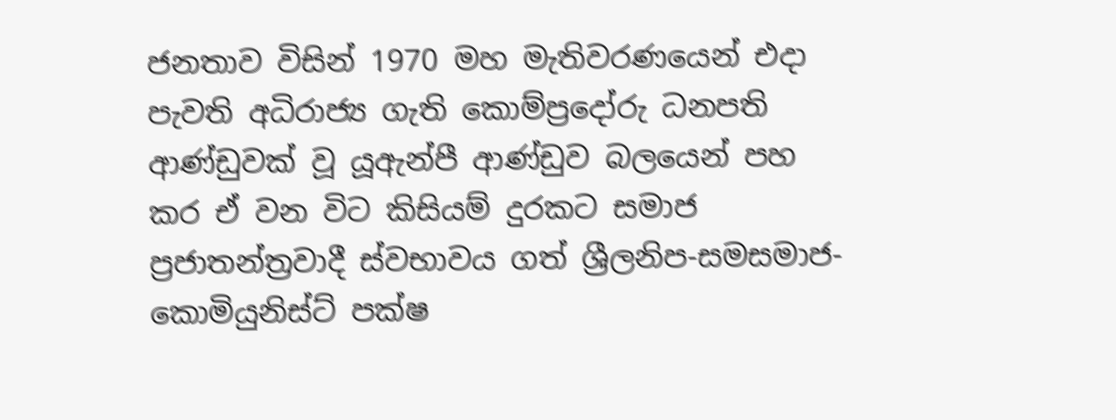ජනතාව විසින් 1970 මහ මැතිවරණයෙන් එදා පැවති අධිරාජ්‍ය ගැති කොම්ප්‍රදෝරු ධනපති ආණ්ඩුවක් වූ යූඇන්පී ආණ්ඩුව බලයෙන් පහ කර ඒ වන විට කිසියම් දුරකට සමාජ ප්‍රජාතන්ත්‍රවාදී ස්වභාවය ගත් ශ්‍රීලනිප-සමසමාජ-කොමියුනිස්ට් පක්ෂ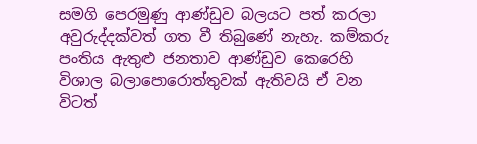සමගි පෙරමුණු ආණ්ඩුව බලයට පත් කරලා අවුරුද්දක්වත් ගත වී තිබුණේ නැහැ. කම්කරු පංතිය ඇතුළු ජනතාව ආණ්ඩුව කෙරෙහි විශාල බලාපොරොත්තුවක් ඇතිවයි ඒ වන විටත්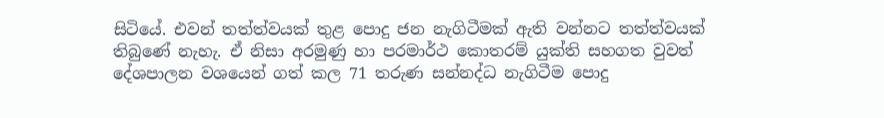සිටියේ. එවන් තත්ත්වයක් තුළ පොදු ජන නැගිටීමක් ඇති වන්නට තත්ත්වයක් තිබුණේ නැහැ. ඒ නිසා අරමුණු හා පරමාර්ථ කොතරම් යුක්ති සහගත වුවත් දේශපාලන වශයෙන් ගත් කල 71 තරුණ සන්නද්ධ නැගිටීම පොදු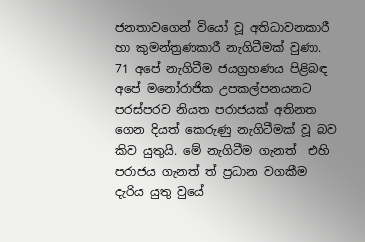ජනතාවගෙන් වියෝ වූ අතිධාවනකාරී හා කුමන්ත්‍රණකාරී නැගිටීමක් වුණා. 71 අපේ නැගිටීම ජයග්‍රහණය පිළිබඳ අපේ මනෝරාජික උපකල්පනයනට පරස්පරව නියත පරාජයක් අතිනත ගෙන දියත් කෙරුණු නැගිටීමක් වූ බව කිව යුතුයි. මේ නැගිටීම ගැනත්  එහි පරාජය ගැනත් ත් ප්‍රධාන වගකීම දැරිය යුතු වුයේ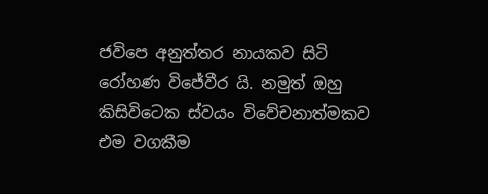ජවිපෙ අනුත්තර නායකව සිටි රෝහණ විජේවීර යි. නමුත් ඔහු කිසිවිටෙක ස්වයං විවේචනාත්මකව එම වගකීම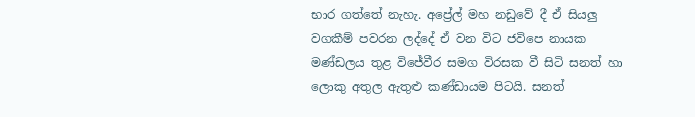භාර ගත්තේ නැහැ. අප්‍රේල් මහ නඩුවේ දී ඒ සියලු වගකීම් පවරන ලද්දේ ඒ වන විට ජවිපෙ නායක මණ්ඩලය තුළ විජේවීර සමග විරසක වී සිටි සනත් හා ලොකු අතුල ඇතුළු කණ්ඩායම පිටයි. සනත්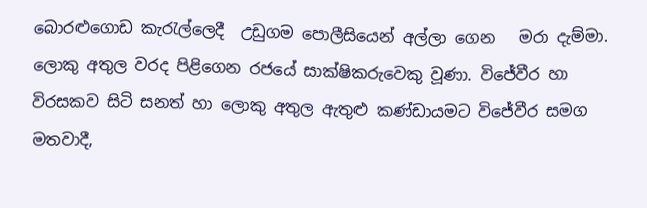බොරළුගොඩ කැරැල්ලෙදී  උඩුගම පොලීසියෙන් අල්ලා ගෙන   මරා දැම්මා. ලොකු අතුල වරද පිළිගෙන රජයේ සාක්ෂිකරුවෙකු වූණා. විජේවීර හා විරසකව සිටි සනත් හා ලොකු අතුල ඇතුළු කණ්ඩායමට විජේවීර සමග මතවාදී,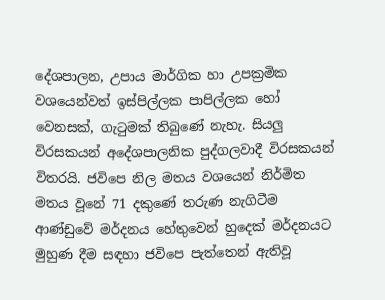දේශපාලන, උපාය මාර්ගික හා උපක්‍රමික වශයෙන්වත් ඉස්පිල්ලක පාපිල්ලක හෝ වෙනසක්, ගැටුමක් තිබුණේ නැහැ. සියලු විරසකයන් අදේශපාලනික පුද්ගලවාදී විරසකයන් විතරයි. ජවිපෙ නිල මතය වශයෙන් නිර්මිත මතය වූනේ 71 දකුණේ තරුණ නැගිටීම ආණ්ඩුවේ මර්දනය හේතුවෙන් හුදෙක් මර්දනයට මුහුණ දීම සඳහා ජවිපෙ පැත්තෙන් ඇතිවූ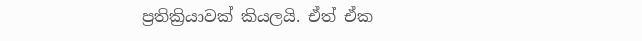ප්‍රතික්‍රියාවක් කියලයි. ඒත් ඒක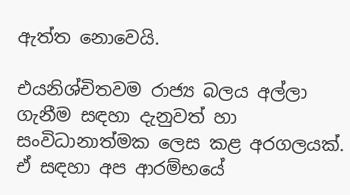ඇත්ත නොවෙයි.

එයනිශ්චිතවම රාජ්‍ය බලය අල්ලා ගැනීම සඳහා දැනුවත් හා සංවිධානාත්මක ලෙස කළ අරගලයක්. ඒ සඳහා අප ආරම්භයේ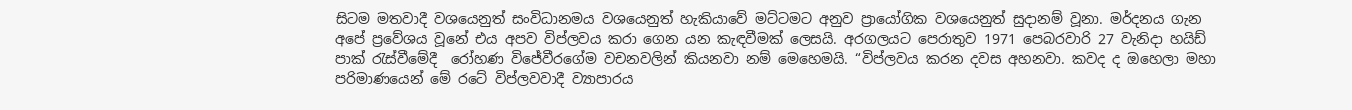සිටම මතවාදී වශයෙනුත් සංවිධානමය වශයෙනුත් හැකියාවේ මට්ටමට අනුව ප්‍රායෝගික වශයෙනුත් සුදානම් වූනා. මර්දනය ගැන  අපේ ප්‍රවේශය වූනේ එය අපව විප්ලවය කරා ගෙන යන කැඳවීමක් ලෙසයි. අරගලයට පෙරාතුව 1971 පෙබරවාරි 27 වැනිදා හයිඩ් පාක් රැස්වීමේදී  රෝහණ විජේවීරගේම වචනවලින් කියනවා නම් මෙහෙමයි. “විප්ලවය කරන දවස අහනවා. කවද ද ඔහෙලා මහා පරිමාණයෙන් මේ රටේ විප්ලවවාදී ව්‍යාපාරය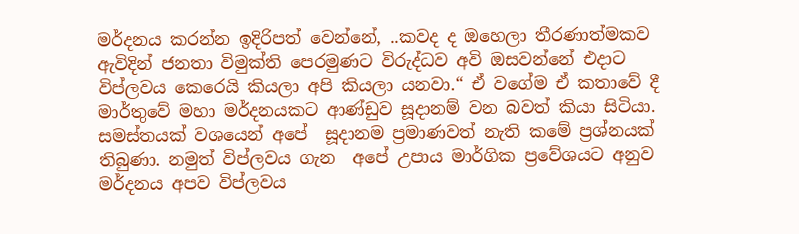මර්දනය කරන්න ඉදිරිපත් වෙන්නේ, ..කවද ද ඔහෙලා තීරණාත්මකව ඇවිදින් ජනතා විමුක්ති පෙරමුණට විරුද්ධව අවි ඔසවන්නේ එදාට විප්ලවය කෙරෙයි කියලා අපි කියලා යනවා.“ ඒ වගේම ඒ කතාවේ දී මාර්තුවේ මහා මර්දනයකට ආණ්ඩුව සූදානම් වන බවත් කියා සිටියා. සමස්තයක් වශයෙන් අපේ  සූදානම ප්‍රමාණවත් නැති කමේ ප්‍රශ්නයක් තිබුණා. නමුත් විප්ලවය ගැන  අපේ උපාය මාර්ගික ප්‍රවේශයට අනුව මර්දනය අපව විප්ලවය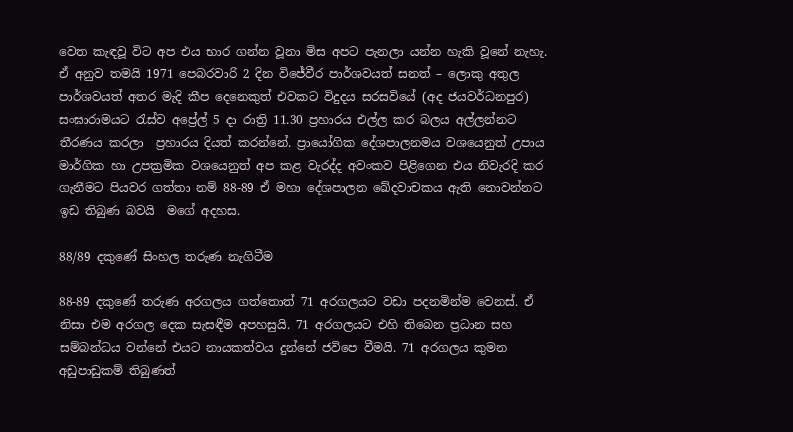වෙත කැඳවූ විට අප එය භාර ගන්න වූනා මිස අපට පැනලා යන්න හැකි වූනේ නැහැ. ඒ අනුව තමයි 1971 පෙබරවාරි 2 දින විජේවීර පාර්ශවයත් සනත් – ලොකු අතුල පාර්ශවයත් අතර මැදි කීප දෙනෙකුත් එවකට විදුදය සරසවියේ (අද ජයවර්ධනපුර) සංඝාරාමයට රැස්ව අප්‍රේල් 5 දා රාත්‍රි 11.30 ප්‍රහාරය එල්ල කර බලය අල්ලන්නට තීරණය කරලා  ප්‍රහාරය දියත් කරන්නේ. ප්‍රායෝගික දේශපාලනමය වශයෙනුත් උපාය මාර්ගික හා උපක්‍රමික වශයෙනුත් අප කළ වැරද්ද අවංකව පිළිගෙන එය නිවැරදි කර ගැනීමට පියවර ගත්තා නම් 88-89 ඒ මහා දේශපාලන ඛේදවාචකය ඇති නොවන්නට ඉඩ තිබුණ බවයි  මගේ අදහස.

88/89 දකුණේ සිංහල තරුණ නැගිටීම

88-89 දකුණේ තරුණ අරගලය ගත්තොත් 71 අරගලයට වඩා පදනමින්ම වෙනස්. ඒ නිසා එම අරගල දෙක සැසඳීම අපහසුයි. 71 අරගලයට එහි තිබෙන ප්‍රධාන සහ සම්බන්ධය වන්නේ එයට නායකත්වය දුන්නේ ජවිපෙ වීමයි. 71 අරගලය කුමන අඩුපාඩුකම් තිබුණත්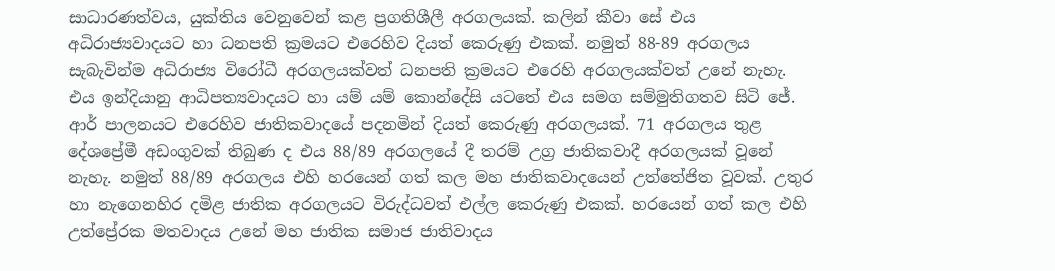සාධාරණත්වය, යුක්තිය වෙනුවෙන් කළ ප්‍රගතිශීලී අරගලයක්. කලින් කීවා සේ එය අධිරාජ්‍යවාදයට හා ධනපති ක්‍රමයට එරෙහිව දියත් කෙරුණු එකක්. නමුත් 88-89 අරගලය සැබැවින්ම අධිරාජ්‍ය විරෝධී අරගලයක්වත් ධනපති ක්‍රමයට එරෙහි අරගලයක්වත් උනේ නැහැ. එය ඉන්දියානු ආධිපත්‍යවාදයට හා යම් යම් කොන්දේසි යටතේ එය සමග සම්මුතිගතව සිටි ජේ. ආර් පාලනයට එරෙහිව ජාතිකවාදයේ පදනමින් දියත් කෙරුණු අරගලයක්. 71 අරගලය තුළ දේශප්‍රේමී අඩංගුවක් තිබුණ ද එය 88/89 අරගලයේ දී තරම් උග්‍ර ජාතිකවාදී අරගලයක් වූනේ නැහැ. නමුත් 88/89 අරගලය එහි හරයෙන් ගත් කල මහ ජාතිකවාදයෙන් උත්තේජිත වූවක්. උතුර හා නැගෙනහිර දමිළ ජාතික අරගලයට විරුද්ධවත් එල්ල කෙරුණු එකක්. හරයෙන් ගත් කල එහි උත්ප්‍රේරක මතවාදය උනේ මහ ජාතික සමාජ ජාතිවාදය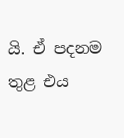යි. ඒ පදනම තුළ එය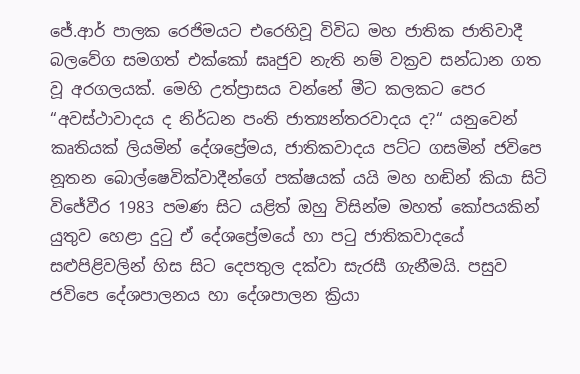ජේ.ආර් පාලක රෙජිමයට එරෙහිවූ විවිධ මහ ජාතික ජාතිවාදී බලවේග සමගත් එක්කෝ ඝෘජුව නැති නම් වක්‍රව සන්ධාන ගත වූ අරගලයක්. මෙහි උත්ප්‍රාසය වන්නේ මීට කලකට පෙර “අවස්ථාවාදය ද නිර්ධන පංති ජාත්‍යන්තරවාදය ද?“ යනුවෙන් කෘතියක් ලියමින් දේශප්‍රේමය, ජාතිකවාදය පට්ට ගසමින් ජවිපෙ නූතන බොල්ෂෙවික්වාදීන්ගේ පක්ෂයක් යයි මහ හඬින් කියා සිටි විජේවීර 1983 පමණ සිට යළිත් ඔහු විසින්ම මහත් කෝපයකින් යුතුව හෙළා දුටු ඒ දේශප්‍රේමයේ හා පටු ජාතිකවාදයේ සළුපිළිවලින් හිස සිට දෙපතුල දක්වා සැරසී ගැනීමයි. පසුව  ජවිපෙ දේශපාලනය හා දේශපාලන ක්‍රියා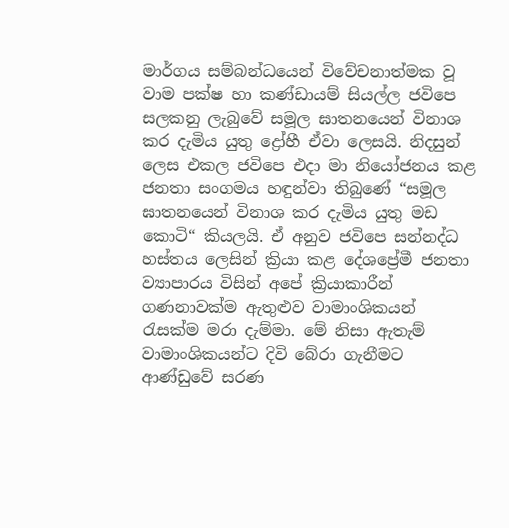මාර්ගය සම්බන්ධයෙන් විවේචනාත්මක වූ වාම පක්ෂ හා කණ්ඩායම් සියල්ල ජවිපෙ සලකනු ලැබුවේ සමූල ඝාතනයෙන් විනාශ කර දැමිය යුතු ද්‍රෝහී ඒවා ලෙසයි. නිදසුන් ලෙස එකල ජවිපෙ එදා මා නියෝජනය කළ ජනතා සංගමය හඳුන්වා තිබුණේ “සමූල ඝාතනයෙන් විනාශ කර දැමිය යුතු මඩ කොටි“ කියලයි. ඒ අනුව ජවිපෙ සන්නද්ධ හස්තය ලෙසින් ක්‍රියා කළ දේශප්‍රේමී ජනතා ව්‍යාපාරය විසින් අපේ ක්‍රියාකාරීන් ගණනාවක්ම ඇතුළුව වාමාංශිකයන් රැසක්ම මරා දැම්මා. මේ නිසා ඇතැම් වාමාංශිකයන්ට දිවි බේරා ගැනීමට  ආණ්ඩුවේ සරණ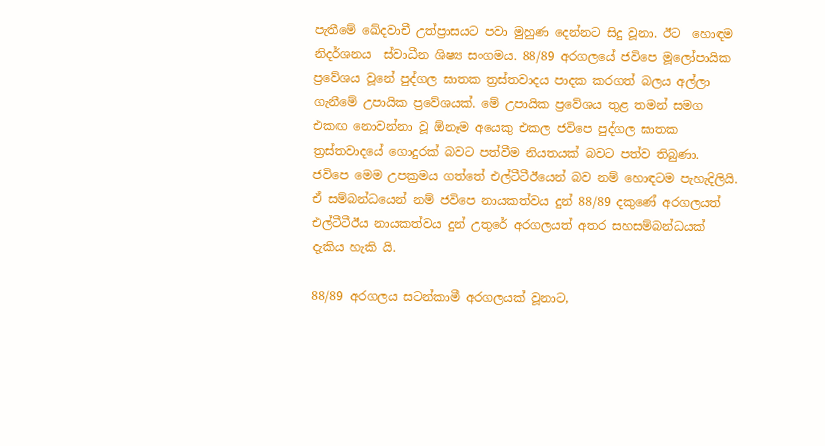පැතීමේ ඛේදවාචී උත්ප්‍රාසයට පවා මුහුණ දෙන්නට සිදු වූනා. ඊට  හොඳම නිදර්ශනය  ස්වාධීන ශිෂ්‍ය සංගමය. 88/89 අරගලයේ ජවිපෙ මූලෝපායික ප්‍රවේශය වූනේ පුද්ගල ඝාතක ත්‍රස්තවාදය පාදක කරගත් බලය අල්ලා ගැනීමේ උපායික ප්‍රවේශයක්. මේ උපායික ප්‍රවේශය තුළ තමන් සමග එකඟ නොවන්නා වූ ඕනෑම අයෙකු එකල ජවිපෙ පුද්ගල ඝාතක ත්‍රස්තවාදයේ ගොදුරක් බවට පත්වීම නියතයක් බවට පත්ව තිබුණා. ජවිපෙ මෙම උපක්‍රමය ගත්තේ එල්ටීටීඊයෙන් බව නම් හොඳටම පැහැදිලියි. ඒ සම්බන්ධයෙන් නම් ජවිපෙ නායකත්වය දුන් 88/89 දකුණේ අරගලයත් එල්ටීටීඊය නායකත්වය දුන් උතුරේ අරගලයත් අතර සහසම්බන්ධයක් දැකිය හැකි යි.

88/89 අරගලය සටන්කාමී අරගලයක් වූනාට,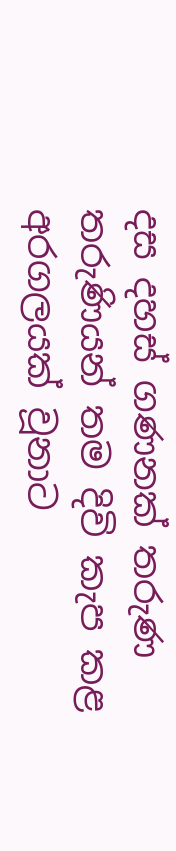දස දහස් ගණනක් තරුණ තරුණියන් තම දිවි කැප කළ අරගලයක් වූනාට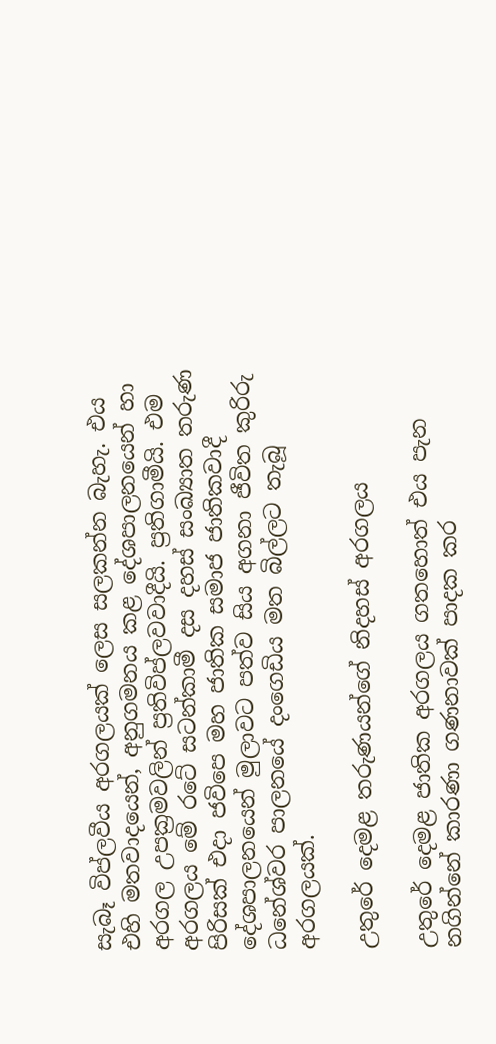සැබෑ විප්ලවීය අරගලයක් ලෙස සලකන්න බැහැ. එය එහි මතවාදයෙන්, අනුගමනය කළ දේශපාලනයෙන් හා අරගල උපක්‍රමවලින් ප්‍රතිවිප්ලවවාදීයි. ප්‍රතිගාමීයි. එම අරගලය මේ රටේ සටන්කාමී දස දහස් සංඛ්‍යාත තරුණ පිරිසක් එදා ජවිපෙ මහ ජාතික සමාජ ජාතිකවාදී දේශපාලනයෙන් මුලාවට පත්ව සිය අගනා ජීවිත කුරිරු ධනේශ්වර පාලනයේ දංගෙඩිය මත බිල්ලට තැබූ අරගලයක්.

උතුරේ දෙමළ තරුණයන්ගේ නිදහස් අරගලය

උතුරේ දෙමළ ජාතික අරගලය ගතහොත් එය පැන නගින්නේ කාරණා ගණනාවක් පාදක කර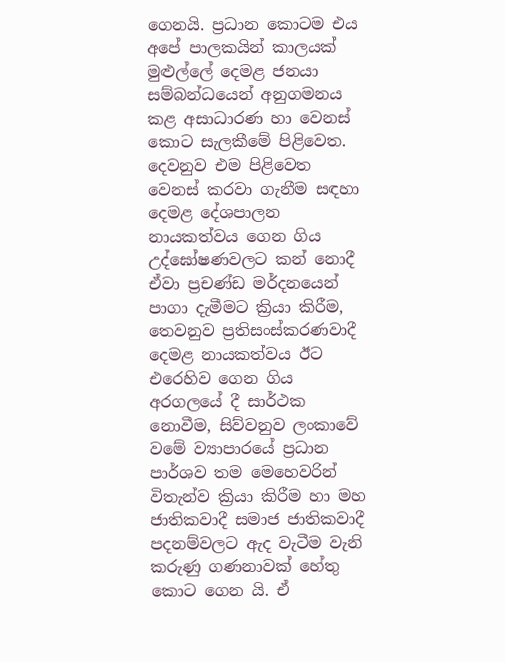ගෙනයි. ප්‍රධාන කොටම එය අපේ පාලකයින් කාලයක් මුළුල්ලේ දෙමළ ජනයා සම්බන්ධයෙන් අනුගමනය කළ අසාධාරණ හා වෙනස් කොට සැලකීමේ පිළිවෙත. දෙවනුව එම පිළිවෙත වෙනස් කරවා ගැනීම සඳහා දෙමළ දේශපාලන නායකත්වය ගෙන ගිය උද්ඝෝෂණවලට කන් නොදී ඒවා ප්‍රචණ්ඩ මර්දනයෙන් පාගා දැමීමට ක්‍රියා කිරීම, තෙවනුව ප්‍රතිසංස්කරණවාදී දෙමළ නායකත්වය ඊට එරෙහිව ගෙන ගිය අරගලයේ දී සාර්ථක නොවීම, සිව්වනුව ලංකාවේ වමේ ව්‍යාපාරයේ ප්‍රධාන පාර්ශව තම මෙහෙවරින් විතැන්ව ක්‍රියා කිරීම හා මහ ජාතිකවාදී සමාජ ජාතිකවාදී පදනම්වලට ඇද වැටීම වැනි කරුණු ගණනාවක් හේතු කොට ගෙන යි. ඒ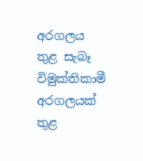අරගලය තුළ සැබෑ විමුක්තිකාමී අරගලයක් තුළ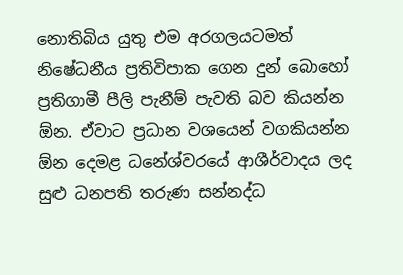නොතිබිය යුතු එම අරගලයටමත් නිෂේධනීය ප්‍රතිවිපාක ගෙන දුන් බොහෝ ප්‍රතිගාමී පීලි පැනීම් පැවති බව කියන්න ඕන. ඒවාට ප්‍රධාන වශයෙන් වගකියන්න ඕන දෙමළ ධනේශ්වරයේ ආශීර්වාදය ලද සුළු ධනපති තරුණ සන්නද්ධ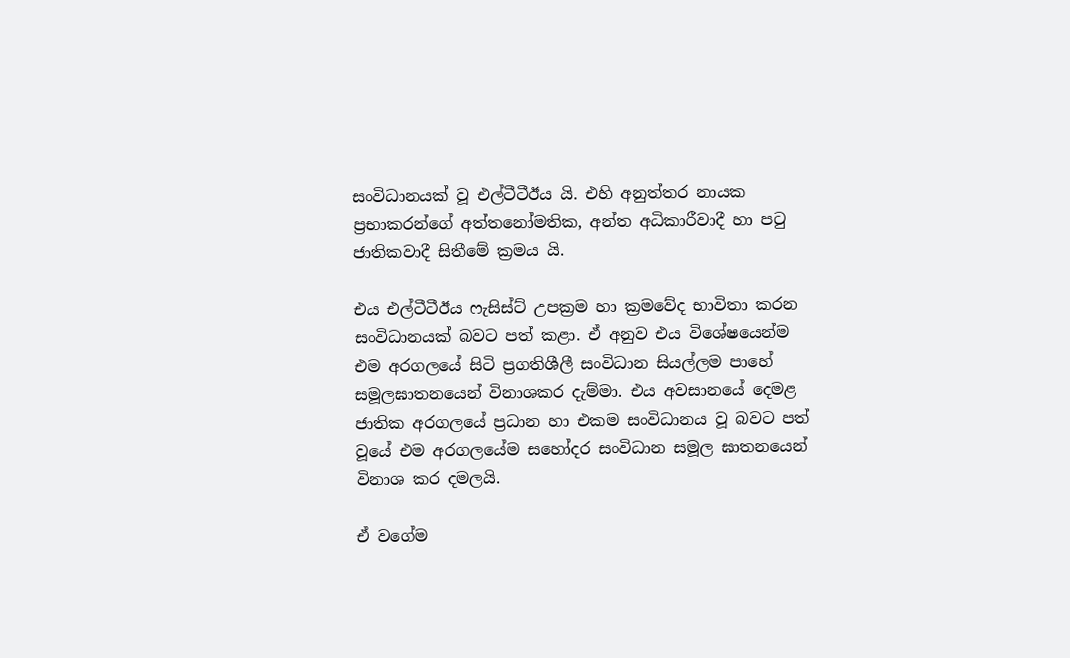සංවිධානයක් වූ එල්ටීටීඊය යි. එහි අනුත්තර නායක ප්‍රභාකරන්ගේ අත්තනෝමතික, අන්ත අධිකාරීවාදී හා පටු ජාතිකවාදී සිතීමේ ක්‍රමය යි.

එය එල්ටීටීඊය ෆැසිස්ට් උපක්‍රම හා ක්‍රමවේද භාවිතා කරන සංවිධානයක් බවට පත් කළා. ඒ අනුව එය විශේෂයෙන්ම එම අරගලයේ සිටි ප්‍රගතිශීලී සංවිධාන සියල්ලම පාහේ සමූලඝාතනයෙන් විනාශකර දැම්මා. එය අවසානයේ දෙමළ ජාතික අරගලයේ ප්‍රධාන හා එකම සංවිධානය වූ බවට පත් වූයේ එම අරගලයේම සහෝදර සංවිධාන සමූල ඝාතනයෙන් විනාශ කර දමලයි.

ඒ වගේම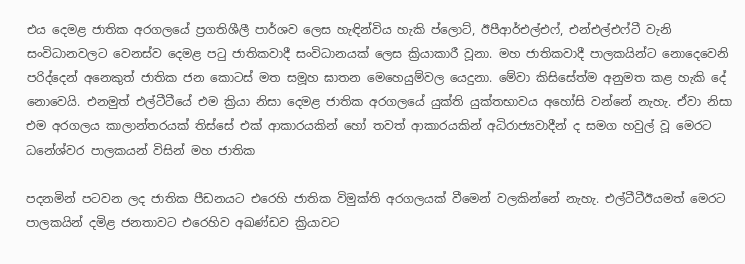එය දෙමළ ජාතික අරගලයේ ප්‍රගතිශීලී පාර්ශව ලෙස හැඳින්විය හැකි ප්ලොට්, ඊපීආර්එල්එෆ්, එන්එල්එෆ්ටී වැනි සංවිධානවලට වෙනස්ව දෙමළ පටු ජාතිකවාදී සංවිධානයක් ලෙස ක්‍රියාකාරී වූනා. මහ ජාතිකවාදී පාලකයින්ට නොදෙවෙනි පරිද්දෙන් අනෙකුත් ජාතික ජන කොටස් මත සමූහ ඝාතන මෙහෙයුම්වල යෙදුනා. මේවා කිසිසේත්ම අනුමත කළ හැකි දේ නොවෙයි. එනමුත් එල්ටීටීයේ එම ක්‍රියා නිසා දෙමළ ජාතික අරගලයේ යුක්ති යුක්තභාවය අහෝසි වන්නේ නැහැ. ඒවා නිසා එම අරගලය කාලාන්තරයක් තිස්සේ එක් ආකාරයකින් හෝ තවත් ආකාරයකින් අධිරාජ්‍යවාදීන් ද සමග හවුල් වූ මෙරට ධනේශ්වර පාලකයන් විසින් මහ ජාතික

පදනමින් පටවන ලද ජාතික පීඩනයට එරෙහි ජාතික විමුක්ති අරගලයක් වීමෙන් වලකින්නේ නැහැ. එල්ටීටීඊයමත් මෙරට පාලකයින් දමිළ ජනතාවට එරෙහිව අඛණ්ඩව ක්‍රියාවට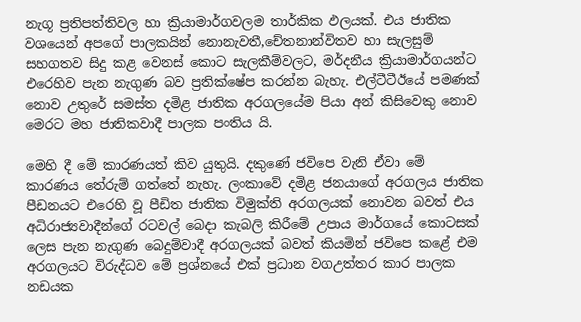නැගූ ප්‍රතිපත්තිවල හා ක්‍රියාමාර්ගවලම තාර්කික ඵලයක්. එය ජාතික වශයෙන් අපගේ පාලකයින් නොනැවතී,චේතනාන්විතව හා සැලසුම් සහගතව සිදු කළ වෙනස් කොට සැලකීම්වලට, මර්දනීය ක්‍රියාමාර්ගයන්ට එරෙහිව පැන නැගුණ බව ප්‍රතික්ෂේප කරන්න බැහැ. එල්ටීටීඊයේ පමණක් නොව උතුරේ සමස්ත දමිළ ජාතික අරගලයේම පියා අන් කිසිවෙකු නොව මෙරට මහ ජාතිකවාදී පාලක පංතිය යි.

මෙහි දී මේ කාරණයත් කිව යුතුයි. දකුණේ ජවිපෙ වැනි ඒවා මේ කාරණය තේරුම් ගත්තේ නැහැ. ලංකාවේ දමිළ ජනයාගේ අරගලය ජාතික පීඩනයට එරෙහි වූ පීඩිත ජාතික විමුක්ති අරගලයක් නොවන බවත් එය අධිරාජ්‍යවාදීන්ගේ රටවල් බෙදා කැබලි කිරීමේ උපාය මාර්ගයේ කොටසක් ලෙස පැන නැගුණ බෙදුම්වාදී අරගලයක් බවත් කියමින් ජවිපෙ කළේ එම අරගලයට විරුද්ධව මේ ප්‍රශ්නයේ එක් ප්‍රධාන වගඋත්තර කාර පාලක නඩයක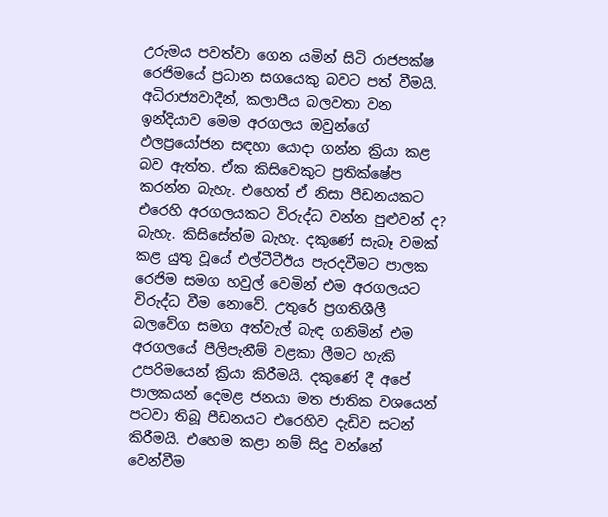උරුමය පවත්වා ගෙන යමින් සිටි රාජපක්ෂ රෙජිමයේ ප්‍රධාන සගයෙකු බවට පත් වීමයි. අධිරාජ්‍යවාදීන්, කලාපීය බලවතා වන ඉන්දියාව මෙම අරගලය ඔවුන්ගේ ඵලප්‍රයෝජන සඳහා යොදා ගන්න ක්‍රියා කළ බව ඇත්ත. ඒක කිසිවෙකුට ප්‍රතික්ෂේප කරන්න බැහැ. එහෙත් ඒ නිසා පීඩනයකට එරෙහි අරගලයකට විරුද්ධ වන්න පුළුවන් ද? බැහැ. කිසිසේත්ම බැහැ. දකුණේ සැබෑ වමක් කළ යුතු වූයේ එල්ටීටීඊය පැරදවීමට පාලක රෙජිම සමග හවුල් වෙමින් එම අරගලයට විරුද්ධ වීම නොවේ. උතුරේ ප්‍රගතිශීලී බලවේග සමග අත්වැල් බැඳ ගනිමින් එම අරගලයේ පීලිපැනීම් වළකා ලීමට හැකි උපරිමයෙන් ක්‍රියා කිරීමයි. දකුණේ දී අපේ පාලකයන් දෙමළ ජනයා මත ජාතික වශයෙන් පටවා තිබූ පීඩනයට එරෙහිව දැඩිව සටන් කිරීමයි. එහෙම කළා නම් සිදු වන්නේ වෙන්වීම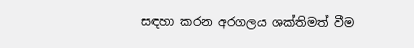සඳහා කරන අරගලය ශක්තිමත් වීම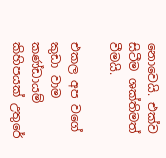නොවෙයි. එක්ව සිටීම ශක්තිමත් වීමයි.

එකල අප වගේ කුඩා වාම කණ්ඩායම් කිහිපයක් උතුරේ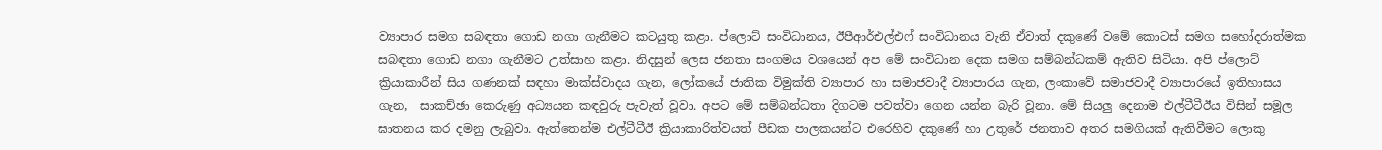ව්‍යාපාර සමග සබඳතා ගොඩ නගා ගැනීමට කටයුතු කළා. ප්ලොට් සංවිධානය, ඊපීආර්එල්එෆ් සංවිධානය වැනි ඒවාත් දකුණේ වමේ කොටස් සමග සහෝදරාත්මක සබඳතා ගොඩ නගා ගැනීමට උත්සාහ කළා. නිදසුන් ලෙස ජනතා සංගමය වශයෙන් අප මේ සංවිධාන දෙක සමග සම්බන්ධකම් ඇතිව සිටියා. අපි ප්ලොට් ක්‍රියාකාරීන් සිය ගණනක් සඳහා මාක්ස්වාදය ගැන, ලෝකයේ ජාතික විමුක්ති ව්‍යාපාර හා සමාජවාදී ව්‍යාපාරය ගැන, ලංකාවේ සමාජවාදී ව්‍යාපාරයේ ඉතිහාසය ගැන,  සාකච්ඡා කෙරුණු අධ්‍යයන කඳවුරු පැවැත් වූවා. අපට මේ සම්බන්ධතා දිගටම පවත්වා ගෙන යන්න බැරි වූනා. මේ සියලු දෙනාම එල්ටීටීඊය විසින් සමූල ඝාතනය කර දමනු ලැබුවා. ඇත්තෙන්ම එල්ටීටීඊ ක්‍රියාකාරිත්වයත් පීඩක පාලකයන්ට එරෙහිව දකුණේ හා උතුරේ ජනතාව අතර සමගියක් ඇතිවීමට ලොකු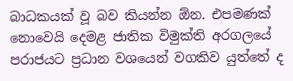බාධකයක් වූ බව කියන්න ඕන. එපමණක් නොවෙයි දෙමළ ජාතික විමුක්ති අරගලයේ පරාජයට ප්‍රධාන වශයෙන් වගකිව යුත්තේ ද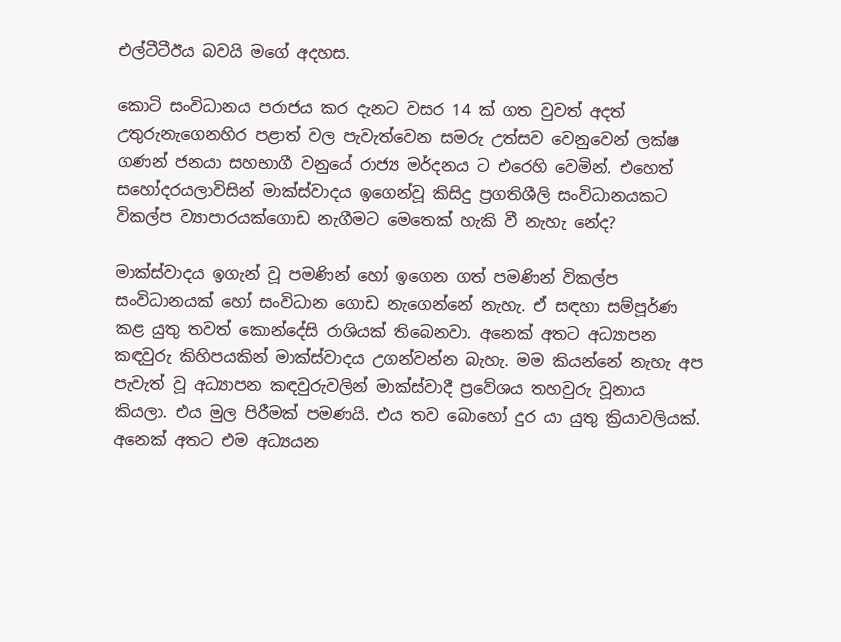එල්ටීටීඊය බවයි මගේ අදහස.

කොටි සංවිධානය පරාජය කර දැනට වසර 14 ක් ගත වුවත් අදත් උතුරුනැගෙනහිර පළාත් වල පැවැත්වෙන සමරු උත්සව වෙනුවෙන් ලක්ෂ ගණන් ජනයා සහභාගී වනුයේ රාජ්‍ය මර්දනය ට එරෙහි වෙමින්. එහෙත් සහෝදරයලාවිසින් මාක්ස්වාදය ඉගෙන්වූ කිසිදු ප්‍රගතිශීලි සංවිධානයකට විකල්ප ව්‍යාපාරයක්ගොඩ නැගීමට මෙතෙක් හැකි වී නැහැ නේද?

මාක්ස්වාදය ඉගැන් වූ පමණින් හෝ ඉගෙන ගත් පමණින් විකල්ප සංවිධානයක් හෝ සංවිධාන ගොඩ නැගෙන්නේ නැහැ. ඒ සඳහා සම්පූර්ණ කළ යුතු තවත් කොන්දේසි රාශියක් තිබෙනවා. අනෙක් අතට අධ්‍යාපන කඳවුරු කිහිපයකින් මාක්ස්වාදය උගන්වන්න බැහැ. මම කියන්නේ නැහැ අප පැවැත් වූ අධ්‍යාපන කඳවුරුවලින් මාක්ස්වාදී ප්‍රවේශය තහවුරු වූනාය කියලා. එය මුල පිරීමක් පමණයි. එය තව බොහෝ දුර යා යුතු ක්‍රියාවලියක්. අනෙක් අතට එම අධ්‍යයන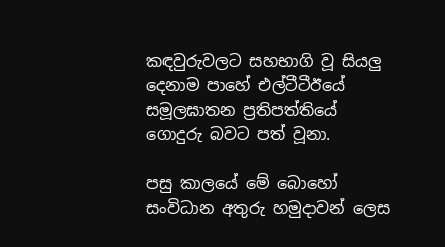කඳවුරුවලට සහභාගි වූ සියලු දෙනාම පාහේ එල්ටීටීඊයේ සමූලඝාතන ප්‍රතිපත්තියේ ගොදුරු බවට පත් වූනා.

පසු කාලයේ මේ බොහෝ සංවිධාන අතුරු හමුදාවන් ලෙස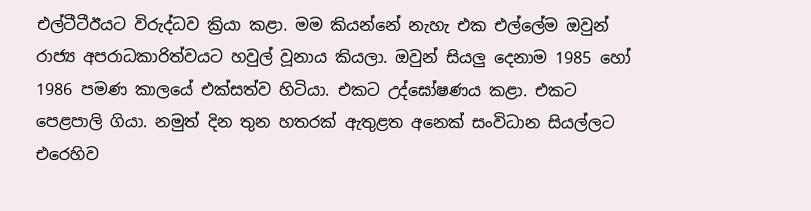එල්ටීටීඊයට විරුද්ධව ක්‍රියා කළා. මම කියන්නේ නැහැ එක එල්ලේම ඔවුන් රාජ්‍ය අපරාධකාරිත්වයට හවුල් වූනාය කියලා. ඔවුන් සියලු දෙනාම 1985 හෝ 1986 පමණ කාලයේ එක්සත්ව හිටියා. එකට උද්ඝෝෂණය කළා. එකට පෙළපාලි ගියා. නමුත් දින තුන හතරක් ඇතුළත අනෙක් සංවිධාන සියල්ලට එරෙහිව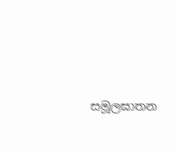සමූලඝාතන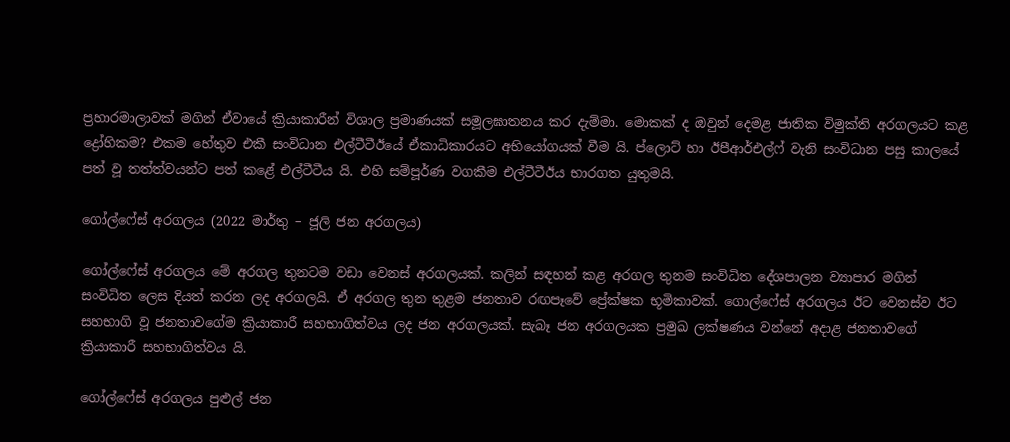ප්‍රහාරමාලාවක් මගින් ඒවායේ ක්‍රියාකාරීන් විශාල ප්‍රමාණයක් සමූලඝාතනය කර දැම්මා. මොකක් ද ඔවුන් දෙමළ ජාතික විමුක්ති අරගලයට කළ ද්‍රෝහිකම? එකම හේතුව එකී සංවිධාන එල්ටීටීඊයේ ඒකාධිකාරයට අභියෝගයක් වීම යි. ප්ලොට් හා ඊපීආර්එල්ෆ් වැනි සංවිධාන පසු කාලයේ පත් වූ තත්ත්වයන්ට පත් කළේ එල්ටීටීය යි. එහි සම්පූර්ණ වගකීම එල්ටීටීඊය භාරගත යුතුමයි.

ගෝල්ෆේස් අරගලය (2022 මාර්තු – ජූලි ජන අරගලය)

ගෝල්ෆේස් අරගලය මේ අරගල තුනටම වඩා වෙනස් අරගලයක්. කලින් සඳහන් කළ අරගල තුනම සංවිධිත දේශපාලන ව්‍යාපාර මගින් සංවිධිත ලෙස දියත් කරන ලද අරගලයි. ඒ අරගල තුන තුළම ජනතාව රඟපෑවේ ප්‍රේක්ෂක භූමිකාවක්. ගොල්ෆේස් අරගලය ඊට වෙනස්ව ඊට සහභාගි වූ ජනතාවගේම ක්‍රියාකාරී සහභාගිත්වය ලද ජන අරගලයක්. සැබෑ ජන අරගලයක ප්‍රමුඛ ලක්ෂණය වන්නේ අදාළ ජනතාවගේ ක්‍රියාකාරී සහභාගිත්වය යි.

ගෝල්ෆේස් අරගලය පුළුල් ජන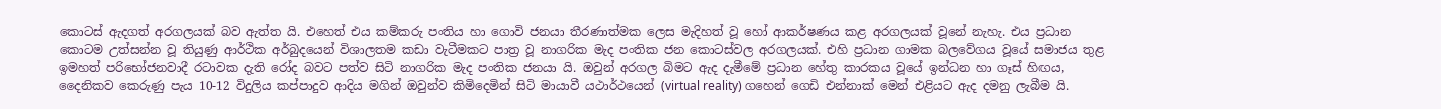කොටස් ඇදගත් අරගලයක් බව ඇත්ත යි. එහෙත් එය කම්කරු පංතිය හා ගොවි ජනයා තීරණාත්මක ලෙස මැදිහත් වූ හෝ ආකර්ෂණය කළ අරගලයක් වූනේ නැහැ. එය ප්‍රධාන කොටම උත්සන්න වූ තියුණු ආර්ථික අර්බුදයෙන් විශාලතම කඩා වැටීමකට පාත්‍ර වූ නාගරික මැද පංතික ජන කොටස්වල අරගලයක්. එහි ප්‍රධාන ගාමක බලවේගය වූයේ සමාජය තුළ ඉමහත් පරිභෝජනවාදී රටාවක දැති රෝද බවට පත්ව සිටි නාගරික මැද පංතික ජනයා යි. ඔවුන් අරගල බිමට ඇද දැමීමේ ප්‍රධාන හේතු කාරකය වූයේ ඉන්ධන හා ගෑස් හිඟය, දෛනිකව කෙරුණු පැය 10-12 විදුලිය කප්පාදුව ආදිය මගින් ඔවුන්ව කිමිදෙමින් සිටි මායාවී යථාර්ථයෙන් (virtual reality) ගහෙන් ගෙඩි එන්නාක් මෙන් එළියට ඇද දමනු ලැබීම යි.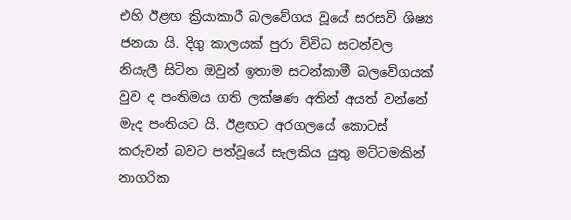එහි ඊළඟ ක්‍රියාකාරී බලවේගය වූයේ සරසවි ශිෂ්‍ය ජනයා යි. දිගු කාලයක් පුරා විවිධ සටන්වල නියැලී සිටින ඔවුන් ඉතාම සටන්කාමී බලවේගයක් වුව ද පංතිමය ගති ලක්ෂණ අතින් අයත් වන්නේ මැද පංතියට යි. ඊළඟට අරගලයේ කොටස් කරුවන් බවට පත්වූයේ සැලකිය යුතු මට්ටමකින් නාගරික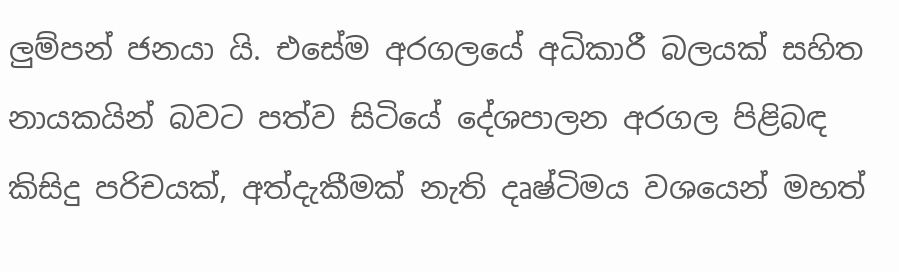ලුම්පන් ජනයා යි. එසේම අරගලයේ අධිකාරී බලයක් සහිත නායකයින් බවට පත්ව සිටියේ දේශපාලන අරගල පිළිබඳ කිසිදු පරිචයක්, අත්දැකීමක් නැති දෘෂ්ටිමය වශයෙන් මහත්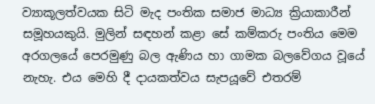ව්‍යාකූලත්වයක සිටි මැද පංතික සමාජ මාධ්‍ය ක්‍රියාකාරීන් සමූහයකුයි. මුලින් සඳහන් කළා සේ කම්කරු පංතිය මෙම අරගලයේ පෙරමුණු බල ඇණිය හා ගාමක බලවේගය වූයේ නැහැ. එය මෙහි දී දායකත්වය සැපයූවේ එතරම්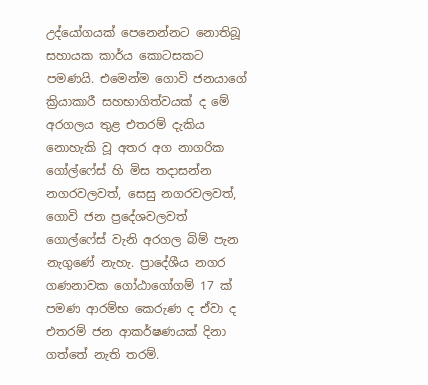උද්යෝගයක් පෙනෙන්නට නොතිබූ සහායක කාර්ය කොටසකට පමණයි. එමෙන්ම ගොවි ජනයාගේ ක්‍රියාකාරී සහභාගිත්වයක් ද මේ අරගලය තුළ එතරම් දැකිය නොහැකි වූ අතර අග නාගරික ගෝල්ෆේස් හි මිස තදාසන්න නගරවලවත්, සෙසු නගරවලවත්, ගොවි ජන ප්‍රදේශවලවත් ගොල්ෆේස් වැනි අරගල බිම් පැන නැගුණේ නැහැ. ප්‍රාදේශීය නගර ගණනාවක ගෝඨාගෝගම් 17 ක් පමණ ආරම්භ කෙරුණ ද ඒවා ද එතරම් ජන ආකර්ෂණයක් දිනා ගත්තේ නැති තරම්.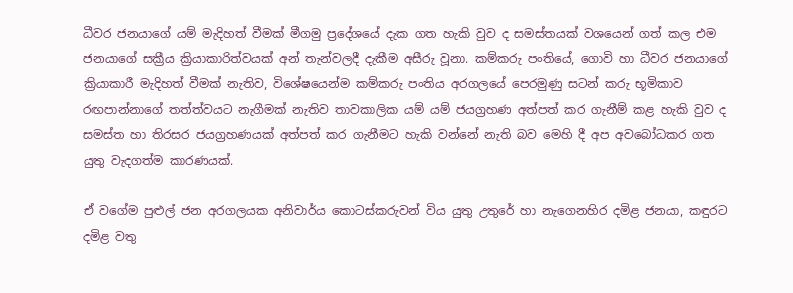ධීවර ජනයාගේ යම් මැදිහත් වීමක් මීගමු ප්‍රදේශයේ දැක ගත හැකි වුව ද සමස්තයක් වශයෙන් ගත් කල එම ජනයාගේ සක්‍රීය ක්‍රියාකාරිත්වයක් අන් තැන්වලදී දැකීම අසීරු වූනා. කම්කරු පංතියේ, ගොවි හා ධීවර ජනයාගේ ක්‍රියාකාරී මැදිහත් වීමක් නැතිව, විශේෂයෙන්ම කම්කරු පංතිය අරගලයේ පෙරමුණු සටන් කරු භූමිකාව රඟපාන්නාගේ තත්ත්වයට නැගීමක් නැතිව තාවකාලික යම් යම් ජයග්‍රහණ අත්පත් කර ගැනීම් කළ හැකි වුව ද සමස්ත හා තිරසර ජයග්‍රහණයක් අත්පත් කර ගැනීමට හැකි වන්නේ නැති බව මෙහි දී අප අවබෝධකර ගත යුතු වැදගත්ම කාරණයක්.

ඒ වගේම පුළුල් ජන අරගලයක අනිවාර්ය කොටස්කරුවන් විය යුතු උතුරේ හා නැගෙනහිර දමිළ ජනයා, කඳුරට දමිළ වතු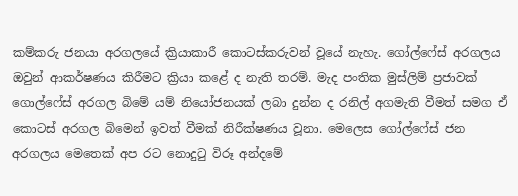කම්කරු ජනයා අරගලයේ ක්‍රියාකාරී කොටස්කරුවන් වූයේ නැහැ. ගෝල්ෆේස් අරගලය ඔවුන් ආකර්ෂණය කිරීමට ක්‍රියා කළේ ද නැති තරම්. මැද පංතික මුස්ලිම් ප්‍රජාවක් ගොල්ෆේස් අරගල බිමේ යම් නියෝජනයක් ලබා දුන්න ද රනිල් අගමැති වීමත් සමග ඒ කොටස් අරගල බිමෙන් ඉවත් වීමක් නිරීක්ෂණය වූනා. මෙලෙස ගෝල්ෆේස් ජන අරගලය මෙතෙක් අප රට නොදුටු විරූ අන්දමේ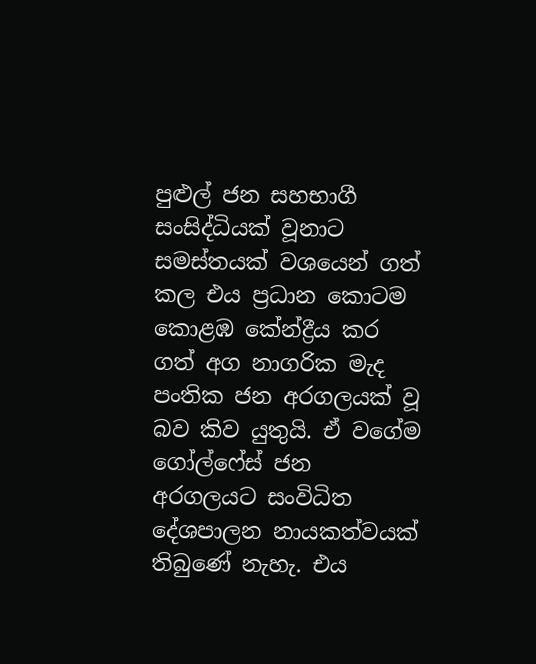පුළුල් ජන සහභාගී සංසිද්ධියක් වූනාට සමස්තයක් වශයෙන් ගත් කල එය ප්‍රධාන කොටම කොළඹ කේන්ද්‍රීය කර ගත් අග නාගරික මැද පංතික ජන අරගලයක් වූ බව කිව යුතුයි. ඒ වගේම ගෝල්ෆේස් ජන අරගලයට සංවිධිත දේශපාලන නායකත්වයක් තිබුණේ නැහැ. එය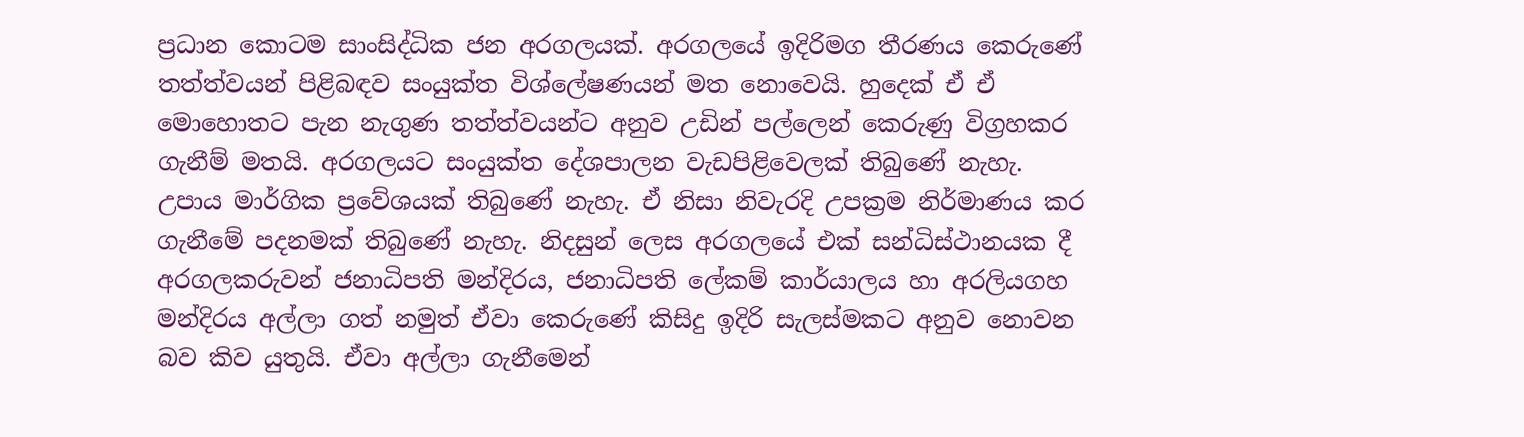ප්‍රධාන කොටම සාංසිද්ධික ජන අරගලයක්. අරගලයේ ඉදිරිමග තීරණය කෙරුණේ තත්ත්වයන් පිළිබඳව සංයුක්ත විශ්ලේෂණයන් මත නොවෙයි. හුදෙක් ඒ ඒ මොහොතට පැන නැගුණ තත්ත්වයන්ට අනුව උඩින් පල්ලෙන් කෙරුණු විග්‍රහකර ගැනීම් මතයි. අරගලයට සංයුක්ත දේශපාලන වැඩපිළිවෙලක් තිබුණේ නැහැ. උපාය මාර්ගික ප්‍රවේශයක් තිබුණේ නැහැ. ඒ නිසා නිවැරදි උපක්‍රම නිර්මාණය කර ගැනීමේ පදනමක් තිබුණේ නැහැ. නිදසුන් ලෙස අරගලයේ එක් සන්ධිස්ථානයක දී අරගලකරුවන් ජනාධිපති මන්දිරය, ජනාධිපති ලේකම් කාර්යාලය හා අරලියගහ මන්දිරය අල්ලා ගත් නමුත් ඒවා කෙරුණේ කිසිදු ඉදිරි සැලස්මකට අනුව නොවන බව කිව යුතුයි. ඒවා අල්ලා ගැනීමෙන්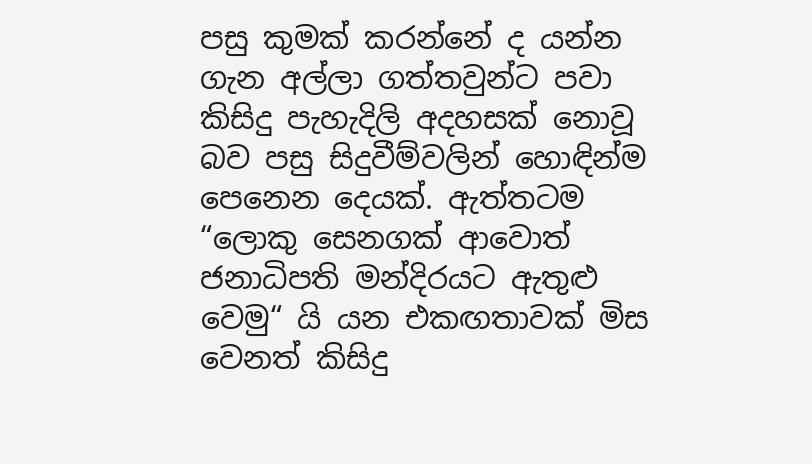පසු කුමක් කරන්නේ ද යන්න ගැන අල්ලා ගත්තවුන්ට පවා කිසිදු පැහැදිලි අදහසක් නොවූ බව පසු සිදුවීම්වලින් හොඳින්ම පෙනෙන දෙයක්. ඇත්තටම “ලොකු සෙනගක් ආවොත් ජනාධිපති මන්දිරයට ඇතුළු වෙමු“ යි යන එකඟතාවක් මිස වෙනත් කිසිදු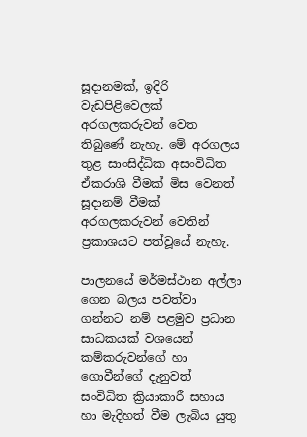සූදානමක්, ඉදිරි වැඩපිළිවෙලක් අරගලකරුවන් වෙත තිබුණේ නැහැ. මේ අරගලය තුළ සාංසිද්ධික අසංවිධිත ඒකරාශි වීමක් මිස වෙනත් සූදානම් වීමක් අරගලකරුවන් වෙතින් ප්‍රකාශයට පත්වූයේ නැහැ.

පාලනයේ මර්මස්ථාන අල්ලා ගෙන බලය පවත්වා ගන්නට නම් පළමුව ප්‍රධාන සාධකයක් වශයෙන් කම්කරුවන්ගේ හා ගොවීන්ගේ දැනුවත් සංවිධිත ක්‍රියාකාරී සහාය හා මැදිහත් වීම ලැබිය යුතු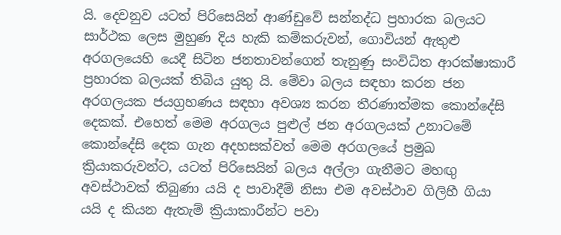යි. දෙවනුව යටත් පිරිසෙයින් ආණ්ඩුවේ සන්නද්ධ ප්‍රහාරක බලයට සාර්ථක ලෙස මුහුණ දිය හැකි කම්කරුවන්, ගොවියන් ඇතුළු අරගලයෙහි යෙදී සිටින ජනතාවන්ගෙන් තැනුණු සංවිධිත ආරක්ෂාකාරී ප්‍රහාරක බලයක් තිබිය යුතු යි. මේවා බලය සඳහා කරන ජන අරගලයක ජයග්‍රහණය සඳහා අවශ්‍ය කරන තීරණාත්මක කොන්දේසි දෙකක්. එහෙත් මෙම අරගලය පුළුල් ජන අරගලයක් උනාටමේ කොන්දේසි දෙක ගැන අදහසක්වත් මෙම අරගලයේ ප්‍රමුඛ ක්‍රියාකරුවන්ට, යටත් පිරිසෙයින් බලය අල්ලා ගැනීමට මහඟු අවස්ථාවක් තිබුණා යයි ද පාවාදීම් නිසා එම අවස්ථාව ගිලිහී ගියා යයි ද කියන ඇතැම් ක්‍රියාකාරීන්ට පවා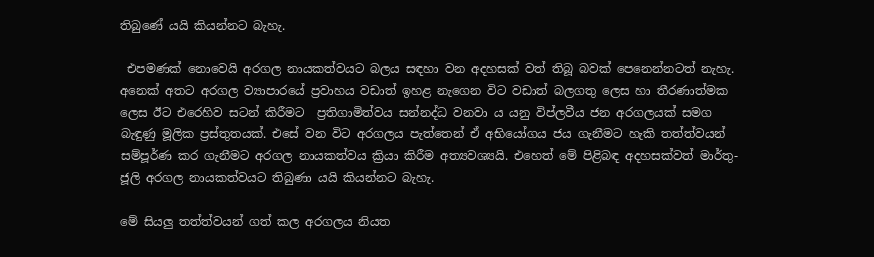තිබුණේ යයි කියන්නට බැහැ.

 එපමණක් නොවෙයි අරගල නායකත්වයට බලය සඳහා වන අදහසක් වත් තිබූ බවක් පෙනෙන්නටත් නැහැ. අනෙක් අතට අරගල ව්‍යාපාරයේ ප්‍රවාහය වඩාත් ඉහළ නැගෙන විට වඩාත් බලගතු ලෙස හා තීරණාත්මක ලෙස ඊට එරෙහිව සටන් කිරීමට  ප්‍රතිගාමිත්වය සන්නද්ධ වනවා ය යනු විප්ලවීය ජන අරගලයක් සමග බැඳුණු මූලික ප්‍රස්තුතයක්. එසේ වන විට අරගලය පැත්තෙන් ඒ අභියෝගය ජය ගැනීමට හැකි තත්ත්වයන් සම්පූර්ණ කර ගැනීමට අරගල නායකත්වය ක්‍රියා කිරීම අත්‍යවශ්‍යයි. එහෙත් මේ පිළිබඳ අදහසක්වත් මාර්තු-ජූලි අරගල නායකත්වයට තිබුණා යයි කියන්නට බැහැ.

මේ සියලු තත්ත්වයන් ගත් කල අරගලය නියත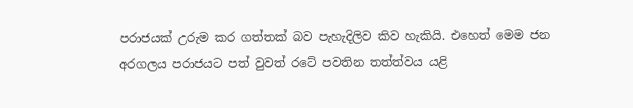පරාජයක් උරුම කර ගත්තක් බව පැහැදිලිව කිව හැකියි. එහෙත් මෙම ජන අරගලය පරාජයට පත් වුවත් රටේ පවතින තත්ත්වය යළි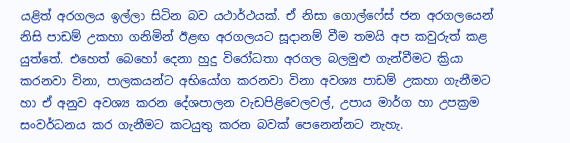යළිත් අරගලය ඉල්ලා සිටින බව යථාර්ථයක්. ඒ නිසා ගොල්ෆේස් ජන අරගලයෙන් නිසි පාඩම් උකහා ගනිමින් ඊළඟ අරගලයට සූදානම් වීම තමයි අප කවුරුත් කළ යුත්තේ. එහෙත් බෙහෝ දෙනා හුදු විරෝධතා අරගල බලමුළු ගැන්වීමට ක්‍රියා කරනවා විනා, පාලකයන්ට අභියෝග කරනවා විනා අවශ්‍ය පාඩම් උකහා ගැනීමට හා ඒ අනුව අවශ්‍ය කරන දේශපාලන වැඩපිළිවෙලවල්, උපාය මාර්ග හා උපක්‍රම සංවර්ධනය කර ගැනීමට කටයුතු කරන බවක් පෙනෙන්නට නැහැ.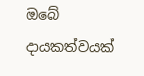ඔබේ දායකත්වයක්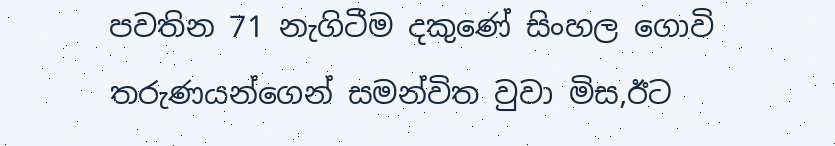පවතින 71 නැගිටීම දකුණේ සිංහල ගොවි තරුණයන්ගෙන් සමන්විත වුවා මිස,ඊට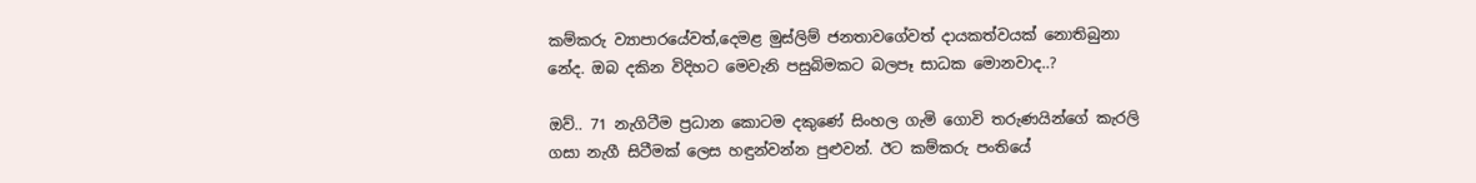කම්කරු ව්‍යාපාරයේවත්,දෙමළ මුස්ලිම් ජනතාවගේවත් දායකත්වයක් නොතිබුනා නේද. ඔබ දකින විදිහට මෙවැනි පසුබිමකට බලපෑ සාධක මොනවාද..?

ඔව්.. 71 නැගිටීම ප්‍රධාන කොටම දකුණේ සිංහල ගැමි ගොවි තරුණයින්ගේ කැරලි ගසා නැගී සිටීමක් ලෙස හඳුන්වන්න පුළුවන්. ඊට කම්කරු පංතියේ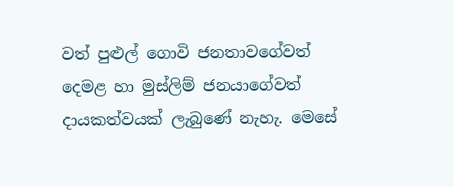වත් පුළුල් ගොවි ජනතාවගේවත් දෙමළ හා මුස්ලිම් ජනයාගේවත් දායකත්වයක් ලැබුණේ නැහැ. මෙසේ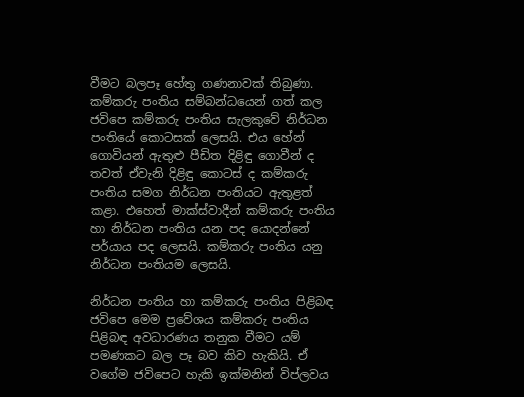වීමට බලපෑ හේතු ගණනාවක් තිබුණා. කම්කරු පංතිය සම්බන්ධයෙන් ගත් කල ජවිපෙ කම්කරු පංතිය සැලකුවේ නිර්ධන පංතියේ කොටසක් ලෙසයි. එය හේන් ගොවියන් ඇතුළු පීඩිත දිළිඳු ගොවීන් ද තවත් ඒවැනි දිළිඳු කොටස් ද කම්කරු පංතිය සමග නිර්ධන පංතියට ඇතුළත් කළා. එහෙත් මාක්ස්වාදීන් කම්කරු පංතිය හා නිර්ධන පංතිය යන පද යොදන්නේ පර්යාය පද ලෙසයි. කම්කරු පංතිය යනු නිර්ධන පංතියම ලෙසයි.

නිර්ධන පංතිය හා කම්කරු පංතිය පිළිබඳ ජවිපෙ මෙම ප්‍රවේශය කම්කරු පංතිය පිළිබඳ අවධාරණය තනුක වීමට යම් පමණකට බල පෑ බව කිව හැකියි. ඒ වගේම ජවිපෙට හැකි ඉක්මනින් විප්ලවය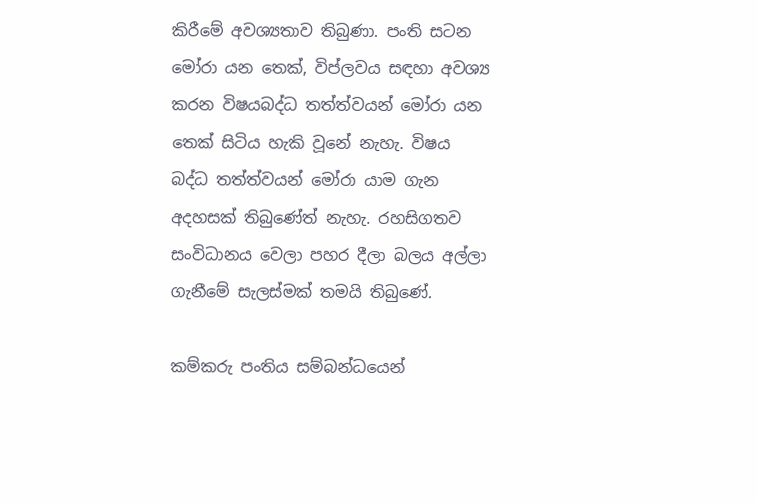කිරීමේ අවශ්‍යතාව තිබුණා. පංති සටන මෝරා යන තෙක්, විප්ලවය සඳහා අවශ්‍ය කරන විෂයබද්ධ තත්ත්වයන් මෝරා යන තෙක් සිටිය හැකි වූනේ නැහැ. විෂය බද්ධ තත්ත්වයන් මෝරා යාම ගැන අදහසක් තිබුණේත් නැහැ. රහසිගතව සංවිධානය වෙලා පහර දීලා බලය අල්ලා ගැනීමේ සැලස්මක් තමයි තිබුණේ.

කම්කරු පංතිය සම්බන්ධයෙන්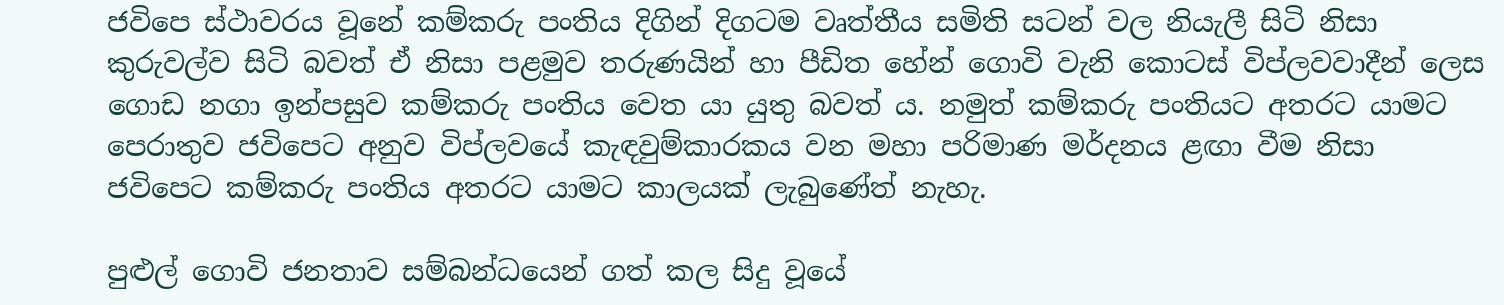ජවිපෙ ස්ථාවරය වූනේ කම්කරු පංතිය දිගින් දිගටම වෘත්තීය සමිති සටන් වල නියැලී සිටි නිසා කුරුවල්ව සිටි බවත් ඒ නිසා පළමුව තරුණයින් හා පීඩිත හේන් ගොවි වැනි කොටස් විප්ලවවාදීන් ලෙස ගොඩ නගා ඉන්පසුව කම්කරු පංතිය වෙත යා යුතු බවත් ය. නමුත් කම්කරු පංතියට අතරට යාමට පෙරාතුව ජවිපෙට අනුව විප්ලවයේ කැඳවුම්කාරකය වන මහා පරිමාණ මර්දනය ළඟා වීම නිසා ජවිපෙට කම්කරු පංතිය අතරට යාමට කාලයක් ලැබුණේත් නැහැ.

පුළුල් ගොවි ජනතාව සම්බන්ධයෙන් ගත් කල සිදු වූයේ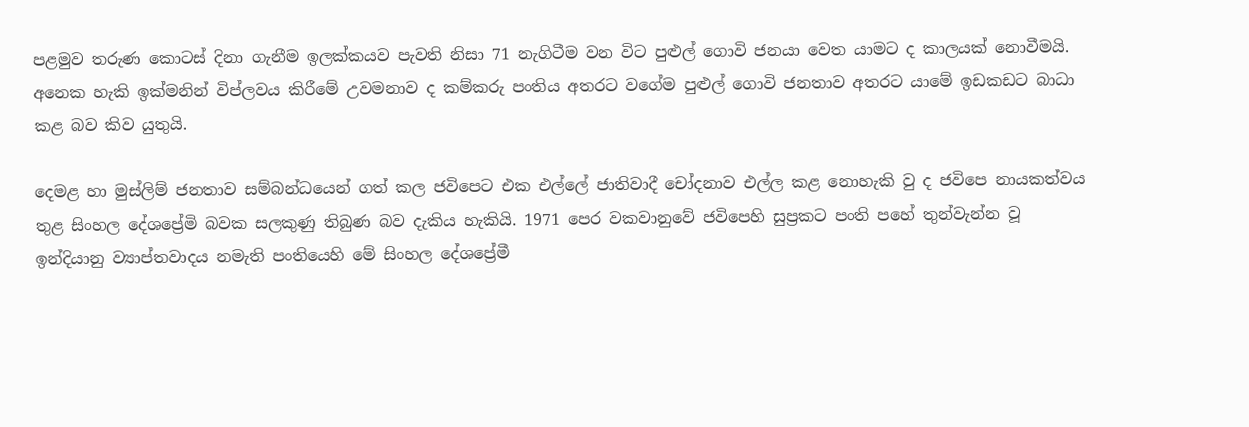පළමුව තරුණ කොටස් දිනා ගැනීම ඉලක්කයව පැවති නිසා 71 නැගිටීම වන විට පුළුල් ගොවි ජනයා වෙත යාමට ද කාලයක් නොවීමයි. අනෙක හැකි ඉක්මනින් විප්ලවය කිරීමේ උවමනාව ද කම්කරු පංතිය අතරට වගේම පුළුල් ගොවි ජනතාව අතරට යාමේ ඉඩකඩට බාධා කළ බව කිව යුතුයි.

දෙමළ හා මුස්ලිම් ජනතාව සම්බන්ධයෙන් ගත් කල ජවිපෙට එක එල්ලේ ජාතිවාදී චෝදනාව එල්ල කළ නොහැකි වු ද ජවිපෙ නායකත්වය තුළ සිංහල දේශප්‍රේමි බවක සලකුණු තිබුණ බව දැකිය හැකියි. 1971 පෙර වකවානුවේ ජවිපෙහි සුප්‍රකට පංති පහේ තුන්වැන්න වූ ඉන්දියානු ව්‍යාප්තවාදය නමැති පංතියෙහි මේ සිංහල දේශප්‍රේමී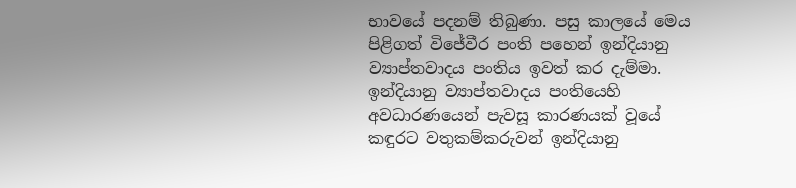භාවයේ පදනම් තිබුණා. පසු කාලයේ මෙය පිළිගත් විජේවීර පංති පහෙන් ඉන්දියානු ව්‍යාප්තවාදය පංතිය ඉවත් කර දැම්මා. ඉන්දියානු ව්‍යාප්තවාදය පංතියෙහි අවධාරණයෙන් පැවසූ කාරණයක් වූයේ කඳුරට වතුකම්කරුවන් ඉන්දියානු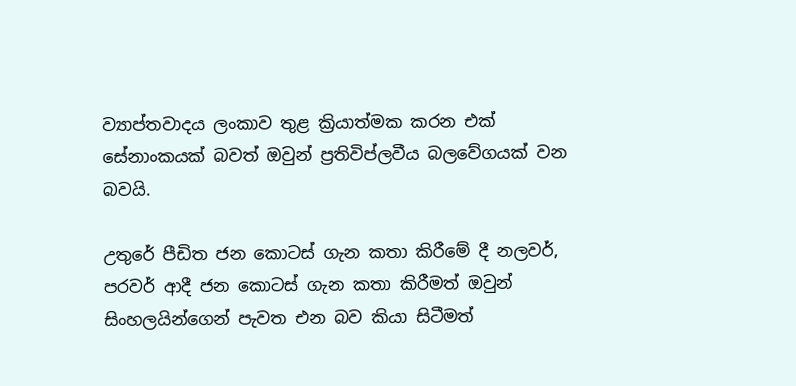ව්‍යාප්තවාදය ලංකාව තුළ ක්‍රියාත්මක කරන එක් සේනාංකයක් බවත් ඔවුන් ප්‍රතිවිප්ලවීය බලවේගයක් වන බවයි.

උතුරේ පීඩිත ජන කොටස් ගැන කතා කිරීමේ දී නලවර්, පරවර් ආදී ජන කොටස් ගැන කතා කිරීමත් ඔවුන් සිංහලයින්ගෙන් පැවත එන බව කියා සිටීමත්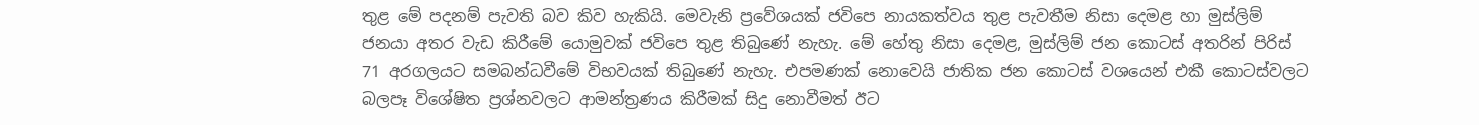තුළ මේ පදනම් පැවති බව කිව හැකියි. මෙවැනි ප්‍රවේශයක් ජවිපෙ නායකත්වය තුළ පැවතීම නිසා දෙමළ හා මුස්ලිම් ජනයා අතර වැඩ කිරීමේ යොමුවක් ජවිපෙ තුළ තිබුණේ නැහැ. මේ හේතු නිසා දෙමළ, මුස්ලිම් ජන කොටස් අතරින් පිරිස් 71 අරගලයට සමබන්ධවීමේ විභවයක් තිබුණේ නැහැ. එපමණක් නොවෙයි ජාතික ජන කොටස් වශයෙන් එකී කොටස්වලට බලපෑ විශේෂිත ප්‍රශ්නවලට ආමන්ත්‍රණය කිරීමක් සිදු නොවීමත් ඊට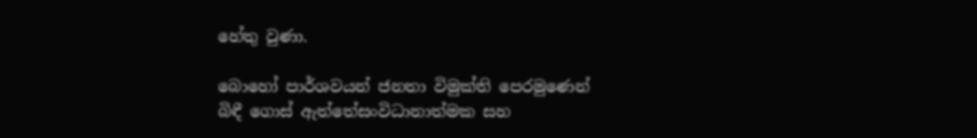හේතු වුණා.

බොහෝ පාර්ශවයන් ජනතා විමුක්ති පෙරමුණෙන් බිඳී ගොස් ඇත්තේසංවිධානාත්මක සහ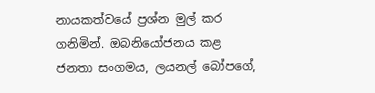නායකත්වයේ ප්‍රශ්න මුල් කර ගනිමින්. ඔබනියෝජනය කළ ජනතා සංගමය, ලයනල් බෝපගේ,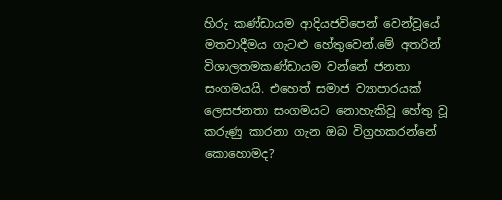හිරු කණ්ඩායම ආදියජවිපෙන් වෙන්වූයේ මතවාදීමය ගැටළු හේතුවෙන්.මේ අතරින් විශාලතමකණ්ඩායම වන්නේ ජනතා සංගමයයි. එහෙත් සමාජ ව්‍යාපාරයක් ලෙසජනතා සංගමයට නොහැකිවූ හේතු වූ කරුණු කාරනා ගැන ඔබ විග්‍රහකරන්නේ කොහොමද?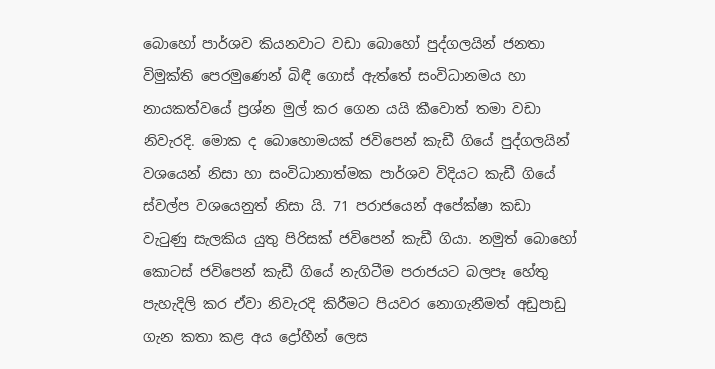බොහෝ පාර්ශව කියනවාට වඩා බොහෝ පුද්ගලයින් ජනතා විමුක්ති පෙරමුණෙන් බිඳී ගොස් ඇත්තේ සංවිධානමය හා නායකත්වයේ ප්‍රශ්න මුල් කර ගෙන යයි කීවොත් තමා වඩා නිවැරදි. මොක ද බොහොමයක් ජවිපෙන් කැඩී ගියේ පුද්ගලයින් වශයෙන් නිසා හා සංවිධානාත්මක පාර්ශව විදියට කැඩී ගියේ ස්වල්ප වශයෙනුත් නිසා යි. 71 පරාජයෙන් අපේක්ෂා කඩා වැටුණු සැලකිය යුතු පිරිසක් ජවිපෙන් කැඩී ගියා. නමුත් බොහෝ කොටස් ජවිපෙන් කැඩී ගියේ නැගිටීම පරාජයට බලපෑ හේතු පැහැදිලි කර ඒවා නිවැරදි කිරීමට පියවර නොගැනීමත් අඩුපාඩු ගැන කතා කළ අය ද්‍රෝහීන් ලෙස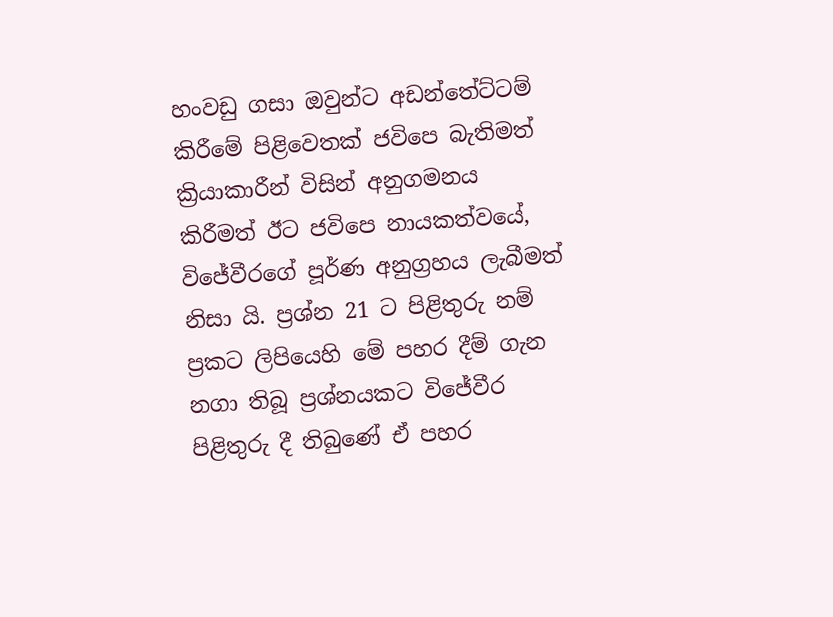හංවඩු ගසා ඔවුන්ට අඩන්තේට්ටම් කිරීමේ පිළිවෙතක් ජවිපෙ බැතිමත් ක්‍රියාකාරීන් විසින් අනුගමනය කිරීමත් ඊට ජවිපෙ නායකත්වයේ, විජේවීරගේ පූර්ණ අනුග්‍රහය ලැබීමත් නිසා යි. ප්‍රශ්න 21 ට පිළිතුරු නම් ප්‍රකට ලිපියෙහි මේ පහර දීම් ගැන නගා තිබූ ප්‍රශ්නයකට විජේවීර පිළිතුරු දී තිබුණේ ඒ පහර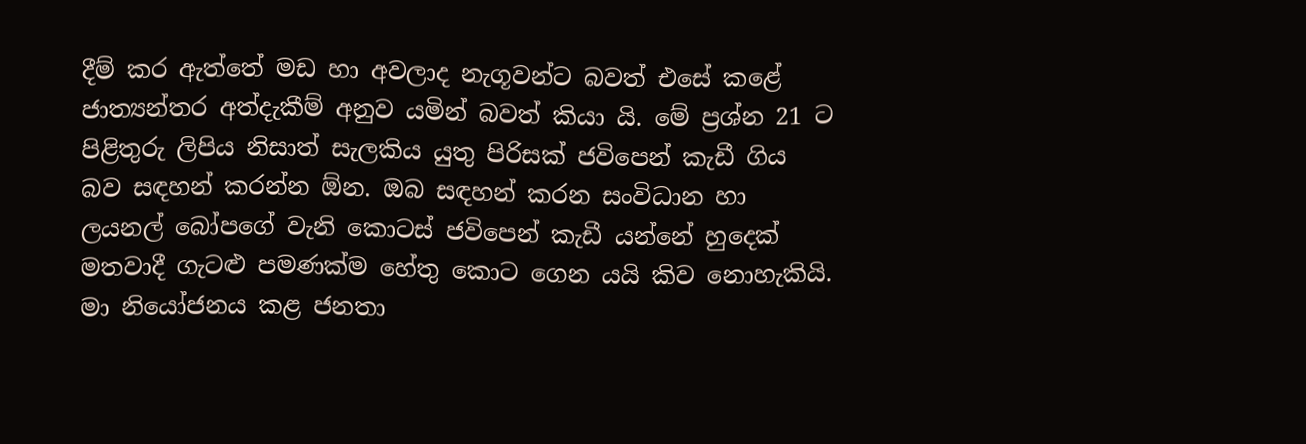දීම් කර ඇත්තේ මඩ හා අවලාද නැගූවන්ට බවත් එසේ කළේ ජාත්‍යන්තර අත්දැකීම් අනුව යමින් බවත් කියා යි. මේ ප්‍රශ්න 21 ට පිළිතුරු ලිපිය නිසාත් සැලකිය යුතු පිරිසක් ජවිපෙන් කැඩී ගිය බව සඳහන් කරන්න ඕන. ඔබ සඳහන් කරන සංවිධාන හා ලයනල් බෝපගේ වැනි කොටස් ජවිපෙන් කැඩී යන්නේ හුදෙක් මතවාදී ගැටළු පමණක්ම හේතු කොට ගෙන යයි කිව නොහැකියි. මා නියෝජනය කළ ජනතා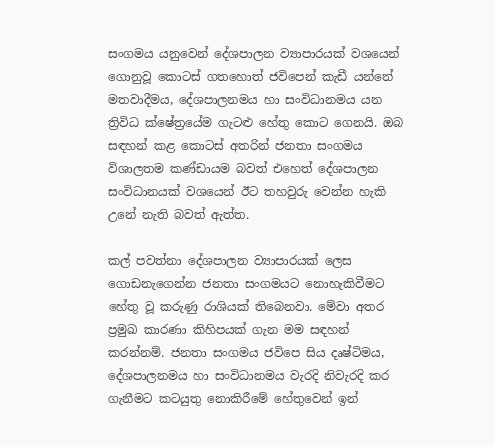සංගමය යනුවෙන් දේශපාලන ව්‍යාපාරයක් වශයෙන් ගොනුවූ කොටස් ගතහොත් ජවිපෙන් කැඩී යන්නේ මතවාදීමය, දේශපාලනමය හා සංවිධානමය යන ත්‍රිවිධ ක්ෂේත්‍රයේම ගැටළු හේතු කොට ගෙනයි. ඔබ සඳහන් කළ කොටස් අතරින් ජනතා සංගමය විශාලතම කණ්ඩායම බවත් එහෙත් දේශපාලන සංවිධානයක් වශයෙන් ඊට තහවුරු වෙන්න හැකි උනේ නැති බවත් ඇත්ත.

කල් පවත්නා දේශපාලන ව්‍යාපාරයක් ලෙස ගොඩනැගෙන්න ජනතා සංගමයට නොහැකිවීමට හේතු වූ කරුණු රාශියක් තිබෙනවා. මේවා අතර ප්‍රමුඛ කාරණා කිහිපයක් ගැන මම සඳහන් කරන්නම්. ජනතා සංගමය ජවිපෙ සිය දෘෂ්ටිමය, දේශපාලනමය හා සංවිධානමය වැරදි නිවැරදි කර ගැනීමට කටයුතු නොකිරීමේ හේතුවෙන් ඉන්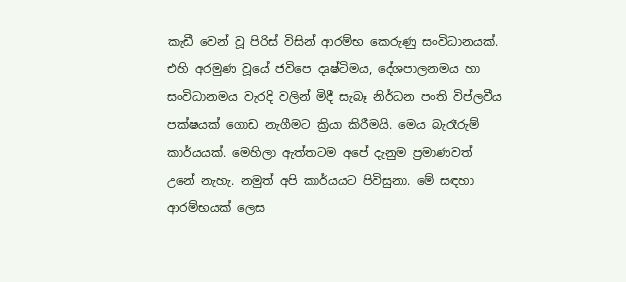කැඩී වෙන් වූ පිරිස් විසින් ආරම්භ කෙරුණු සංවිධානයක්. එහි අරමුණ වූයේ ජවිපෙ දෘෂ්ටිමය, දේශපාලනමය හා සංවිධානමය වැරදි වලින් මිදී සැබෑ නිර්ධන පංති විප්ලවීය පක්ෂයක් ගොඩ නැගීමට ක්‍රියා කිරීමයි. මෙය බැරෑරුම් කාර්යයක්. මෙහිලා ඇත්තටම අපේ දැනුම ප්‍රමාණවත් උනේ නැහැ. නමුත් අපි කාර්යයට පිවිසුනා. මේ සඳහා ආරම්භයක් ලෙස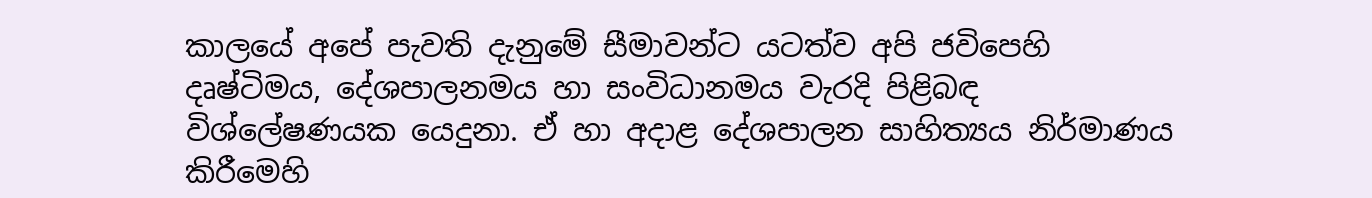කාලයේ අපේ පැවති දැනුමේ සීමාවන්ට යටත්ව අපි ජවිපෙහි දෘෂ්ටිමය, දේශපාලනමය හා සංවිධානමය වැරදි පිළිබඳ විශ්ලේෂණයක යෙදුනා. ඒ හා අදාළ දේශපාලන සාහිත්‍යය නිර්මාණය කිරීමෙහි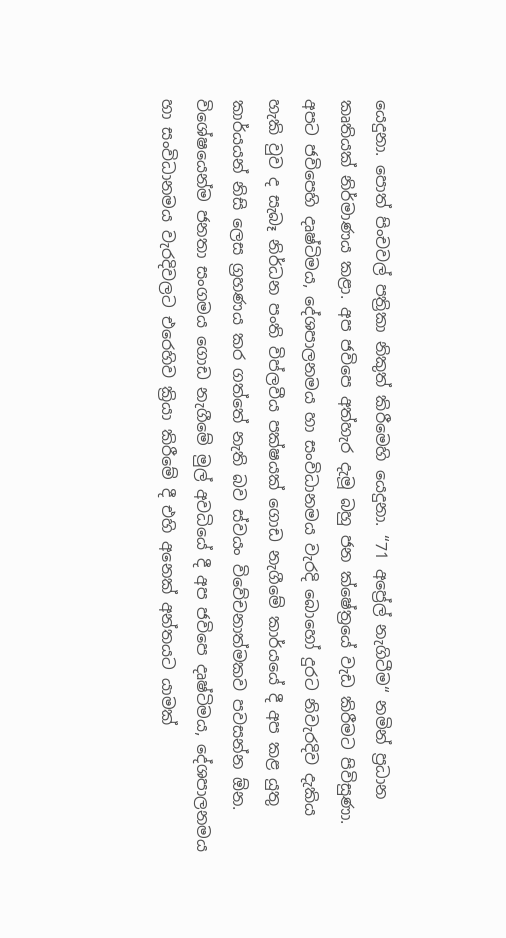යෙදුනා. පොත් පිංචවල් පත්‍රිකා නිකුත් කිරීමෙහි යෙදුනා. “71 අප්‍රේල් නැගිටීම“ නමින් ප්‍රධාන කෘතියක් නිර්මාණය කළා. අප ජවිපෙ අත්හැර දැමූ බහු ජන ක්ෂේත්‍රයේ වැඩ කිරීමට පිවිසුණා. අපට ජවිපෙහි දෘෂ්ටිමය, දේශපාලනමය හා සංවිධානමය වැරදි බොහෝ දුරට නිවැරදිව දැකිය හැකි වුව ද සැබෑ නිර්ධන පංති විප්ලවීය පක්ෂයක් ගොඩ නැගීමේ කාර්යයේ දී අප කළ යුතු කාර්යයන් නිසි ලෙස ග්‍රහණය කර ගත්තේ නැති බව ස්වයං විවේචනාත්මකව පවසන්න ඕන. විශේෂයෙන්ම ජනතා සංගමය ගොඩ නැගීමේ මුල් අවධියේ දී අප ජවිපෙ දෘෂ්ටිමය, දේශපාලනමය හා සංවිධානමය වැරදිවලට එරෙහිව ක්‍රියා කිරීමේ දී එහි අනෙක් අන්තයට යාමක්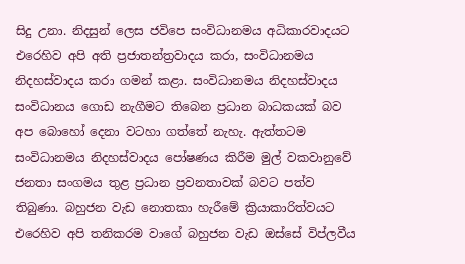සිදු උනා. නිදසුන් ලෙස ජවිපෙ සංවිධානමය අධිකාරවාදයට එරෙහිව අපි අති ප්‍රජාතන්ත්‍රවාදය කරා, සංවිධානමය නිදහස්වාදය කරා ගමන් කළා. සංවිධානමය නිදහස්වාදය සංවිධානය ගොඩ නැගීමට තිබෙන ප්‍රධාන බාධකයක් බව අප බොහෝ දෙනා වටහා ගත්තේ නැහැ. ඇත්තටම සංවිධානමය නිදහස්වාදය පෝෂණය කිරීම මුල් වකවානුවේ ජනතා සංගමය තුළ ප්‍රධාන ප්‍රවනතාවක් බවට පත්ව තිබුණා. බහුජන වැඩ නොතකා හැරීමේ ක්‍රියාකාරිත්වයට එරෙහිව අපි තනිකරම වාගේ බහුජන වැඩ ඔස්සේ විප්ලවීය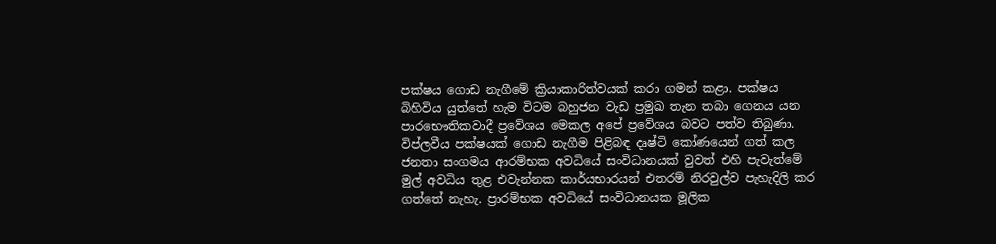පක්ෂය ගොඩ නැගීමේ ක්‍රියාකාරිත්වයක් කරා ගමන් කළා. පක්ෂය බිහිවිය යුත්තේ හැම විටම බහුජන වැඩ ප්‍රමුඛ තැන තබා ගෙනය යන පාරභෞතිකවාදී ප්‍රවේශය මෙකල අපේ ප්‍රවේශය බවට පත්ව තිබුණා. විප්ලවීය පක්ෂයක් ගොඩ නැගීම පිළිබඳ දෘෂ්ටි කෝණයෙන් ගත් කල ජනතා සංගමය ආරම්භක අවධියේ සංවිධානයක් වුවත් එහි පැවැත්මේ මුල් අවධිය තුළ එවැන්නක කාර්යභාරයන් එතරම් නිරවුල්ව පැහැදිලි කර ගත්තේ නැහැ. ප්‍රාරම්භක අවධියේ සංවිධානයක මූලික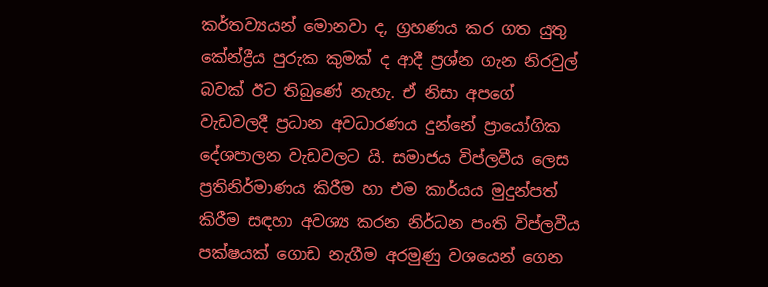කර්තව්‍යයන් මොනවා ද, ග්‍රහණය කර ගත යුතු කේන්ද්‍රීය පුරුක කුමක් ද ආදී ප්‍රශ්න ගැන නිරවුල් බවක් ඊට තිබුණේ නැහැ. ඒ නිසා අපගේ වැඩවලදී ප්‍රධාන අවධාරණය දුන්නේ ප්‍රායෝගික දේශපාලන වැඩවලට යි. සමාජය විප්ලවීය ලෙස ප්‍රතිනිර්මාණය කිරීම හා එම කාර්යය මුදුන්පත් කිරීම සඳහා අවශ්‍ය කරන නිර්ධන පංති විප්ලවීය පක්ෂයක් ගොඩ නැගීම අරමුණු වශයෙන් ගෙන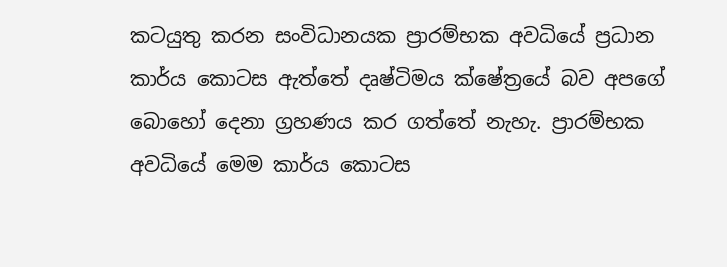කටයුතු කරන සංවිධානයක ප්‍රාරම්භක අවධියේ ප්‍රධාන කාර්ය කොටස ඇත්තේ දෘෂ්ටිමය ක්ෂේත්‍රයේ බව අපගේ බොහෝ දෙනා ග්‍රහණය කර ගත්තේ නැහැ. ප්‍රාරම්භක අවධියේ මෙම කාර්ය කොටස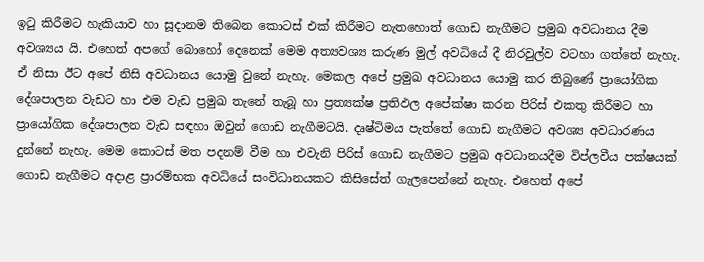ඉටු කිරීමට හැකියාව හා සූදානම තිබෙන කොටස් එක් කිරීමට නැතහොත් ගොඩ නැගීමට ප්‍රමුඛ අවධානය දීම අවශ්‍යය යි. එහෙත් අපගේ බොහෝ දෙනෙක් මෙම අත්‍යවශ්‍ය කරුණ මුල් අවධියේ දී නිරවුල්ව වටහා ගත්තේ නැහැ. ඒ නිසා ඊට අපේ නිසි අවධානය යොමු වුනේ නැහැ. මෙකල අපේ ප්‍රමුඛ අවධානය යොමු කර තිබුණේ ප්‍රායෝගික දේශපාලන වැඩට හා එම වැඩ ප්‍රමුඛ තැනේ තැබූ හා ප්‍රත්‍යක්ෂ ප්‍රතිඵල අපේක්ෂා කරන පිරිස් එකතු කිරීමට හා ප්‍රායෝගික දේශපාලන වැඩ සඳහා ඔවුන් ගොඩ නැගීමටයි. දෘෂ්ටිමය පැත්තේ ගොඩ නැගීමට අවශ්‍ය අවධාරණය දුන්නේ නැහැ. මෙම කොටස් මත පදනම් වීම හා එවැනි පිරිස් ගොඩ නැගීමට ප්‍රමුඛ අවධානයදීම විප්ලවීය පක්ෂයක් ගොඩ නැගීමට අදාළ ප්‍රාරම්භක අවධියේ සංවිධානයකට කිසිසේත් ගැලපෙන්නේ නැහැ. එහෙත් අපේ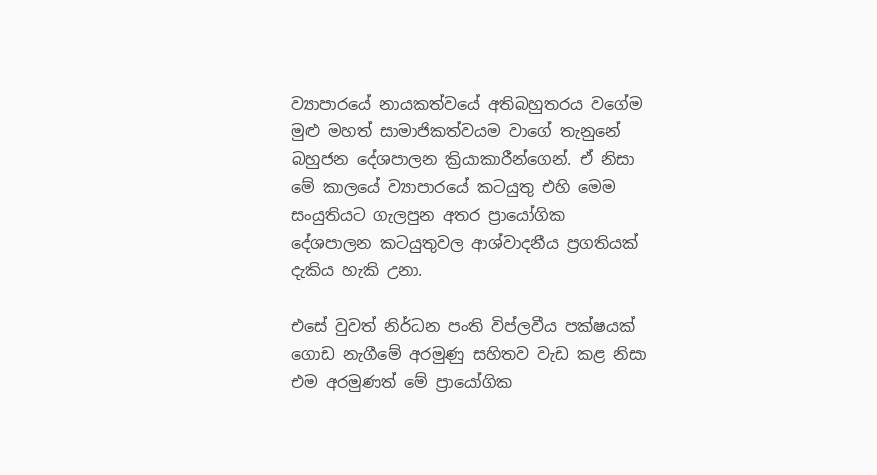ව්‍යාපාරයේ නායකත්වයේ අතිබහුතරය වගේම මුළු මහත් සාමාජිකත්වයම වාගේ තැනුනේ බහුජන දේශපාලන ක්‍රියාකාරීන්ගෙන්. ඒ නිසා මේ කාලයේ ව්‍යාපාරයේ කටයුතු එහි මෙම සංයුතියට ගැලපුන අතර ප්‍රායෝගික දේශපාලන කටයුතුවල ආශ්වාදනීය ප්‍රගතියක් දැකිය හැකි උනා.

එසේ වුවත් නිර්ධන පංති විප්ලවීය පක්ෂයක් ගොඩ නැගීමේ අරමුණු සහිතව වැඩ කළ නිසා එම අරමුණත් මේ ප්‍රායෝගික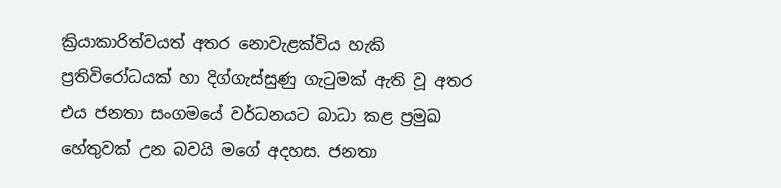ක්‍රියාකාරිත්වයත් අතර නොවැළක්විය හැකි ප්‍රතිවිරෝධයක් හා දිග්ගැස්සුණු ගැටුමක් ඇති වූ අතර එය ජනතා සංගමයේ වර්ධනයට බාධා කළ ප්‍රමුඛ හේතුවක් උන බවයි මගේ අදහස. ජනතා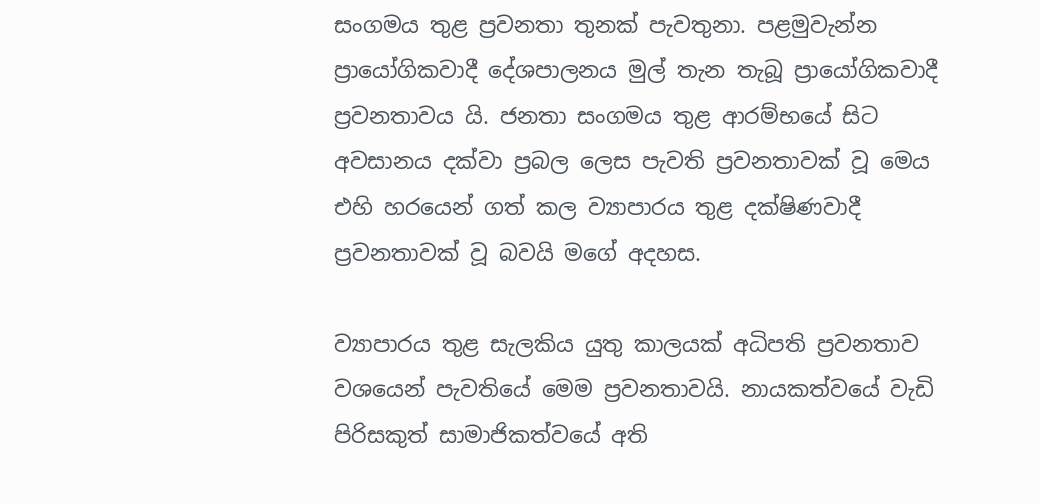සංගමය තුළ ප්‍රවනතා තුනක් පැවතුනා. පළමුවැන්න ප්‍රායෝගිකවාදී දේශපාලනය මුල් තැන තැබූ ප්‍රායෝගිකවාදී ප්‍රවනතාවය යි. ජනතා සංගමය තුළ ආරම්භයේ සිට අවසානය දක්වා ප්‍රබල ලෙස පැවති ප්‍රවනතාවක් වූ මෙය එහි හරයෙන් ගත් කල ව්‍යාපාරය තුළ දක්ෂිණවාදී ප්‍රවනතාවක් වූ බවයි මගේ අදහස.

ව්‍යාපාරය තුළ සැලකිය යුතු කාලයක් අධිපති ප්‍රවනතාව වශයෙන් පැවතියේ මෙම ප්‍රවනතාවයි. නායකත්වයේ වැඩි පිරිසකුත් සාමාජිකත්වයේ අති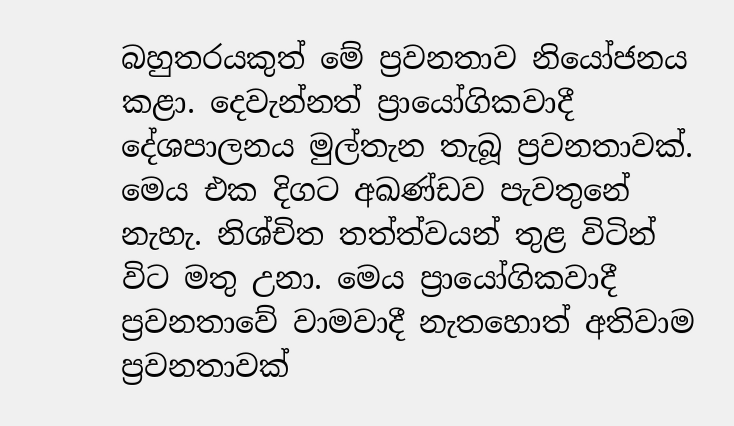බහුතරයකුත් මේ ප්‍රවනතාව නියෝජනය කළා. දෙවැන්නත් ප්‍රායෝගිකවාදී දේශපාලනය මුල්තැන තැබූ ප්‍රවනතාවක්. මෙය එක දිගට අඛණ්ඩව පැවතුනේ නැහැ. නිශ්චිත තත්ත්වයන් තුළ විටින් විට මතු උනා. මෙය ප්‍රායෝගිකවාදී ප්‍රවනතාවේ වාමවාදී නැතහොත් අතිවාම ප්‍රවනතාවක්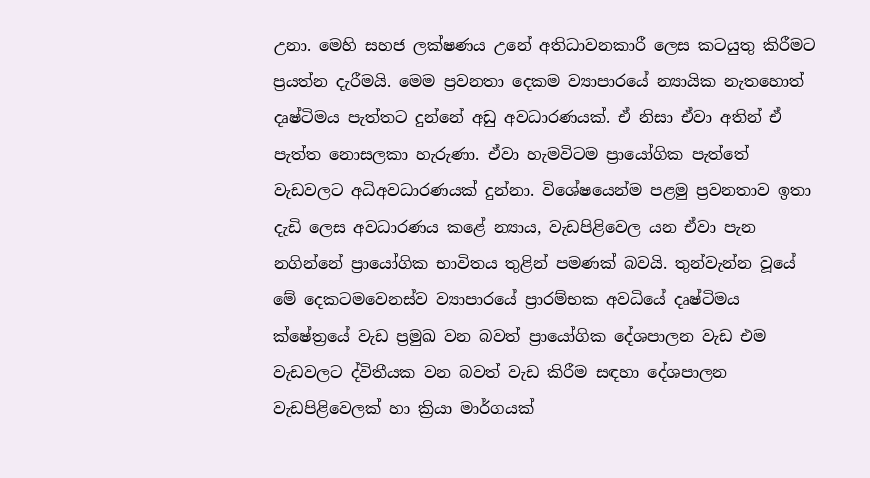උනා. මෙහි සහජ ලක්ෂණය උනේ අතිධාවනකාරී ලෙස කටයුතු කිරීමට ප්‍රයත්න දැරීමයි. මෙම ප්‍රවනතා දෙකම ව්‍යාපාරයේ න්‍යායික නැතහොත් දෘෂ්ටිමය පැත්තට දුන්නේ අඩු අවධාරණයක්. ඒ නිසා ඒවා අතින් ඒ පැත්ත නොසලකා හැරුණා. ඒවා හැමවිටම ප්‍රායෝගික පැත්තේ වැඩවලට අධිඅවධාරණයක් දුන්නා. විශේෂයෙන්ම පළමු ප්‍රවනතාව ඉතා දැඩි ලෙස අවධාරණය කළේ න්‍යාය, වැඩපිළිවෙල යන ඒවා පැන නගින්නේ ප්‍රායෝගික භාවිතය තුළින් පමණක් බවයි. තුන්වැන්න වූයේ මේ දෙකටමවෙනස්ව ව්‍යාපාරයේ ප්‍රාරම්භක අවධියේ දෘෂ්ටිමය ක්ෂේත්‍රයේ වැඩ ප්‍රමුඛ වන බවත් ප්‍රායෝගික දේශපාලන වැඩ එම වැඩවලට ද්විතීයක වන බවත් වැඩ කිරීම සඳහා දේශපාලන වැඩපිළිවෙලක් හා ක්‍රියා මාර්ගයක්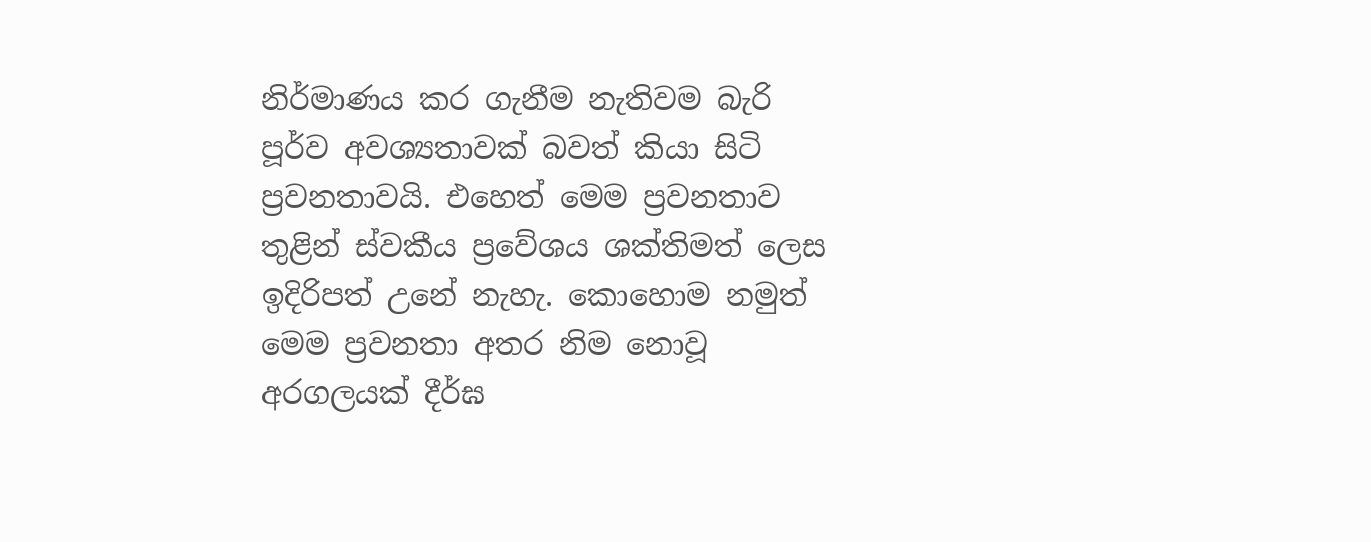නිර්මාණය කර ගැනීම නැතිවම බැරි පූර්ව අවශ්‍යතාවක් බවත් කියා සිටි ප්‍රවනතාවයි. එහෙත් මෙම ප්‍රවනතාව තුළින් ස්වකීය ප්‍රවේශය ශක්තිමත් ලෙස ඉදිරිපත් උනේ නැහැ. කොහොම නමුත් මෙම ප්‍රවනතා අතර නිම නොවූ අරගලයක් දීර්ඝ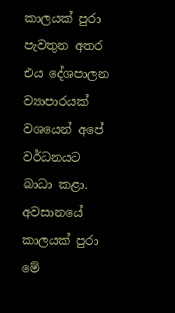කාලයක් පුරා පැවතුන අතර එය දේශපාලන ව්‍යාපාරයක් වශයෙන් අපේ වර්ධනයට බාධා කළා. අවසානයේ කාලයක් පුරා මේ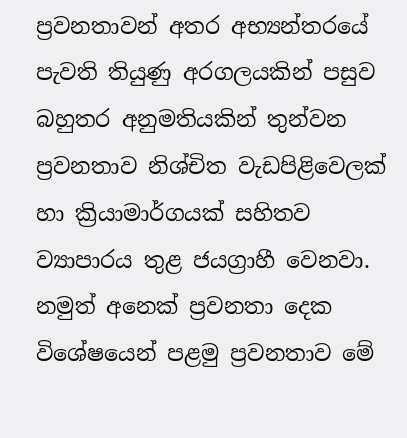ප්‍රවනතාවන් අතර අභ්‍යන්තරයේ පැවති තියුණු අරගලයකින් පසුව බහුතර අනුමතියකින් තුන්වන ප්‍රවනතාව නිශ්චිත වැඩපිළිවෙලක් හා ක්‍රියාමාර්ගයක් සහිතව ව්‍යාපාරය තුළ ජයග්‍රාහී වෙනවා. නමුත් අනෙක් ප්‍රවනතා දෙක විශේෂයෙන් පළමු ප්‍රවනතාව මේ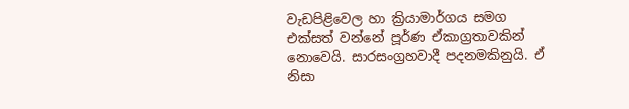වැඩපිළිවෙල හා ක්‍රියාමාර්ගය සමග එක්සත් වන්නේ පූර්ණ ඒකාග්‍රතාවකින් නොවෙයි. සාරසංග්‍රහවාදී පදනමකිනුයි. ඒ නිසා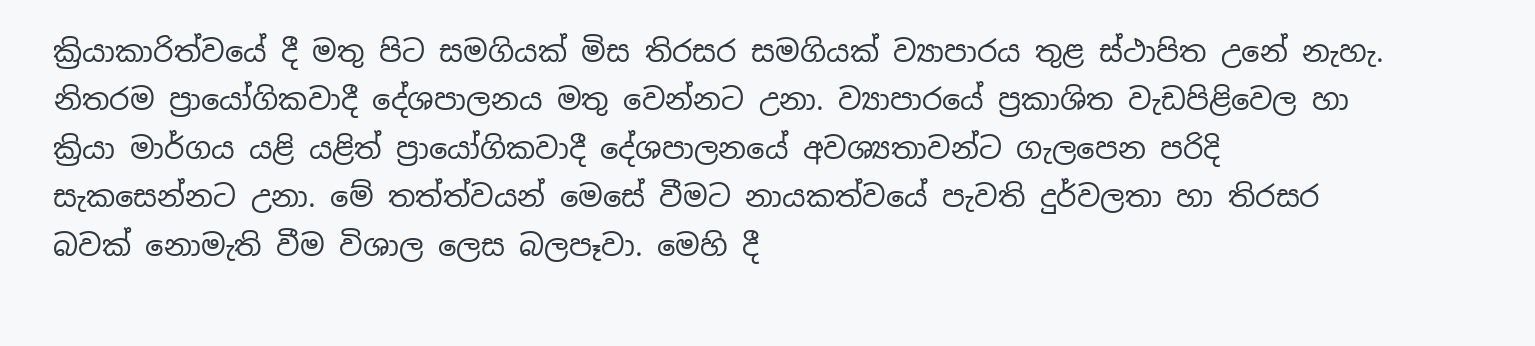ක්‍රියාකාරිත්වයේ දී මතු පිට සමගියක් මිස තිරසර සමගියක් ව්‍යාපාරය තුළ ස්ථාපිත උනේ නැහැ. නිතරම ප්‍රායෝගිකවාදී දේශපාලනය මතු වෙන්නට උනා. ව්‍යාපාරයේ ප්‍රකාශිත වැඩපිළිවෙල හා ක්‍රියා මාර්ගය යළි යළිත් ප්‍රායෝගිකවාදී දේශපාලනයේ අවශ්‍යතාවන්ට ගැලපෙන පරිදි සැකසෙන්නට උනා. මේ තත්ත්වයන් මෙසේ වීමට නායකත්වයේ පැවති දුර්වලතා හා තිරසර බවක් නොමැති වීම විශාල ලෙස බලපෑවා. මෙහි දී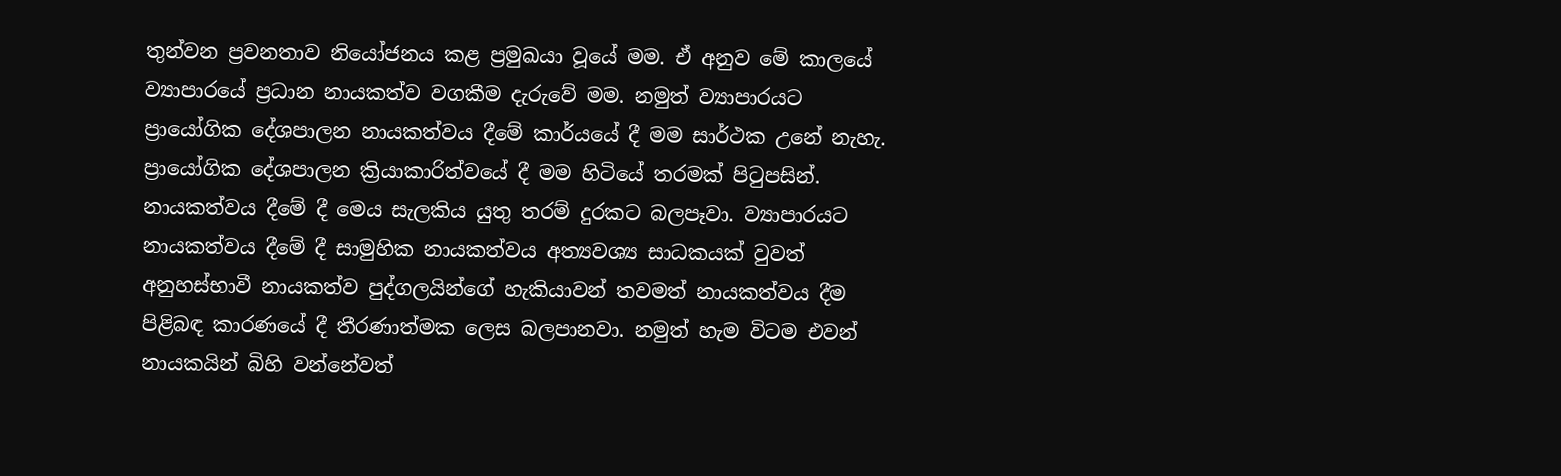තුන්වන ප්‍රවනතාව නියෝජනය කළ ප්‍රමුඛයා වූයේ මම. ඒ අනුව මේ කාලයේ ව්‍යාපාරයේ ප්‍රධාන නායකත්ව වගකීම දැරුවේ මම. නමුත් ව්‍යාපාරයට ප්‍රායෝගික දේශපාලන නායකත්වය දීමේ කාර්යයේ දී මම සාර්ථක උනේ නැහැ. ප්‍රායෝගික දේශපාලන ක්‍රියාකාරිත්වයේ දී මම හිටියේ තරමක් පිටුපසින්. නායකත්වය දීමේ දී මෙය සැලකිය යුතු තරම් දුරකට බලපෑවා. ව්‍යාපාරයට නායකත්වය දීමේ දී සාමුහික නායකත්වය අත්‍යවශ්‍ය සාධකයක් වුවත් අනුහස්භාවී නායකත්ව පුද්ගලයින්ගේ හැකියාවන් තවමත් නායකත්වය දීම පිළිබඳ කාරණයේ දී තීරණාත්මක ලෙස බලපානවා. නමුත් හැම විටම එවන් නායකයින් බිහි වන්නේවත්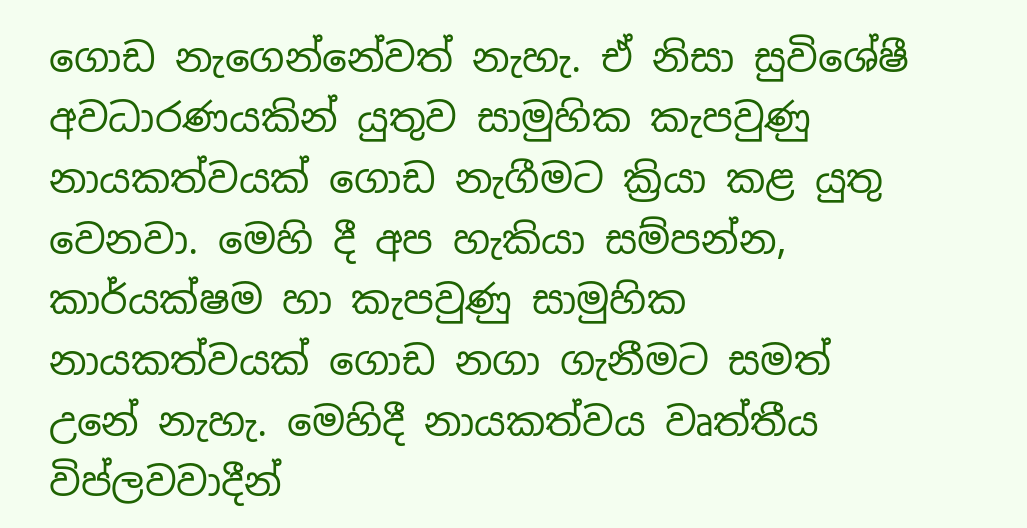ගොඩ නැගෙන්නේවත් නැහැ. ඒ නිසා සුවිශේෂී අවධාරණයකින් යුතුව සාමුහික කැපවුණු නායකත්වයක් ගොඩ නැගීමට ක්‍රියා කළ යුතු වෙනවා. මෙහි දී අප හැකියා සම්පන්න, කාර්යක්ෂම හා කැපවුණු සාමුහික නායකත්වයක් ගොඩ නගා ගැනීමට සමත් උනේ නැහැ. මෙහිදී නායකත්වය වෘත්තීය විප්ලවවාදීන්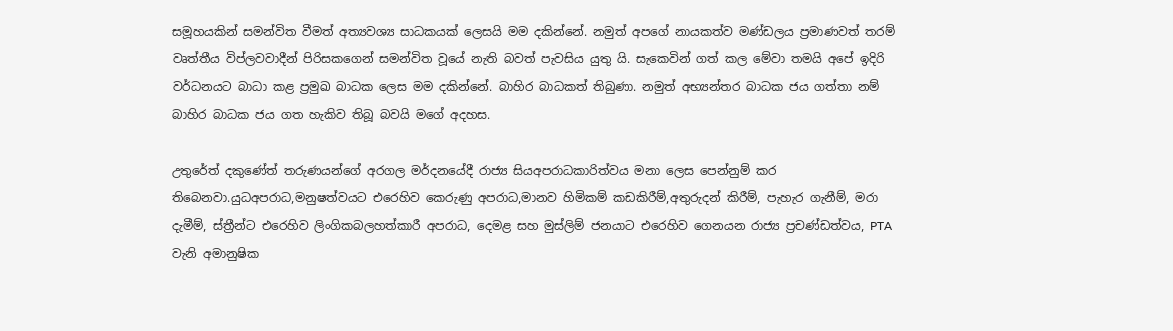සමූහයකින් සමන්විත වීමත් අත්‍යවශ්‍ය සාධකයක් ලෙසයි මම දකින්නේ. නමුත් අපගේ නායකත්ව මණ්ඩලය ප්‍රමාණවත් තරම් වෘත්තීය විප්ලවවාදීන් පිරිසකගෙන් සමන්විත වූයේ නැති බවත් පැවසිය යුතු යි. සැකෙවින් ගත් කල මේවා තමයි අපේ ඉදිරි වර්ධනයට බාධා කළ ප්‍රමුඛ බාධක ලෙස මම දකින්නේ. බාහිර බාධකත් තිබුණා. නමුත් අභ්‍යන්තර බාධක ජය ගත්තා නම් බාහිර බාධක ජය ගත හැකිව තිබූ බවයි මගේ අදහස.

උතුරේත් දකුණේත් තරුණයන්ගේ අරගල මර්දනයේදී රාජ්‍ය සියඅපරාධකාරිත්වය මනා ලෙස පෙන්නුම් කර තිබෙනවා.යුධඅපරාධ,මනුෂත්වයට එරෙහිව කෙරුණු අපරාධ,මානව හිමිකම් කඩකිරීම්,අතුරුදන් කිරීම්, පැහැර ගැනීම්, මරා දැමීම්, ස්ත්‍රීන්ට එරෙහිව ලිංගිකබලහත්කාරී අපරාධ, දෙමළ සහ මුස්ලිම් ජනයාට එරෙහිව ගෙනයන රාජ්‍ය ප්‍රචණ්ඩත්වය, PTA වැනි අමානුෂික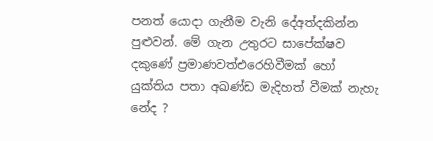පනත් යොදා ගැනීම වැනි දේඅත්දකින්න පුළුවන්. මේ ගැන උතුරට සාපේක්ෂව දකුණේ ප්‍රමාණවත්එරෙහිවීමක් හෝ යුක්තිය පතා අඛණ්ඩ මැදිහත් වීමක් නැහැ නේද ?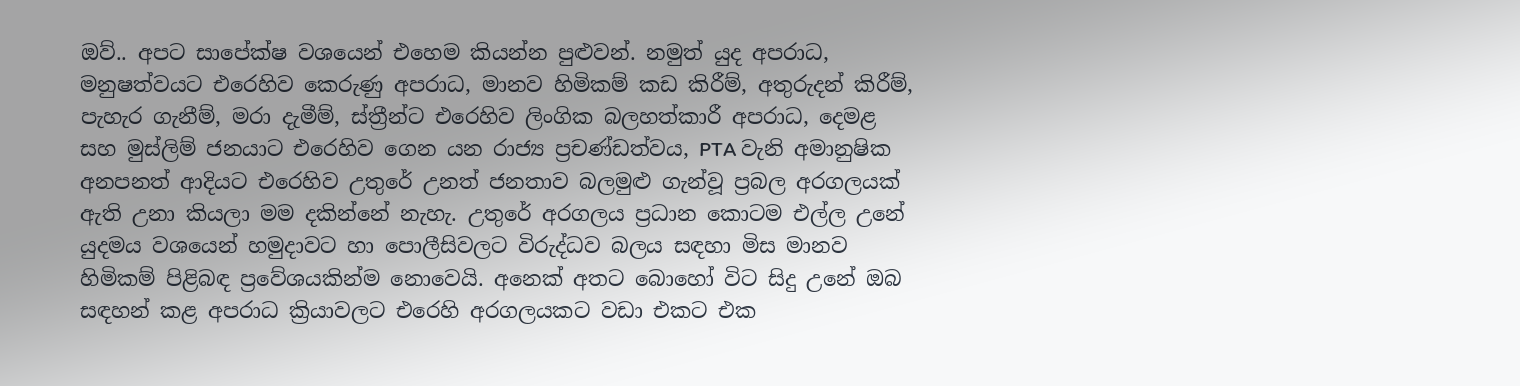ඔව්.. අපට සාපේක්ෂ වශයෙන් එහෙම කියන්න පුළුවන්. නමුත් යුද අපරාධ, මනුෂත්වයට එරෙහිව කෙරුණු අපරාධ, මානව හිමිකම් කඩ කිරීම්, අතුරුදන් කිරීම්, පැහැර ගැනීම්, මරා දැමීම්, ස්ත්‍රීන්ට එරෙහිව ලිංගික බලහත්කාරී අපරාධ, දෙමළ සහ මුස්ලිම් ජනයාට එරෙහිව ගෙන යන රාජ්‍ය ප්‍රචණ්ඩත්වය, PTA වැනි අමානුෂික අනපනත් ආදියට එරෙහිව උතුරේ උනත් ජනතාව බලමුළු ගැන්වූ ප්‍රබල අරගලයක් ඇති උනා කියලා මම දකින්නේ නැහැ. උතුරේ අරගලය ප්‍රධාන කොටම එල්ල උනේ යුදමය වශයෙන් හමුදාවට හා පොලීසිවලට විරුද්ධව බලය සඳහා මිස මානව හිමිකම් පිළිබඳ ප්‍රවේශයකින්ම නොවෙයි. අනෙක් අතට බොහෝ විට සිදු උනේ ඔබ සඳහන් කළ අපරාධ ක්‍රියාවලට එරෙහි අරගලයකට වඩා එකට එක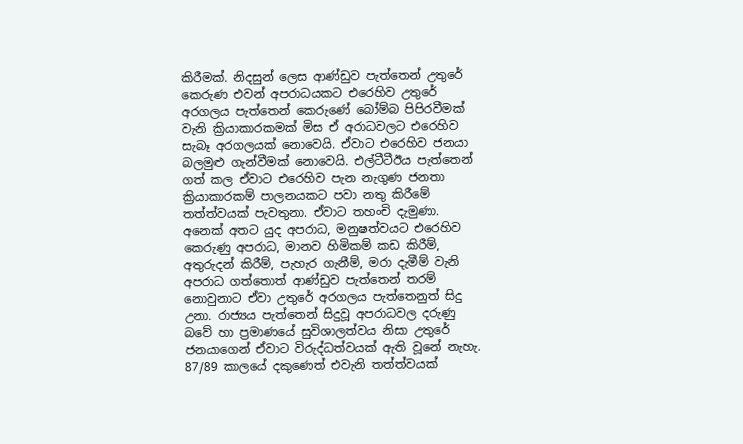කිරීමක්. නිදසුන් ලෙස ආණ්ඩුව පැත්තෙන් උතුරේ කෙරුණ එවන් අපරාධයකට එරෙහිව උතුරේ අරගලය පැත්තෙන් කෙරුණේ බෝම්බ පිපිරවීමක් වැනි ක්‍රියාකාරකමක් මිස ඒ අරාධවලට එරෙහිව සැබෑ අරගලයක් නොවෙයි. ඒවාට එරෙහිව ජනයා බලමුළු ගැන්වීමක් නොවෙයි. එල්ටීටීඊය පැත්තෙන් ගත් කල ඒවාට එරෙහිව පැන නැගුණ ජනතා ක්‍රියාකාරකම් පාලනයකට පවා නතු කිරීමේ තත්ත්වයක් පැවතුනා. ඒවාට තහංචි දැමුණා. අනෙක් අතට යුද අපරාධ, මනුෂත්වයට එරෙහිව කෙරුණු අපරාධ, මානව හිමිකම් කඩ කිරීම්, අතුරුදන් කිරීම්, පැහැර ගැනීම්, මරා දැමීම් වැනි අපරාධ ගත්තොත් ආණ්ඩුව පැත්තෙන් තරම් නොවුනාට ඒවා උතුරේ අරගලය පැත්තෙනුත් සිදු උනා. රාජ්‍යය පැත්තෙන් සිදුවූ අපරාධවල දරුණු බවේ හා ප්‍රමාණයේ සුවිශාලත්වය නිසා උතුරේ ජනයාගෙන් ඒවාට විරුද්ධත්වයක් ඇති වූනේ නැහැ. 87/89 කාලයේ දකුණෙත් එවැනි තත්ත්වයක්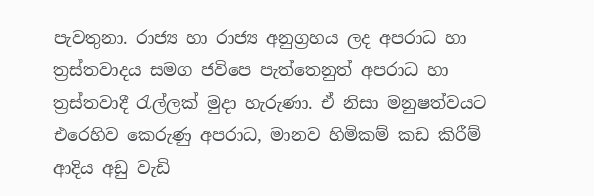පැවතුනා. රාජ්‍ය හා රාජ්‍ය අනුග්‍රහය ලද අපරාධ හා ත්‍රස්තවාදය සමග ජවිපෙ පැත්තෙනුත් අපරාධ හා ත්‍රස්තවාදී රැල්ලක් මුදා හැරුණා. ඒ නිසා මනුෂත්වයට එරෙහිව කෙරුණු අපරාධ, මානව හිමිකම් කඩ කිරීම් ආදිය අඩු වැඩි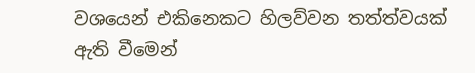වශයෙන් එකිනෙකට හිලව්වන තත්ත්වයක් ඇති වීමෙන්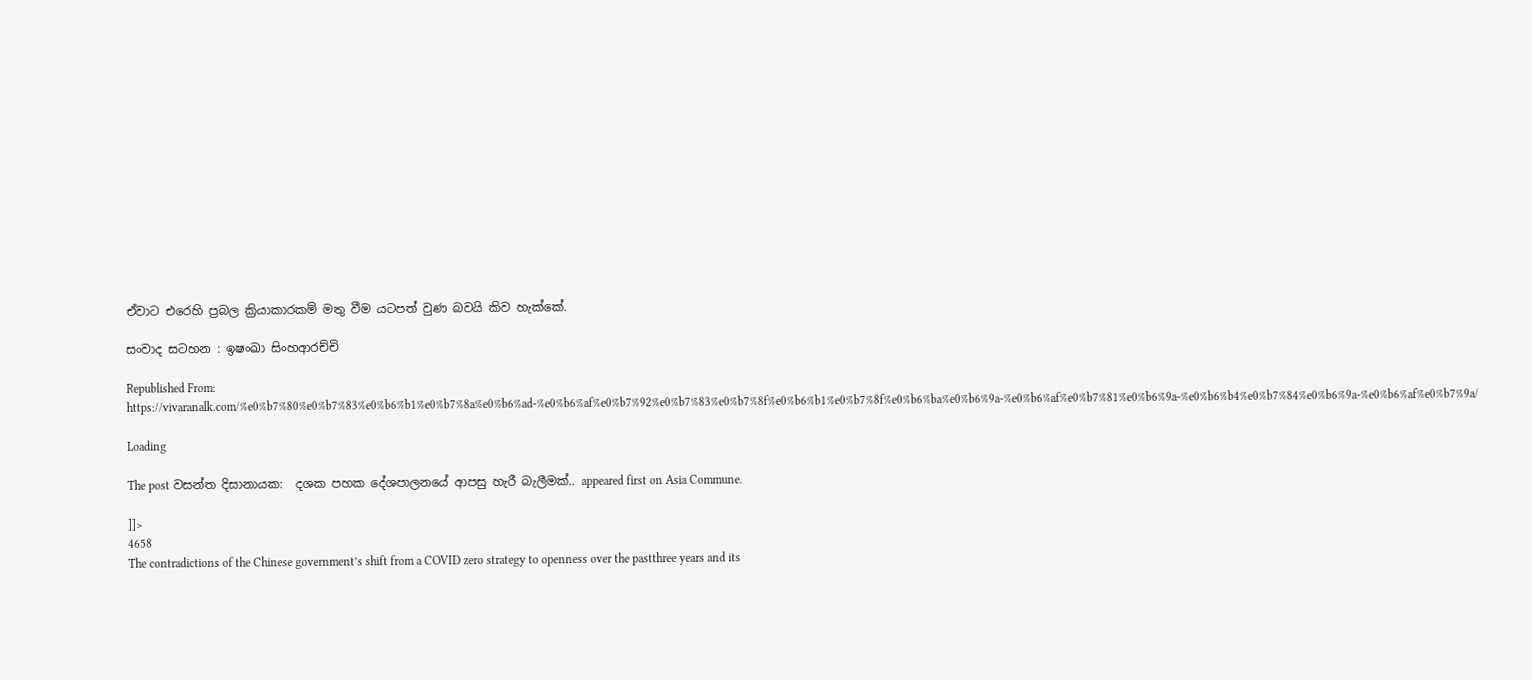ඒවාට එරෙහි ප්‍රබල ක්‍රියාකාරකම් මතු වීම යටපත් වුණ බවයි කිව හැක්කේ.

සංවාද සටහන : ඉෂංඛා සිංහආරච්චි

Republished From: https://vivaranalk.com/%e0%b7%80%e0%b7%83%e0%b6%b1%e0%b7%8a%e0%b6%ad-%e0%b6%af%e0%b7%92%e0%b7%83%e0%b7%8f%e0%b6%b1%e0%b7%8f%e0%b6%ba%e0%b6%9a-%e0%b6%af%e0%b7%81%e0%b6%9a-%e0%b6%b4%e0%b7%84%e0%b6%9a-%e0%b6%af%e0%b7%9a/

Loading

The post වසන්ත දිසානායක:  දශක පහක දේශපාලනයේ ආපසු හැරී බැලීමක්.. appeared first on Asia Commune.

]]>
4658
The contradictions of the Chinese government’s shift from a COVID zero strategy to openness over the pastthree years and its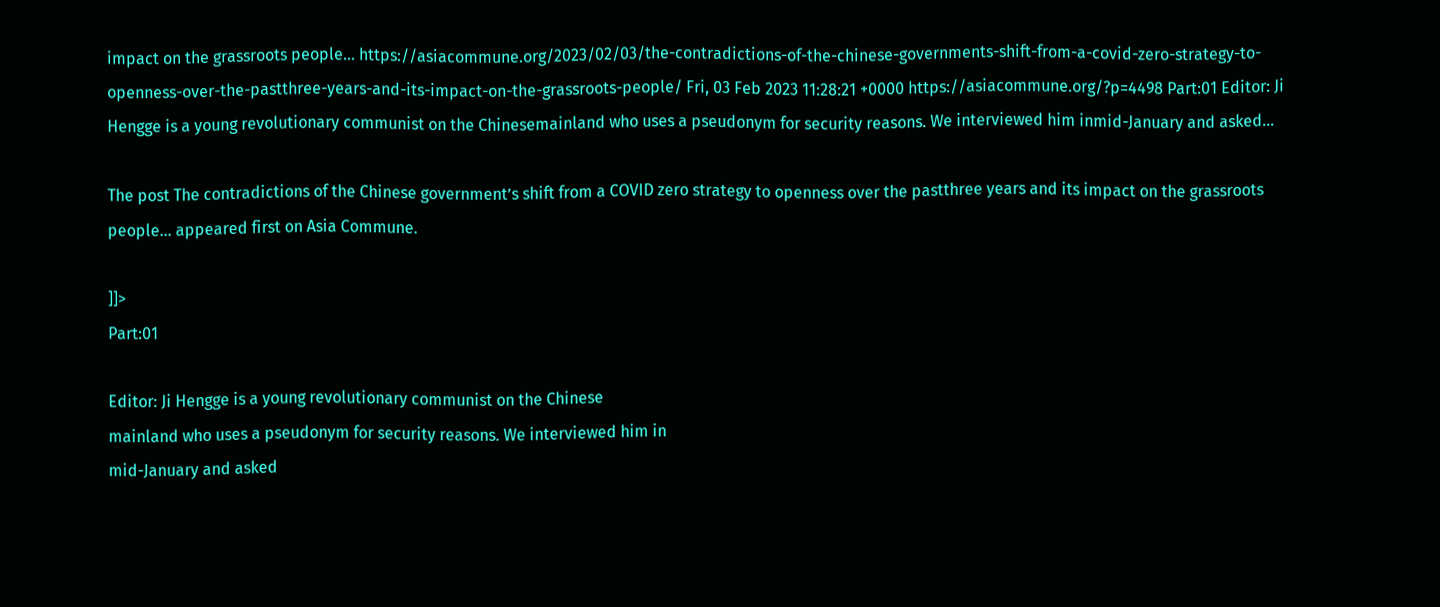impact on the grassroots people… https://asiacommune.org/2023/02/03/the-contradictions-of-the-chinese-governments-shift-from-a-covid-zero-strategy-to-openness-over-the-pastthree-years-and-its-impact-on-the-grassroots-people/ Fri, 03 Feb 2023 11:28:21 +0000 https://asiacommune.org/?p=4498 Part:01 Editor: Ji Hengge is a young revolutionary communist on the Chinesemainland who uses a pseudonym for security reasons. We interviewed him inmid-January and asked…

The post The contradictions of the Chinese government’s shift from a COVID zero strategy to openness over the pastthree years and its impact on the grassroots people… appeared first on Asia Commune.

]]>
Part:01

Editor: Ji Hengge is a young revolutionary communist on the Chinese
mainland who uses a pseudonym for security reasons. We interviewed him in
mid-January and asked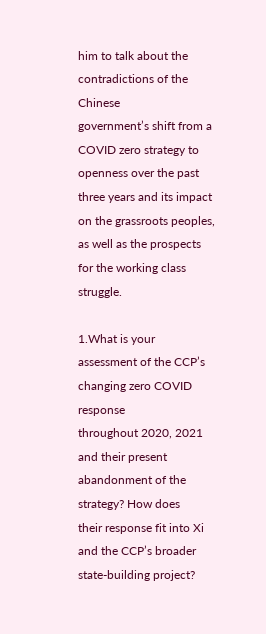him to talk about the contradictions of the Chinese
government’s shift from a COVID zero strategy to openness over the past
three years and its impact on the grassroots peoples, as well as the prospects
for the working class struggle.

1.What is your assessment of the CCP’s changing zero COVID response
throughout 2020, 2021 and their present abandonment of the strategy? How does
their response fit into Xi and the CCP’s broader state-building project?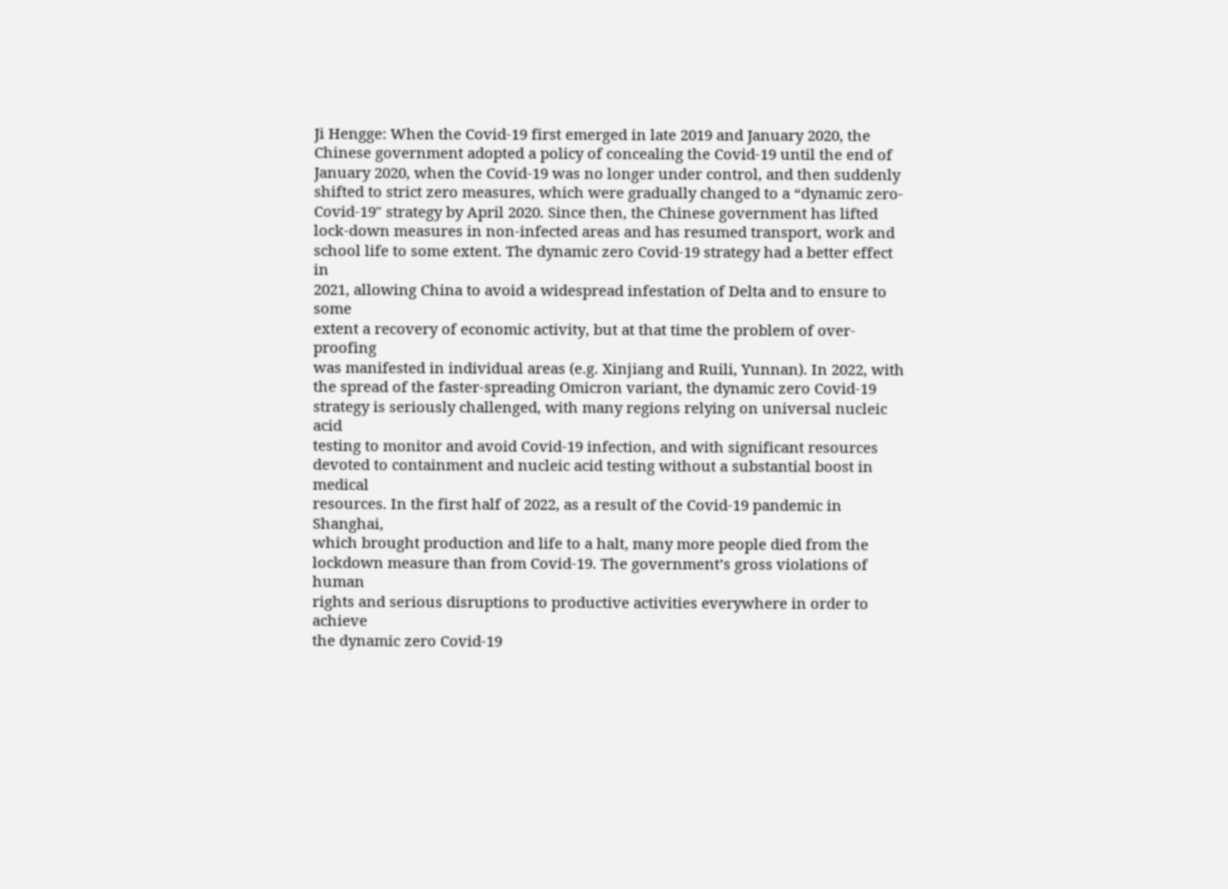Ji Hengge: When the Covid-19 first emerged in late 2019 and January 2020, the
Chinese government adopted a policy of concealing the Covid-19 until the end of
January 2020, when the Covid-19 was no longer under control, and then suddenly
shifted to strict zero measures, which were gradually changed to a “dynamic zero-
Covid-19″ strategy by April 2020. Since then, the Chinese government has lifted
lock-down measures in non-infected areas and has resumed transport, work and
school life to some extent. The dynamic zero Covid-19 strategy had a better effect in
2021, allowing China to avoid a widespread infestation of Delta and to ensure to some
extent a recovery of economic activity, but at that time the problem of over-proofing
was manifested in individual areas (e.g. Xinjiang and Ruili, Yunnan). In 2022, with
the spread of the faster-spreading Omicron variant, the dynamic zero Covid-19
strategy is seriously challenged, with many regions relying on universal nucleic acid
testing to monitor and avoid Covid-19 infection, and with significant resources
devoted to containment and nucleic acid testing without a substantial boost in medical
resources. In the first half of 2022, as a result of the Covid-19 pandemic in Shanghai,
which brought production and life to a halt, many more people died from the
lockdown measure than from Covid-19. The government’s gross violations of human
rights and serious disruptions to productive activities everywhere in order to achieve
the dynamic zero Covid-19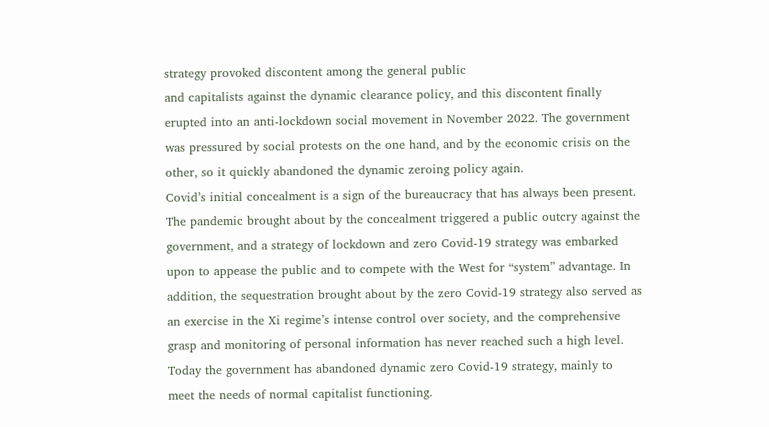strategy provoked discontent among the general public
and capitalists against the dynamic clearance policy, and this discontent finally
erupted into an anti-lockdown social movement in November 2022. The government
was pressured by social protests on the one hand, and by the economic crisis on the
other, so it quickly abandoned the dynamic zeroing policy again.
Covid’s initial concealment is a sign of the bureaucracy that has always been present.
The pandemic brought about by the concealment triggered a public outcry against the
government, and a strategy of lockdown and zero Covid-19 strategy was embarked
upon to appease the public and to compete with the West for “system” advantage. In
addition, the sequestration brought about by the zero Covid-19 strategy also served as
an exercise in the Xi regime’s intense control over society, and the comprehensive
grasp and monitoring of personal information has never reached such a high level.
Today the government has abandoned dynamic zero Covid-19 strategy, mainly to
meet the needs of normal capitalist functioning.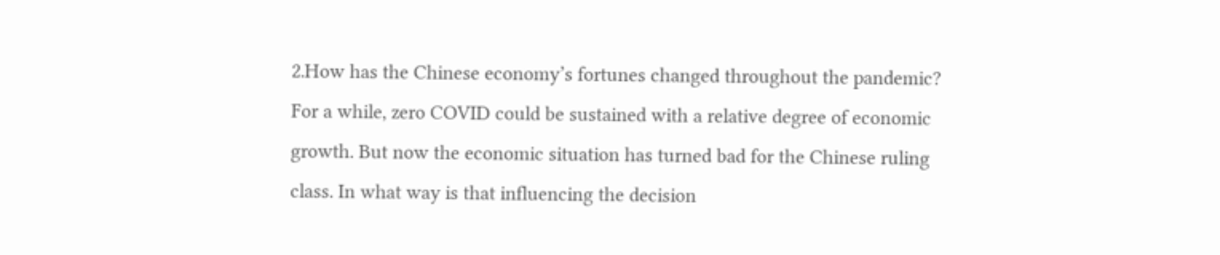2.How has the Chinese economy’s fortunes changed throughout the pandemic?
For a while, zero COVID could be sustained with a relative degree of economic
growth. But now the economic situation has turned bad for the Chinese ruling
class. In what way is that influencing the decision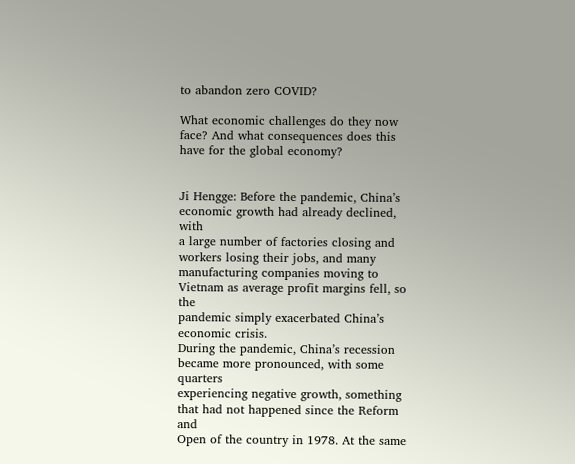to abandon zero COVID?

What economic challenges do they now face? And what consequences does this
have for the global economy?


Ji Hengge: Before the pandemic, China’s economic growth had already declined, with
a large number of factories closing and workers losing their jobs, and many
manufacturing companies moving to Vietnam as average profit margins fell, so the
pandemic simply exacerbated China’s economic crisis.
During the pandemic, China’s recession became more pronounced, with some quarters
experiencing negative growth, something that had not happened since the Reform and
Open of the country in 1978. At the same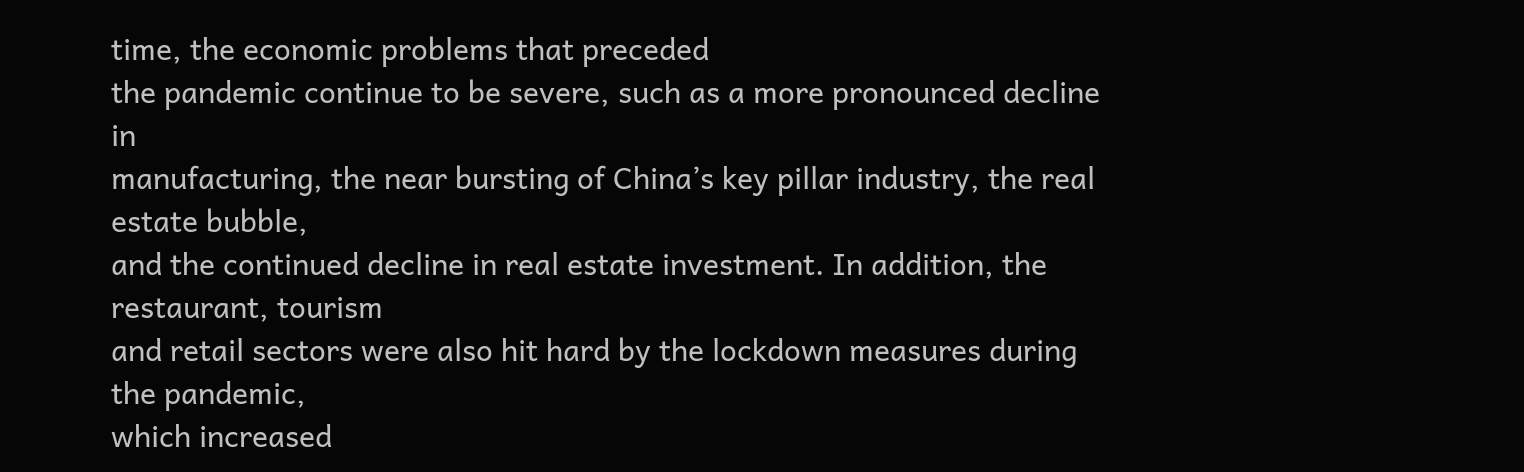time, the economic problems that preceded
the pandemic continue to be severe, such as a more pronounced decline in
manufacturing, the near bursting of China’s key pillar industry, the real estate bubble,
and the continued decline in real estate investment. In addition, the restaurant, tourism
and retail sectors were also hit hard by the lockdown measures during the pandemic,
which increased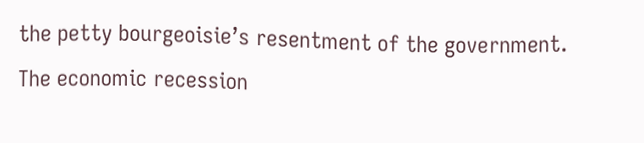the petty bourgeoisie’s resentment of the government.
The economic recession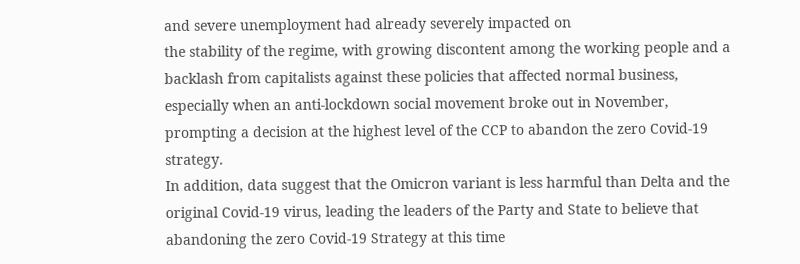and severe unemployment had already severely impacted on
the stability of the regime, with growing discontent among the working people and a
backlash from capitalists against these policies that affected normal business,
especially when an anti-lockdown social movement broke out in November,
prompting a decision at the highest level of the CCP to abandon the zero Covid-19
strategy.
In addition, data suggest that the Omicron variant is less harmful than Delta and the
original Covid-19 virus, leading the leaders of the Party and State to believe that
abandoning the zero Covid-19 Strategy at this time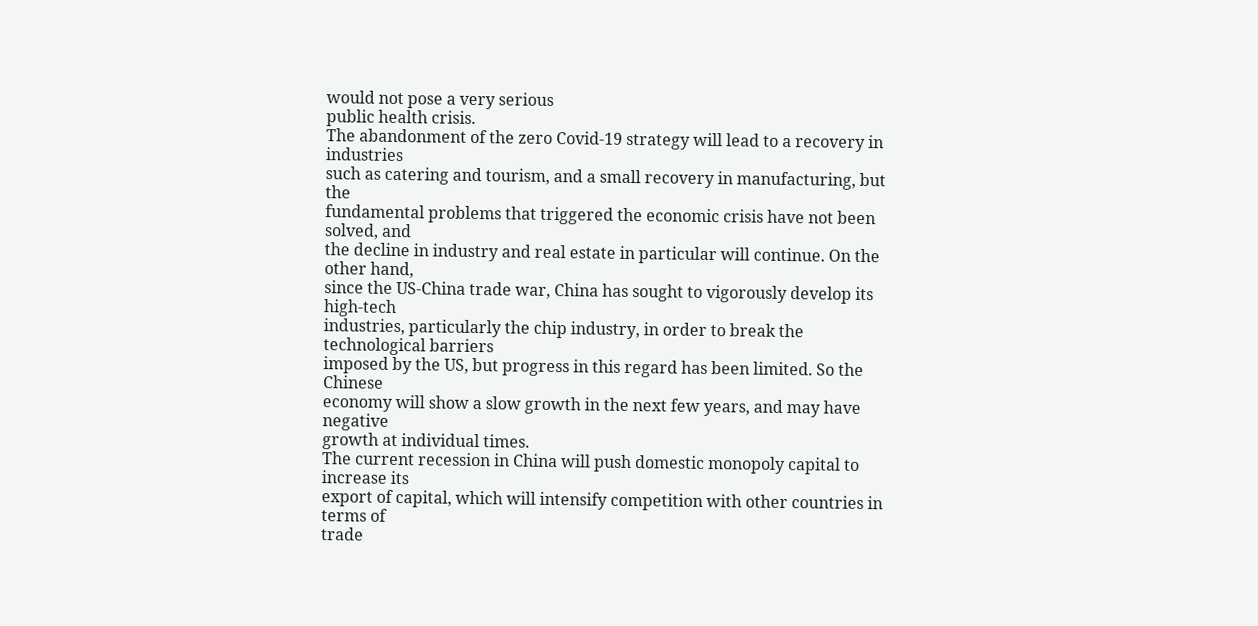would not pose a very serious
public health crisis.
The abandonment of the zero Covid-19 strategy will lead to a recovery in industries
such as catering and tourism, and a small recovery in manufacturing, but the
fundamental problems that triggered the economic crisis have not been solved, and
the decline in industry and real estate in particular will continue. On the other hand,
since the US-China trade war, China has sought to vigorously develop its high-tech
industries, particularly the chip industry, in order to break the technological barriers
imposed by the US, but progress in this regard has been limited. So the Chinese
economy will show a slow growth in the next few years, and may have negative
growth at individual times.
The current recession in China will push domestic monopoly capital to increase its
export of capital, which will intensify competition with other countries in terms of
trade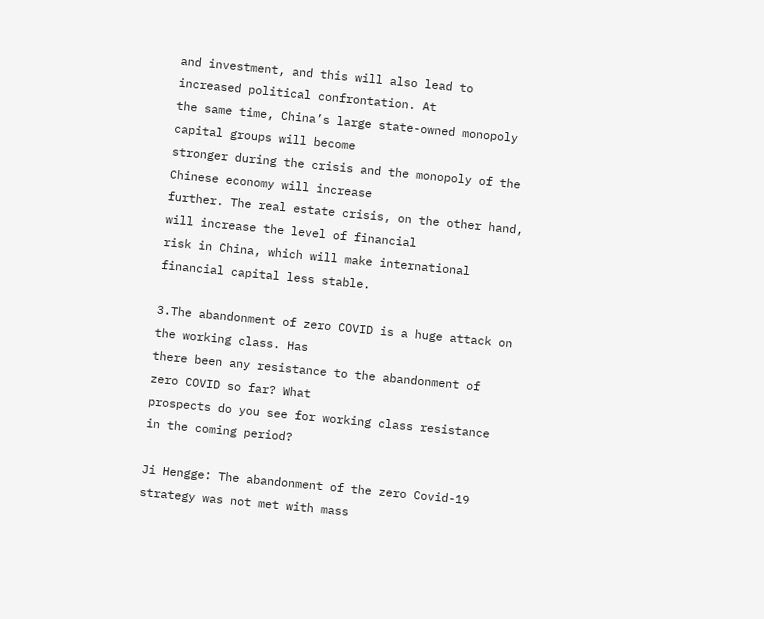and investment, and this will also lead to increased political confrontation. At
the same time, China’s large state-owned monopoly capital groups will become
stronger during the crisis and the monopoly of the Chinese economy will increase
further. The real estate crisis, on the other hand, will increase the level of financial
risk in China, which will make international financial capital less stable.

3.The abandonment of zero COVID is a huge attack on the working class. Has
there been any resistance to the abandonment of zero COVID so far? What
prospects do you see for working class resistance in the coming period?

Ji Hengge: The abandonment of the zero Covid-19 strategy was not met with mass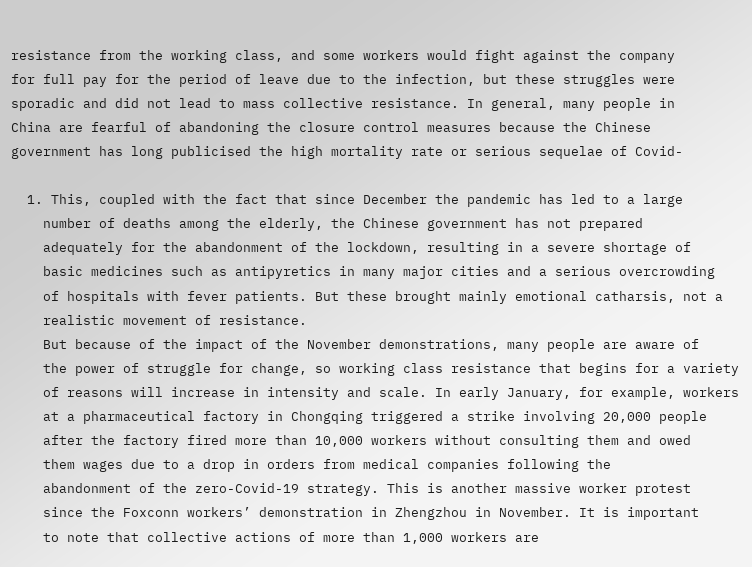resistance from the working class, and some workers would fight against the company
for full pay for the period of leave due to the infection, but these struggles were
sporadic and did not lead to mass collective resistance. In general, many people in
China are fearful of abandoning the closure control measures because the Chinese
government has long publicised the high mortality rate or serious sequelae of Covid-

  1. This, coupled with the fact that since December the pandemic has led to a large
    number of deaths among the elderly, the Chinese government has not prepared
    adequately for the abandonment of the lockdown, resulting in a severe shortage of
    basic medicines such as antipyretics in many major cities and a serious overcrowding
    of hospitals with fever patients. But these brought mainly emotional catharsis, not a
    realistic movement of resistance.
    But because of the impact of the November demonstrations, many people are aware of
    the power of struggle for change, so working class resistance that begins for a variety
    of reasons will increase in intensity and scale. In early January, for example, workers
    at a pharmaceutical factory in Chongqing triggered a strike involving 20,000 people
    after the factory fired more than 10,000 workers without consulting them and owed
    them wages due to a drop in orders from medical companies following the
    abandonment of the zero-Covid-19 strategy. This is another massive worker protest
    since the Foxconn workers’ demonstration in Zhengzhou in November. It is important
    to note that collective actions of more than 1,000 workers are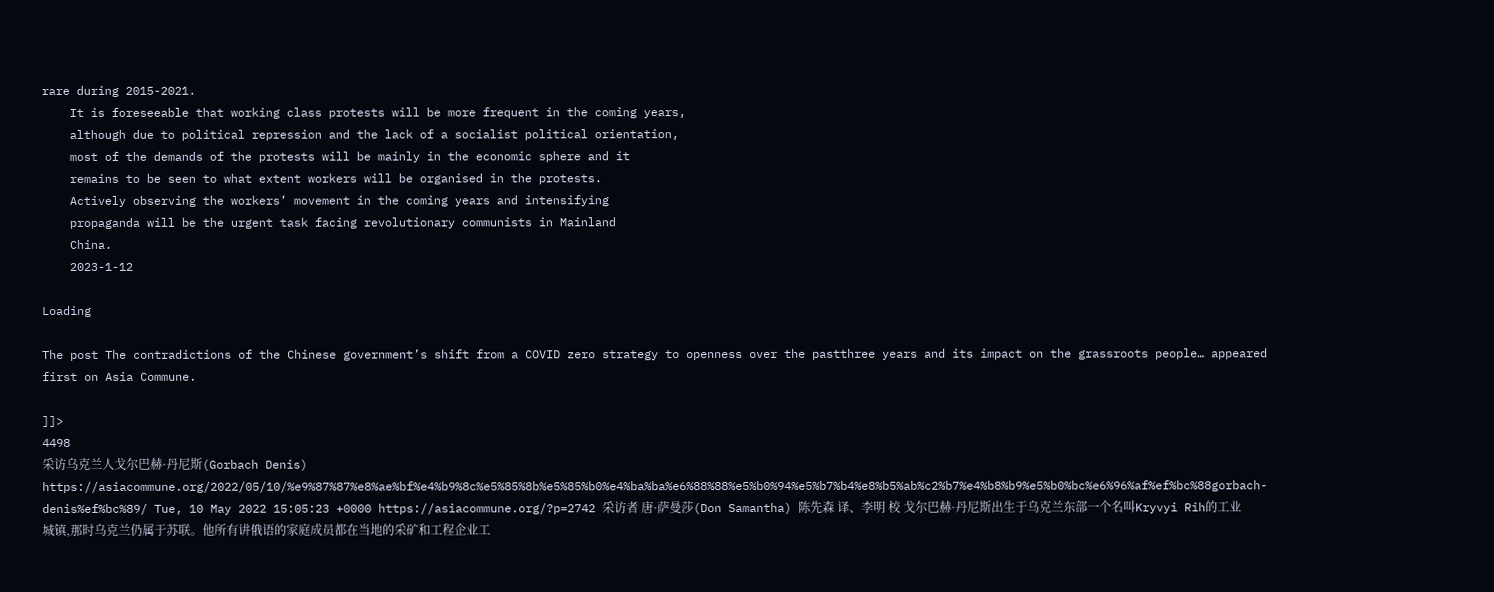rare during 2015-2021.
    It is foreseeable that working class protests will be more frequent in the coming years,
    although due to political repression and the lack of a socialist political orientation,
    most of the demands of the protests will be mainly in the economic sphere and it
    remains to be seen to what extent workers will be organised in the protests.
    Actively observing the workers’ movement in the coming years and intensifying
    propaganda will be the urgent task facing revolutionary communists in Mainland
    China.
    2023-1-12

Loading

The post The contradictions of the Chinese government’s shift from a COVID zero strategy to openness over the pastthree years and its impact on the grassroots people… appeared first on Asia Commune.

]]>
4498
采访乌克兰人戈尔巴赫·丹尼斯(Gorbach Denis) https://asiacommune.org/2022/05/10/%e9%87%87%e8%ae%bf%e4%b9%8c%e5%85%8b%e5%85%b0%e4%ba%ba%e6%88%88%e5%b0%94%e5%b7%b4%e8%b5%ab%c2%b7%e4%b8%b9%e5%b0%bc%e6%96%af%ef%bc%88gorbach-denis%ef%bc%89/ Tue, 10 May 2022 15:05:23 +0000 https://asiacommune.org/?p=2742 采访者 唐·萨曼莎(Don Samantha) 陈先森 译、李明 校 戈尔巴赫·丹尼斯出生于乌克兰东部一个名叫Kryvyi Rih的工业城镇,那时乌克兰仍属于苏联。他所有讲俄语的家庭成员都在当地的采矿和工程企业工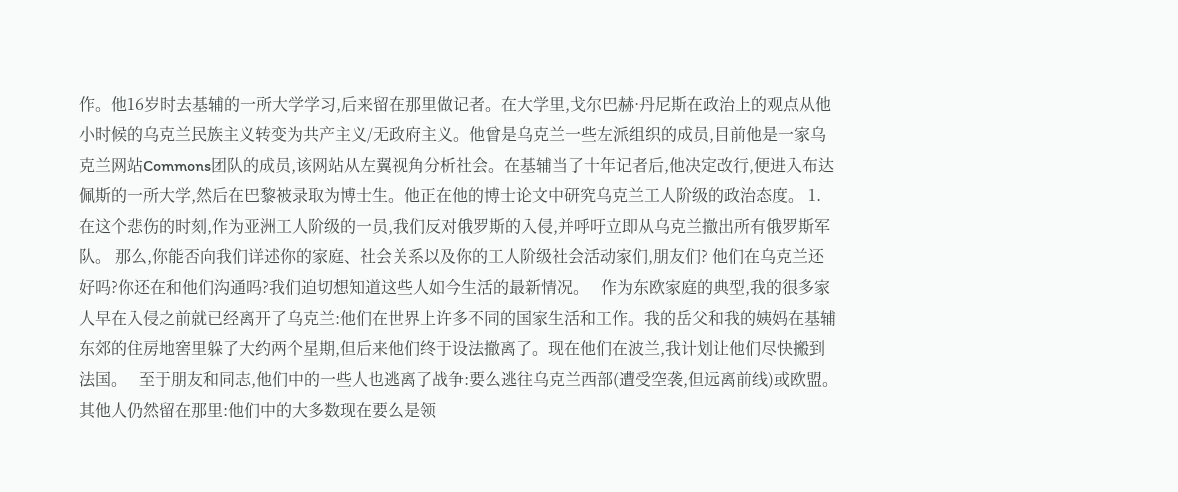作。他16岁时去基辅的一所大学学习,后来留在那里做记者。在大学里,戈尔巴赫·丹尼斯在政治上的观点从他小时候的乌克兰民族主义转变为共产主义/无政府主义。他曾是乌克兰一些左派组织的成员,目前他是一家乌克兰网站Commons团队的成员,该网站从左翼视角分析社会。在基辅当了十年记者后,他决定改行,便进入布达佩斯的一所大学,然后在巴黎被录取为博士生。他正在他的博士论文中研究乌克兰工人阶级的政治态度。 1. 在这个悲伤的时刻,作为亚洲工人阶级的一员,我们反对俄罗斯的入侵,并呼吁立即从乌克兰撤出所有俄罗斯军队。 那么,你能否向我们详述你的家庭、社会关系以及你的工人阶级社会活动家们,朋友们? 他们在乌克兰还好吗?你还在和他们沟通吗?我们迫切想知道这些人如今生活的最新情况。   作为东欧家庭的典型,我的很多家人早在入侵之前就已经离开了乌克兰:他们在世界上许多不同的国家生活和工作。我的岳父和我的姨妈在基辅东郊的住房地窖里躲了大约两个星期,但后来他们终于设法撤离了。现在他们在波兰,我计划让他们尽快搬到法国。   至于朋友和同志,他们中的一些人也逃离了战争:要么逃往乌克兰西部(遭受空袭,但远离前线)或欧盟。其他人仍然留在那里:他们中的大多数现在要么是领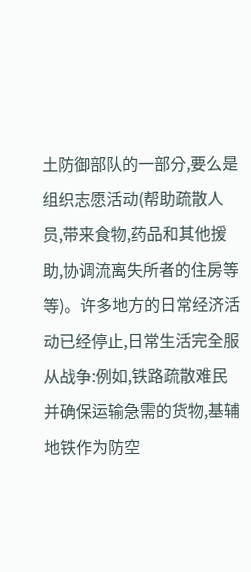土防御部队的一部分,要么是组织志愿活动(帮助疏散人员,带来食物,药品和其他援助,协调流离失所者的住房等等)。许多地方的日常经济活动已经停止,日常生活完全服从战争:例如,铁路疏散难民并确保运输急需的货物,基辅地铁作为防空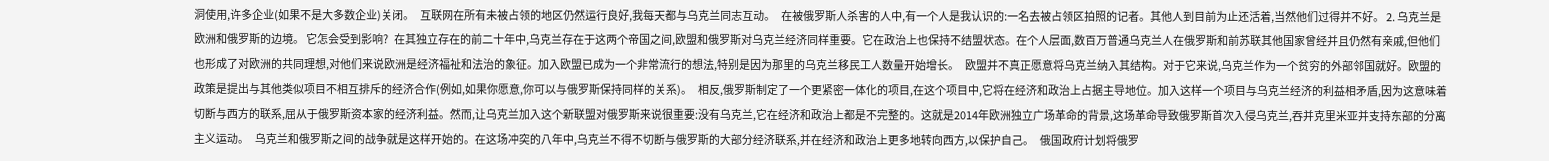洞使用,许多企业(如果不是大多数企业)关闭。   互联网在所有未被占领的地区仍然运行良好,我每天都与乌克兰同志互动。   在被俄罗斯人杀害的人中,有一个人是我认识的:一名去被占领区拍照的记者。其他人到目前为止还活着,当然他们过得并不好。 2. 乌克兰是欧洲和俄罗斯的边境。 它怎会受到影响?   在其独立存在的前二十年中,乌克兰存在于这两个帝国之间,欧盟和俄罗斯对乌克兰经济同样重要。它在政治上也保持不结盟状态。在个人层面,数百万普通乌克兰人在俄罗斯和前苏联其他国家曾经并且仍然有亲戚,但他们也形成了对欧洲的共同理想,对他们来说欧洲是经济福祉和法治的象征。加入欧盟已成为一个非常流行的想法,特别是因为那里的乌克兰移民工人数量开始增长。   欧盟并不真正愿意将乌克兰纳入其结构。对于它来说,乌克兰作为一个贫穷的外部邻国就好。欧盟的政策是提出与其他类似项目不相互排斥的经济合作(例如,如果你愿意,你可以与俄罗斯保持同样的关系)。   相反,俄罗斯制定了一个更紧密一体化的项目,在这个项目中,它将在经济和政治上占据主导地位。加入这样一个项目与乌克兰经济的利益相矛盾,因为这意味着切断与西方的联系,屈从于俄罗斯资本家的经济利益。然而,让乌克兰加入这个新联盟对俄罗斯来说很重要:没有乌克兰,它在经济和政治上都是不完整的。这就是2014年欧洲独立广场革命的背景,这场革命导致俄罗斯首次入侵乌克兰,吞并克里米亚并支持东部的分离主义运动。   乌克兰和俄罗斯之间的战争就是这样开始的。在这场冲突的八年中,乌克兰不得不切断与俄罗斯的大部分经济联系,并在经济和政治上更多地转向西方,以保护自己。   俄国政府计划将俄罗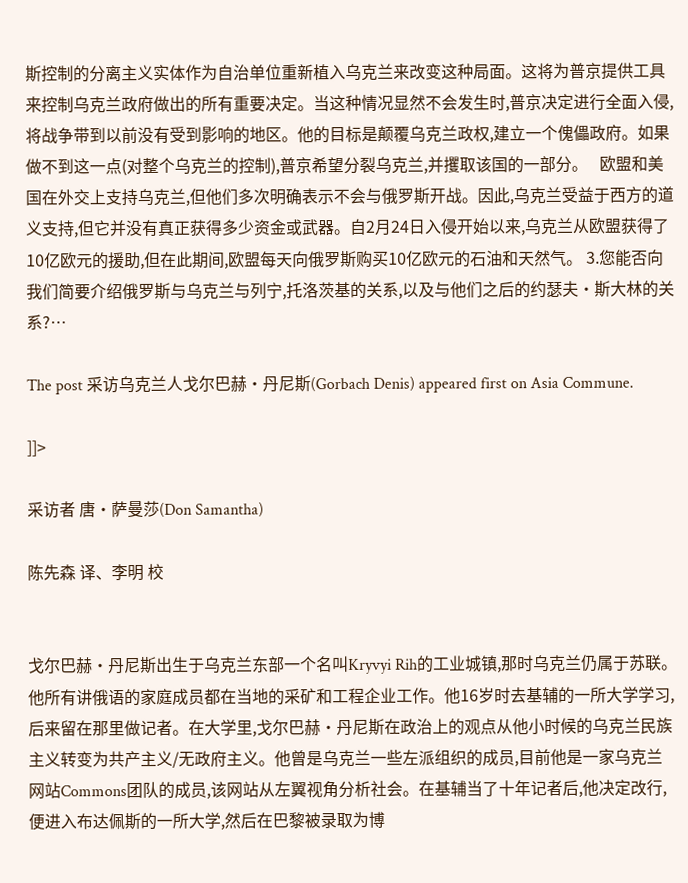斯控制的分离主义实体作为自治单位重新植入乌克兰来改变这种局面。这将为普京提供工具来控制乌克兰政府做出的所有重要决定。当这种情况显然不会发生时,普京决定进行全面入侵,将战争带到以前没有受到影响的地区。他的目标是颠覆乌克兰政权,建立一个傀儡政府。如果做不到这一点(对整个乌克兰的控制),普京希望分裂乌克兰,并攫取该国的一部分。   欧盟和美国在外交上支持乌克兰,但他们多次明确表示不会与俄罗斯开战。因此,乌克兰受益于西方的道义支持,但它并没有真正获得多少资金或武器。自2月24日入侵开始以来,乌克兰从欧盟获得了10亿欧元的援助,但在此期间,欧盟每天向俄罗斯购买10亿欧元的石油和天然气。 3.您能否向我们简要介绍俄罗斯与乌克兰与列宁,托洛茨基的关系,以及与他们之后的约瑟夫·斯大林的关系?…

The post 采访乌克兰人戈尔巴赫·丹尼斯(Gorbach Denis) appeared first on Asia Commune.

]]>

采访者 唐·萨曼莎(Don Samantha)

陈先森 译、李明 校


戈尔巴赫·丹尼斯出生于乌克兰东部一个名叫Kryvyi Rih的工业城镇,那时乌克兰仍属于苏联。他所有讲俄语的家庭成员都在当地的采矿和工程企业工作。他16岁时去基辅的一所大学学习,后来留在那里做记者。在大学里,戈尔巴赫·丹尼斯在政治上的观点从他小时候的乌克兰民族主义转变为共产主义/无政府主义。他曾是乌克兰一些左派组织的成员,目前他是一家乌克兰网站Commons团队的成员,该网站从左翼视角分析社会。在基辅当了十年记者后,他决定改行,便进入布达佩斯的一所大学,然后在巴黎被录取为博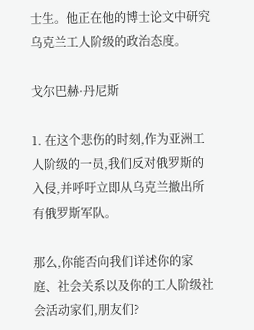士生。他正在他的博士论文中研究乌克兰工人阶级的政治态度。

戈尔巴赫·丹尼斯

1. 在这个悲伤的时刻,作为亚洲工人阶级的一员,我们反对俄罗斯的入侵,并呼吁立即从乌克兰撤出所有俄罗斯军队。

那么,你能否向我们详述你的家庭、社会关系以及你的工人阶级社会活动家们,朋友们?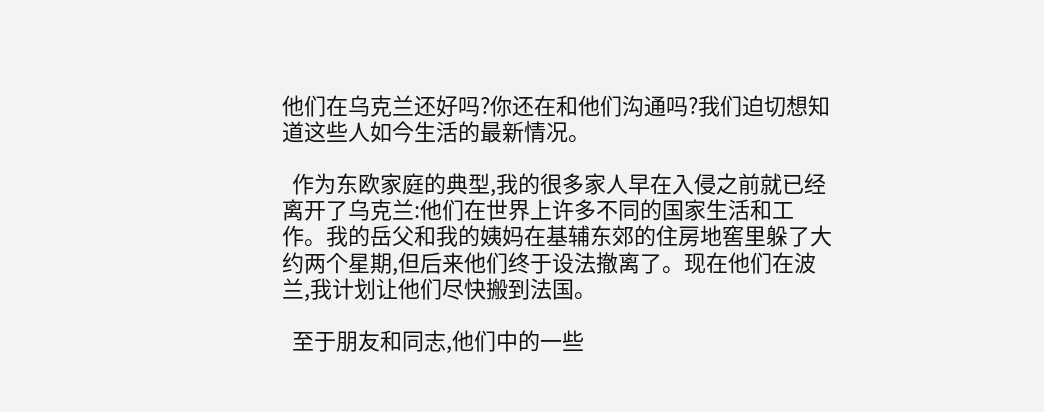他们在乌克兰还好吗?你还在和他们沟通吗?我们迫切想知道这些人如今生活的最新情况。

  作为东欧家庭的典型,我的很多家人早在入侵之前就已经离开了乌克兰:他们在世界上许多不同的国家生活和工作。我的岳父和我的姨妈在基辅东郊的住房地窖里躲了大约两个星期,但后来他们终于设法撤离了。现在他们在波兰,我计划让他们尽快搬到法国。

  至于朋友和同志,他们中的一些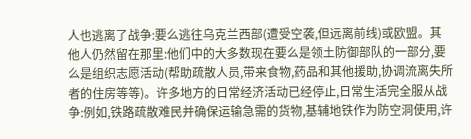人也逃离了战争:要么逃往乌克兰西部(遭受空袭,但远离前线)或欧盟。其他人仍然留在那里:他们中的大多数现在要么是领土防御部队的一部分,要么是组织志愿活动(帮助疏散人员,带来食物,药品和其他援助,协调流离失所者的住房等等)。许多地方的日常经济活动已经停止,日常生活完全服从战争:例如,铁路疏散难民并确保运输急需的货物,基辅地铁作为防空洞使用,许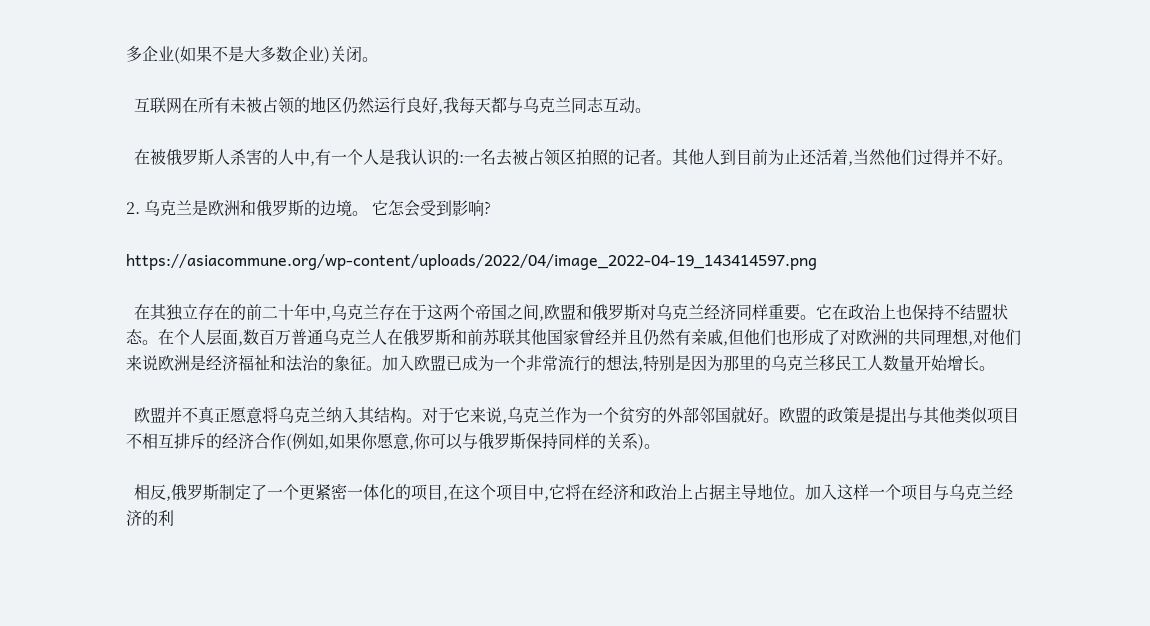多企业(如果不是大多数企业)关闭。

  互联网在所有未被占领的地区仍然运行良好,我每天都与乌克兰同志互动。

  在被俄罗斯人杀害的人中,有一个人是我认识的:一名去被占领区拍照的记者。其他人到目前为止还活着,当然他们过得并不好。

2. 乌克兰是欧洲和俄罗斯的边境。 它怎会受到影响?

https://asiacommune.org/wp-content/uploads/2022/04/image_2022-04-19_143414597.png

  在其独立存在的前二十年中,乌克兰存在于这两个帝国之间,欧盟和俄罗斯对乌克兰经济同样重要。它在政治上也保持不结盟状态。在个人层面,数百万普通乌克兰人在俄罗斯和前苏联其他国家曾经并且仍然有亲戚,但他们也形成了对欧洲的共同理想,对他们来说欧洲是经济福祉和法治的象征。加入欧盟已成为一个非常流行的想法,特别是因为那里的乌克兰移民工人数量开始增长。

  欧盟并不真正愿意将乌克兰纳入其结构。对于它来说,乌克兰作为一个贫穷的外部邻国就好。欧盟的政策是提出与其他类似项目不相互排斥的经济合作(例如,如果你愿意,你可以与俄罗斯保持同样的关系)。

  相反,俄罗斯制定了一个更紧密一体化的项目,在这个项目中,它将在经济和政治上占据主导地位。加入这样一个项目与乌克兰经济的利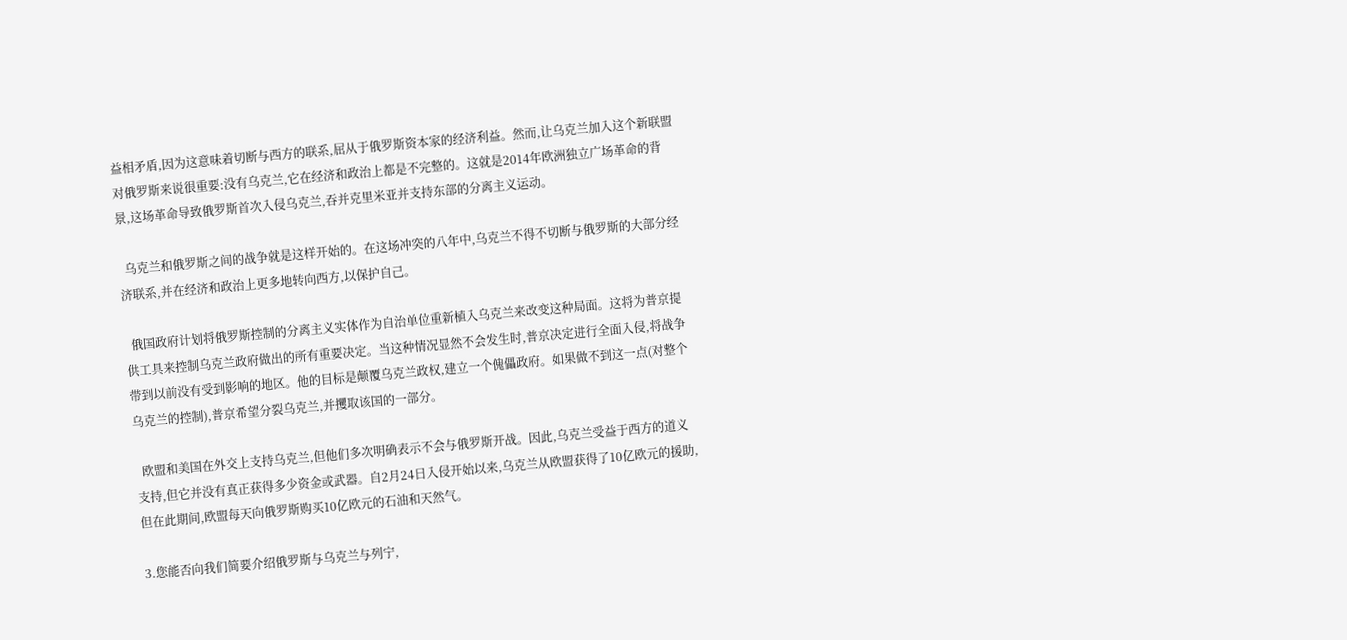益相矛盾,因为这意味着切断与西方的联系,屈从于俄罗斯资本家的经济利益。然而,让乌克兰加入这个新联盟对俄罗斯来说很重要:没有乌克兰,它在经济和政治上都是不完整的。这就是2014年欧洲独立广场革命的背景,这场革命导致俄罗斯首次入侵乌克兰,吞并克里米亚并支持东部的分离主义运动。

  乌克兰和俄罗斯之间的战争就是这样开始的。在这场冲突的八年中,乌克兰不得不切断与俄罗斯的大部分经济联系,并在经济和政治上更多地转向西方,以保护自己。

  俄国政府计划将俄罗斯控制的分离主义实体作为自治单位重新植入乌克兰来改变这种局面。这将为普京提供工具来控制乌克兰政府做出的所有重要决定。当这种情况显然不会发生时,普京决定进行全面入侵,将战争带到以前没有受到影响的地区。他的目标是颠覆乌克兰政权,建立一个傀儡政府。如果做不到这一点(对整个乌克兰的控制),普京希望分裂乌克兰,并攫取该国的一部分。

  欧盟和美国在外交上支持乌克兰,但他们多次明确表示不会与俄罗斯开战。因此,乌克兰受益于西方的道义支持,但它并没有真正获得多少资金或武器。自2月24日入侵开始以来,乌克兰从欧盟获得了10亿欧元的援助,但在此期间,欧盟每天向俄罗斯购买10亿欧元的石油和天然气。

3.您能否向我们简要介绍俄罗斯与乌克兰与列宁,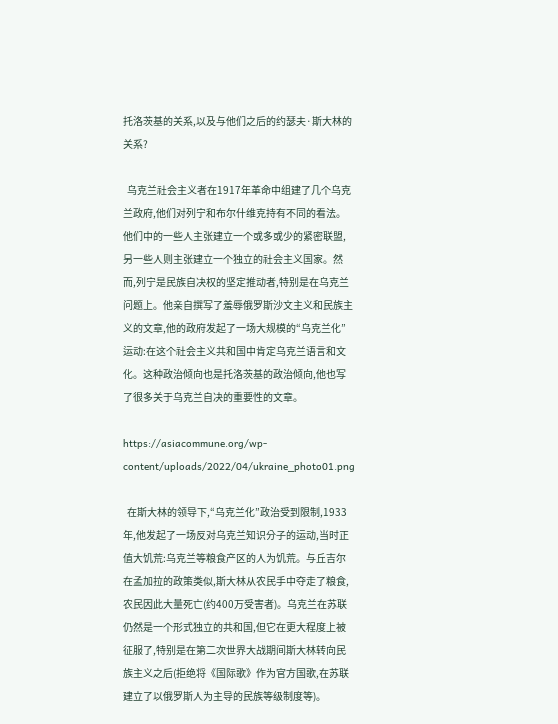托洛茨基的关系,以及与他们之后的约瑟夫·斯大林的关系?

  乌克兰社会主义者在1917年革命中组建了几个乌克兰政府,他们对列宁和布尔什维克持有不同的看法。他们中的一些人主张建立一个或多或少的紧密联盟,另一些人则主张建立一个独立的社会主义国家。然而,列宁是民族自决权的坚定推动者,特别是在乌克兰问题上。他亲自撰写了羞辱俄罗斯沙文主义和民族主义的文章,他的政府发起了一场大规模的“乌克兰化”运动:在这个社会主义共和国中肯定乌克兰语言和文化。这种政治倾向也是托洛茨基的政治倾向,他也写了很多关于乌克兰自决的重要性的文章。

https://asiacommune.org/wp-content/uploads/2022/04/ukraine_photo01.png

  在斯大林的领导下,“乌克兰化”政治受到限制,1933年,他发起了一场反对乌克兰知识分子的运动,当时正值大饥荒:乌克兰等粮食产区的人为饥荒。与丘吉尔在孟加拉的政策类似,斯大林从农民手中夺走了粮食,农民因此大量死亡(约400万受害者)。乌克兰在苏联仍然是一个形式独立的共和国,但它在更大程度上被征服了,特别是在第二次世界大战期间斯大林转向民族主义之后(拒绝将《国际歌》作为官方国歌,在苏联建立了以俄罗斯人为主导的民族等级制度等)。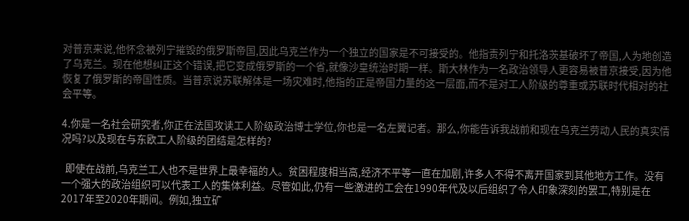对普京来说,他怀念被列宁摧毁的俄罗斯帝国,因此乌克兰作为一个独立的国家是不可接受的。他指责列宁和托洛茨基破坏了帝国,人为地创造了乌克兰。现在他想纠正这个错误,把它变成俄罗斯的一个省,就像沙皇统治时期一样。斯大林作为一名政治领导人更容易被普京接受,因为他恢复了俄罗斯的帝国性质。当普京说苏联解体是一场灾难时,他指的正是帝国力量的这一层面,而不是对工人阶级的尊重或苏联时代相对的社会平等。

4.你是一名社会研究者,你正在法国攻读工人阶级政治博士学位,你也是一名左翼记者。那么,你能告诉我战前和现在乌克兰劳动人民的真实情况吗?以及现在与东欧工人阶级的团结是怎样的?

  即使在战前,乌克兰工人也不是世界上最幸福的人。贫困程度相当高,经济不平等一直在加剧,许多人不得不离开国家到其他地方工作。没有一个强大的政治组织可以代表工人的集体利益。尽管如此,仍有一些激进的工会在1990年代及以后组织了令人印象深刻的罢工,特别是在2017年至2020年期间。例如,独立矿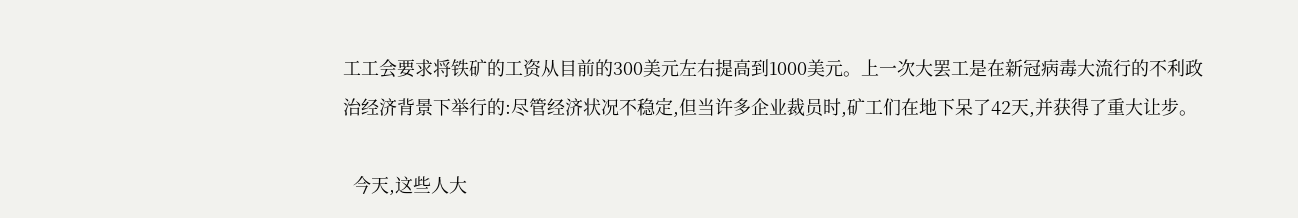工工会要求将铁矿的工资从目前的300美元左右提高到1000美元。上一次大罢工是在新冠病毒大流行的不利政治经济背景下举行的:尽管经济状况不稳定,但当许多企业裁员时,矿工们在地下呆了42天,并获得了重大让步。

  今天,这些人大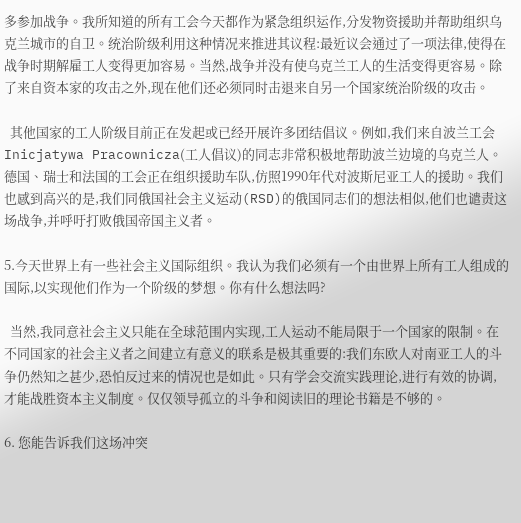多参加战争。我所知道的所有工会今天都作为紧急组织运作,分发物资援助并帮助组织乌克兰城市的自卫。统治阶级利用这种情况来推进其议程:最近议会通过了一项法律,使得在战争时期解雇工人变得更加容易。当然,战争并没有使乌克兰工人的生活变得更容易。除了来自资本家的攻击之外,现在他们还必须同时击退来自另一个国家统治阶级的攻击。

  其他国家的工人阶级目前正在发起或已经开展许多团结倡议。例如,我们来自波兰工会Inicjatywa Pracownicza(工人倡议)的同志非常积极地帮助波兰边境的乌克兰人。德国、瑞士和法国的工会正在组织援助车队,仿照1990年代对波斯尼亚工人的援助。我们也感到高兴的是,我们同俄国社会主义运动(RSD)的俄国同志们的想法相似,他们也谴责这场战争,并呼吁打败俄国帝国主义者。

5.今天世界上有一些社会主义国际组织。我认为我们必须有一个由世界上所有工人组成的国际,以实现他们作为一个阶级的梦想。你有什么想法吗?

  当然,我同意社会主义只能在全球范围内实现,工人运动不能局限于一个国家的限制。在不同国家的社会主义者之间建立有意义的联系是极其重要的:我们东欧人对南亚工人的斗争仍然知之甚少,恐怕反过来的情况也是如此。只有学会交流实践理论,进行有效的协调,才能战胜资本主义制度。仅仅领导孤立的斗争和阅读旧的理论书籍是不够的。

6. 您能告诉我们这场冲突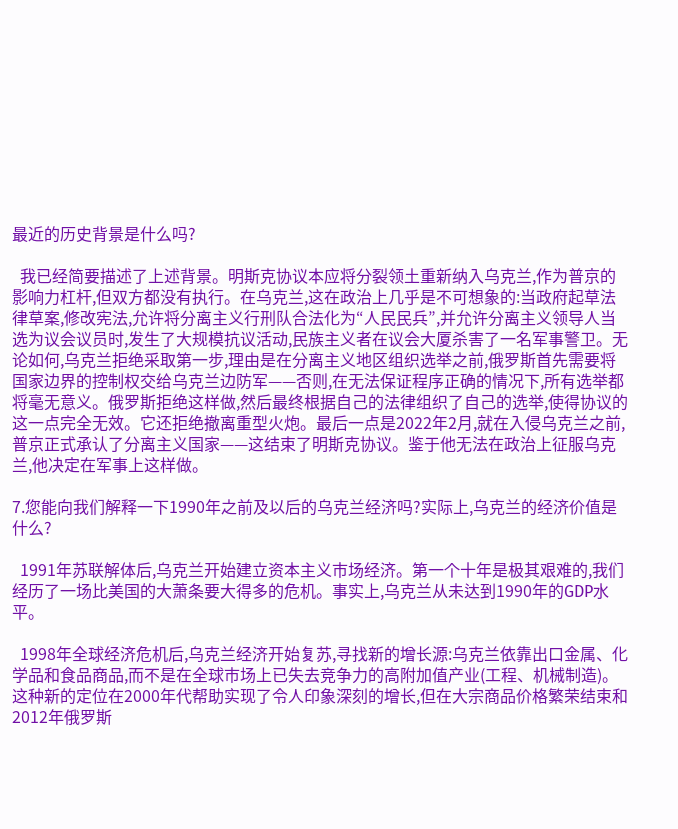最近的历史背景是什么吗?

  我已经简要描述了上述背景。明斯克协议本应将分裂领土重新纳入乌克兰,作为普京的影响力杠杆,但双方都没有执行。在乌克兰,这在政治上几乎是不可想象的:当政府起草法律草案,修改宪法,允许将分离主义行刑队合法化为“人民民兵”,并允许分离主义领导人当选为议会议员时,发生了大规模抗议活动,民族主义者在议会大厦杀害了一名军事警卫。无论如何,乌克兰拒绝采取第一步,理由是在分离主义地区组织选举之前,俄罗斯首先需要将国家边界的控制权交给乌克兰边防军——否则,在无法保证程序正确的情况下,所有选举都将毫无意义。俄罗斯拒绝这样做,然后最终根据自己的法律组织了自己的选举,使得协议的这一点完全无效。它还拒绝撤离重型火炮。最后一点是2022年2月,就在入侵乌克兰之前,普京正式承认了分离主义国家——这结束了明斯克协议。鉴于他无法在政治上征服乌克兰,他决定在军事上这样做。

7.您能向我们解释一下1990年之前及以后的乌克兰经济吗?实际上,乌克兰的经济价值是什么?

  1991年苏联解体后,乌克兰开始建立资本主义市场经济。第一个十年是极其艰难的,我们经历了一场比美国的大萧条要大得多的危机。事实上,乌克兰从未达到1990年的GDP水平。

  1998年全球经济危机后,乌克兰经济开始复苏,寻找新的增长源:乌克兰依靠出口金属、化学品和食品商品,而不是在全球市场上已失去竞争力的高附加值产业(工程、机械制造)。这种新的定位在2000年代帮助实现了令人印象深刻的增长,但在大宗商品价格繁荣结束和2012年俄罗斯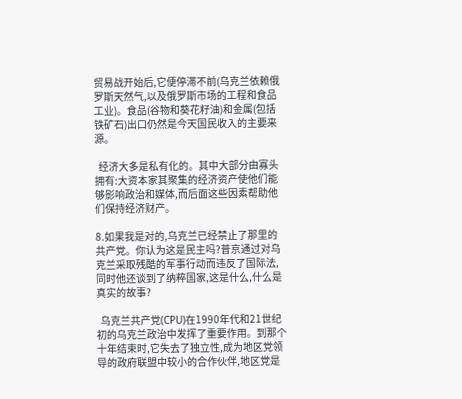贸易战开始后,它便停滞不前(乌克兰依赖俄罗斯天然气,以及俄罗斯市场的工程和食品工业)。食品(谷物和葵花籽油)和金属(包括铁矿石)出口仍然是今天国民收入的主要来源。

  经济大多是私有化的。其中大部分由寡头拥有:大资本家其聚集的经济资产使他们能够影响政治和媒体,而后面这些因素帮助他们保持经济财产。

8.如果我是对的,乌克兰已经禁止了那里的共产党。你认为这是民主吗?普京通过对乌克兰采取残酷的军事行动而违反了国际法,同时他还谈到了纳粹国家,这是什么,什么是真实的故事?

  乌克兰共产党(CPU)在1990年代和21世纪初的乌克兰政治中发挥了重要作用。到那个十年结束时,它失去了独立性,成为地区党领导的政府联盟中较小的合作伙伴,地区党是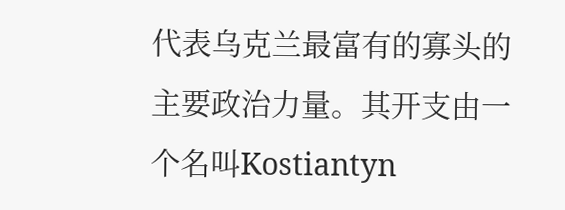代表乌克兰最富有的寡头的主要政治力量。其开支由一个名叫Kostiantyn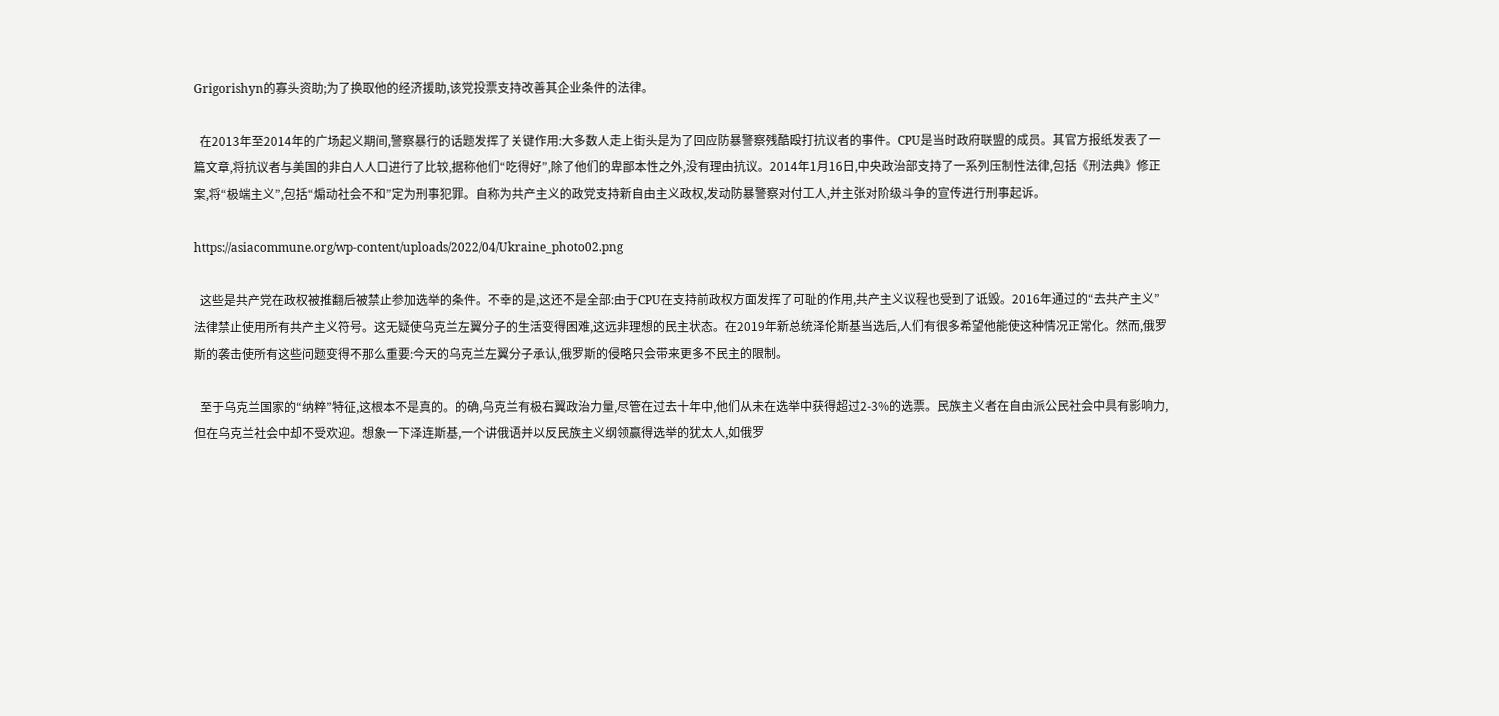Grigorishyn的寡头资助;为了换取他的经济援助,该党投票支持改善其企业条件的法律。

  在2013年至2014年的广场起义期间,警察暴行的话题发挥了关键作用:大多数人走上街头是为了回应防暴警察残酷殴打抗议者的事件。CPU是当时政府联盟的成员。其官方报纸发表了一篇文章,将抗议者与美国的非白人人口进行了比较,据称他们“吃得好”,除了他们的卑鄙本性之外,没有理由抗议。2014年1月16日,中央政治部支持了一系列压制性法律,包括《刑法典》修正案,将“极端主义”,包括“煽动社会不和”定为刑事犯罪。自称为共产主义的政党支持新自由主义政权,发动防暴警察对付工人,并主张对阶级斗争的宣传进行刑事起诉。

https://asiacommune.org/wp-content/uploads/2022/04/Ukraine_photo02.png

  这些是共产党在政权被推翻后被禁止参加选举的条件。不幸的是,这还不是全部:由于CPU在支持前政权方面发挥了可耻的作用,共产主义议程也受到了诋毁。2016年通过的“去共产主义”法律禁止使用所有共产主义符号。这无疑使乌克兰左翼分子的生活变得困难,这远非理想的民主状态。在2019年新总统泽伦斯基当选后,人们有很多希望他能使这种情况正常化。然而,俄罗斯的袭击使所有这些问题变得不那么重要:今天的乌克兰左翼分子承认,俄罗斯的侵略只会带来更多不民主的限制。

  至于乌克兰国家的“纳粹”特征,这根本不是真的。的确,乌克兰有极右翼政治力量,尽管在过去十年中,他们从未在选举中获得超过2-3%的选票。民族主义者在自由派公民社会中具有影响力,但在乌克兰社会中却不受欢迎。想象一下泽连斯基,一个讲俄语并以反民族主义纲领赢得选举的犹太人,如俄罗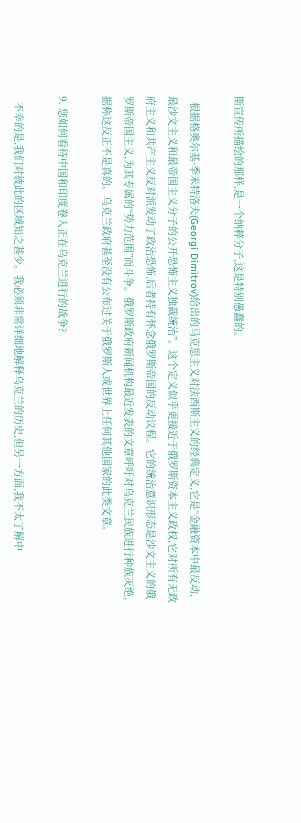斯宣传所描绘的那样,是一个纳粹分子,这是特别愚蠢的。

  根据格奥尔基·季米特洛夫(Georgi Dimitrov)给出的马克思主义对法西斯主义的经典定义,它是“金融资本中最反动,最沙文主义和最帝国主义分子的公开恐怖主义独裁统治”。这个定义似乎更接近于俄罗斯资本主义政权,它对所有无政府主义和共产主义反对派发动了政治恐怖,后者持有怀念俄罗斯帝国的反动议程。它的统治意识形态是沙文主义的俄罗斯帝国主义,为其专属的“势力范围”而斗争。俄罗斯政府新闻机构最近发表的文章呼吁对乌克兰民族进行种族灭绝,据称这反正不是真的。乌克兰政府甚至没有公布过关于俄罗斯人或世界上任何其他国家的此类文章。

9. 您如何看待中国和印度卷入正在乌克兰进行的战争?

  不幸的是,我们对彼此的区域知之甚少。我必须非常详细地解释乌克兰的历史,但另一方面,我不太了解中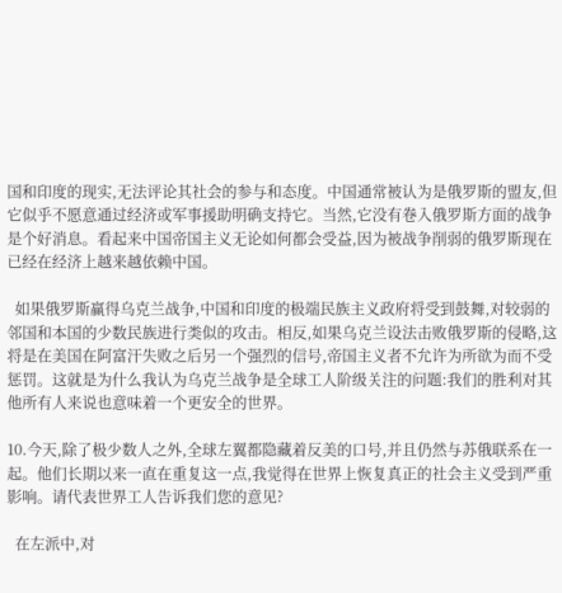国和印度的现实,无法评论其社会的参与和态度。中国通常被认为是俄罗斯的盟友,但它似乎不愿意通过经济或军事援助明确支持它。当然,它没有卷入俄罗斯方面的战争是个好消息。看起来中国帝国主义无论如何都会受益,因为被战争削弱的俄罗斯现在已经在经济上越来越依赖中国。

  如果俄罗斯赢得乌克兰战争,中国和印度的极端民族主义政府将受到鼓舞,对较弱的邻国和本国的少数民族进行类似的攻击。相反,如果乌克兰设法击败俄罗斯的侵略,这将是在美国在阿富汗失败之后另一个强烈的信号,帝国主义者不允许为所欲为而不受惩罚。这就是为什么我认为乌克兰战争是全球工人阶级关注的问题:我们的胜利对其他所有人来说也意味着一个更安全的世界。

10.今天,除了极少数人之外,全球左翼都隐藏着反美的口号,并且仍然与苏俄联系在一起。他们长期以来一直在重复这一点,我觉得在世界上恢复真正的社会主义受到严重影响。请代表世界工人告诉我们您的意见?

  在左派中,对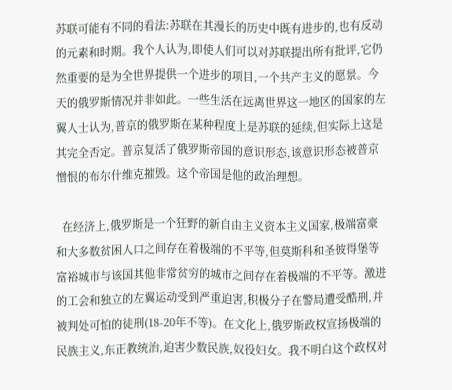苏联可能有不同的看法:苏联在其漫长的历史中既有进步的,也有反动的元素和时期。我个人认为,即使人们可以对苏联提出所有批评,它仍然重要的是为全世界提供一个进步的项目,一个共产主义的愿景。今天的俄罗斯情况并非如此。一些生活在远离世界这一地区的国家的左翼人士认为,普京的俄罗斯在某种程度上是苏联的延续,但实际上这是其完全否定。普京复活了俄罗斯帝国的意识形态,该意识形态被普京憎恨的布尔什维克摧毁。这个帝国是他的政治理想。

  在经济上,俄罗斯是一个狂野的新自由主义资本主义国家,极端富豪和大多数贫困人口之间存在着极端的不平等,但莫斯科和圣彼得堡等富裕城市与该国其他非常贫穷的城市之间存在着极端的不平等。激进的工会和独立的左翼运动受到严重迫害,积极分子在警局遭受酷刑,并被判处可怕的徒刑(18-20年不等)。在文化上,俄罗斯政权宣扬极端的民族主义,东正教统治,迫害少数民族,奴役妇女。我不明白这个政权对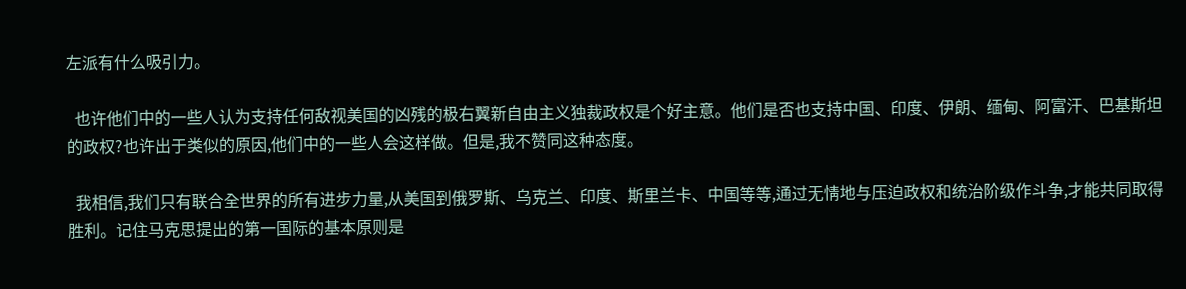左派有什么吸引力。

  也许他们中的一些人认为支持任何敌视美国的凶残的极右翼新自由主义独裁政权是个好主意。他们是否也支持中国、印度、伊朗、缅甸、阿富汗、巴基斯坦的政权?也许出于类似的原因,他们中的一些人会这样做。但是,我不赞同这种态度。

  我相信,我们只有联合全世界的所有进步力量,从美国到俄罗斯、乌克兰、印度、斯里兰卡、中国等等,通过无情地与压迫政权和统治阶级作斗争,才能共同取得胜利。记住马克思提出的第一国际的基本原则是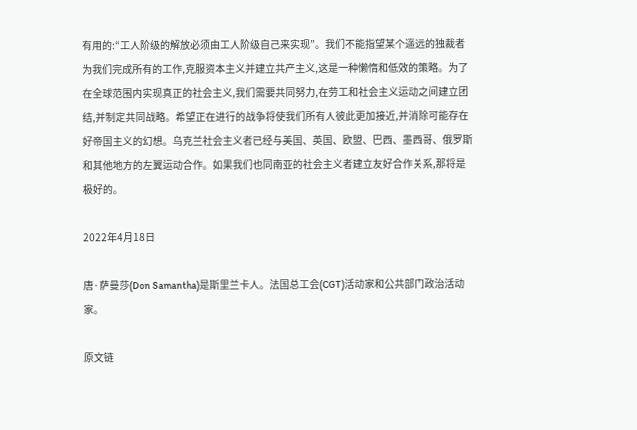有用的:“工人阶级的解放必须由工人阶级自己来实现”。我们不能指望某个遥远的独裁者为我们完成所有的工作,克服资本主义并建立共产主义,这是一种懒惰和低效的策略。为了在全球范围内实现真正的社会主义,我们需要共同努力,在劳工和社会主义运动之间建立团结,并制定共同战略。希望正在进行的战争将使我们所有人彼此更加接近,并消除可能存在好帝国主义的幻想。乌克兰社会主义者已经与美国、英国、欧盟、巴西、墨西哥、俄罗斯和其他地方的左翼运动合作。如果我们也同南亚的社会主义者建立友好合作关系,那将是极好的。

2022年4月18日

唐·萨曼莎(Don Samantha)是斯里兰卡人。法国总工会(CGT)活动家和公共部门政治活动家。

原文链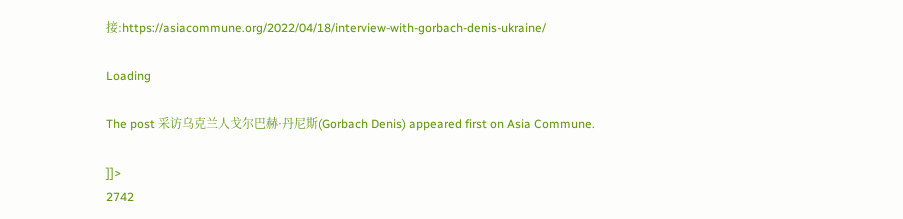接:https://asiacommune.org/2022/04/18/interview-with-gorbach-denis-ukraine/

Loading

The post 采访乌克兰人戈尔巴赫·丹尼斯(Gorbach Denis) appeared first on Asia Commune.

]]>
2742